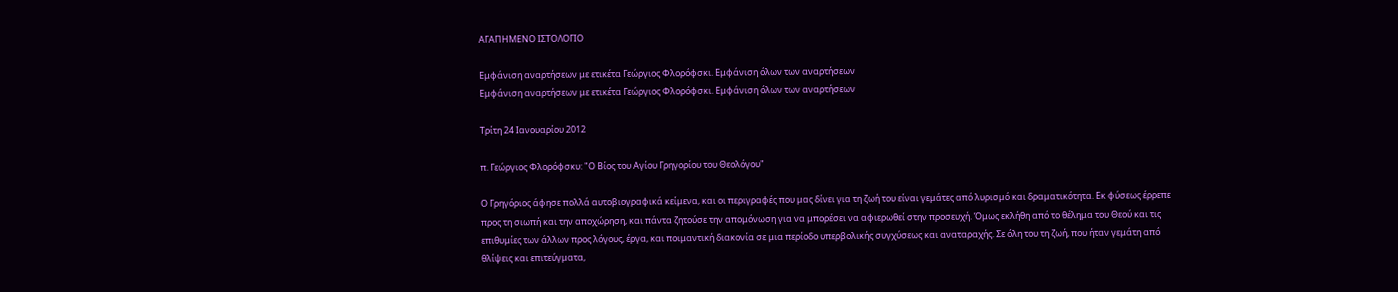ΑΓΑΠΗΜΕΝΟ ΙΣΤΟΛΟΓΙΟ

Εμφάνιση αναρτήσεων με ετικέτα Γεώργιος Φλορόφσκι. Εμφάνιση όλων των αναρτήσεων
Εμφάνιση αναρτήσεων με ετικέτα Γεώργιος Φλορόφσκι. Εμφάνιση όλων των αναρτήσεων

Τρίτη 24 Ιανουαρίου 2012

π. Γεώργιος Φλορόφσκυ: "Ο Βίος του Αγίου Γρηγορίου του Θεολόγου"

Ο Γρηγόριος άφησε πολλά αυτοβιογραφικά κείμενα, και οι περιγραφές που μας δίνει για τη ζωή του είναι γεμάτες από λυρισμό και δραματικότητα. Εκ φύσεως έρρεπε προς τη σιωπή και την αποχώρηση, και πάντα ζητούσε την απομόνωση για να μπορέσει να αφιερωθεί στην προσευχή. Όμως εκλήθη από το θέλημα του Θεού και τις επιθυμίες των άλλων προς λόγους, έργα, και ποιμαντική διακονία σε μια περίοδο υπερβολικής συγχύσεως και αναταραχής. Σε όλη του τη ζωή, που ήταν γεμάτη από θλίψεις και επιτεύγματα,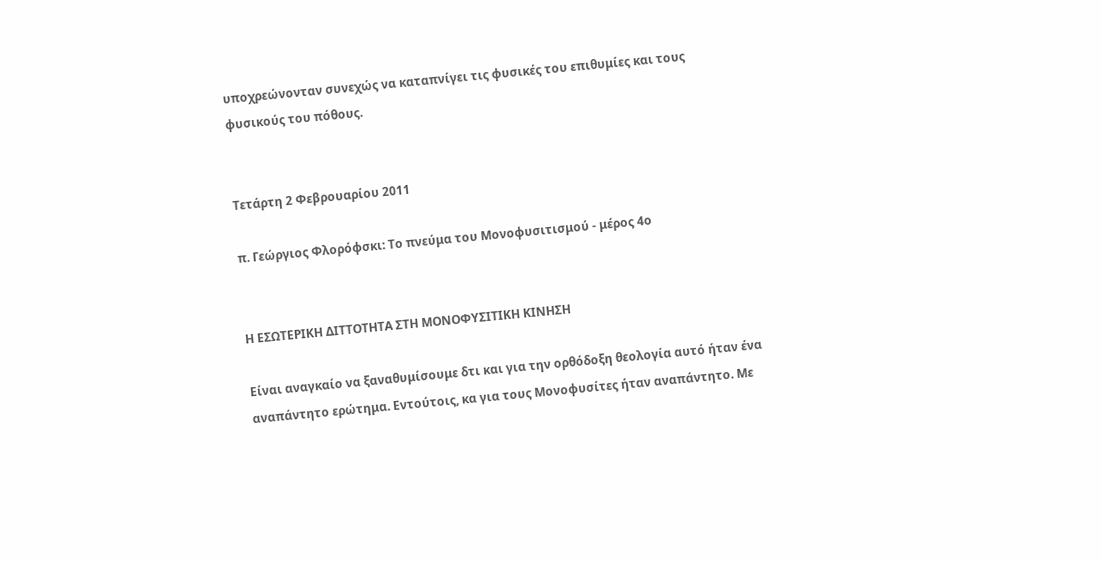υποχρεώνονταν συνεχώς να καταπνίγει τις φυσικές του επιθυμίες και τους φυσικούς του πόθους.


Τετάρτη 2 Φεβρουαρίου 2011

π. Γεώργιος Φλορόφσκι: Το πνεύμα του Μονοφυσιτισμού - μέρος 4ο


Η ΕΣΩΤΕΡΙΚΗ ΔΙΤΤΟΤΗΤΑ ΣΤΗ ΜΟΝΟΦΥΣΙΤΙΚΗ ΚΙΝΗΣΗ

Είναι αναγκαίο να ξαναθυμίσουμε δτι και για την ορθόδοξη θεολογία αυτό ήταν ένα αναπάντητο ερώτημα. Εντούτοις, κα για τους Μονοφυσίτες ήταν αναπάντητο. Με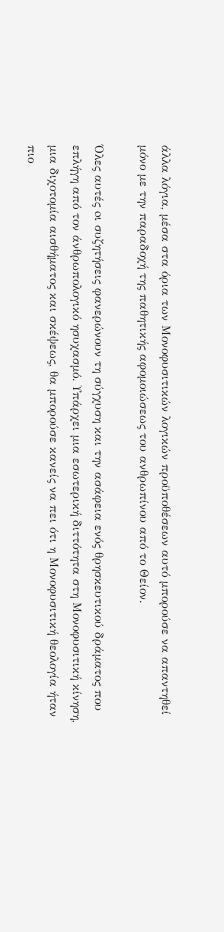άλλα λόγια, μέσα στα όρια των Μονοφυσιτικών λογικών προϋποθέσεων αυτό μπορούσε να απαντηθεί μόνο με την παραδοχή της παθητικής αφομοιώσεως του ανθρωπίνου από το Θείον.

Όλες αυτές oι συζητήσεις φανερώνουν τη σύγχυση και την ασάφεια ενός θρησκευτικού δράματος που επλήγη από τον άνθρωπολογικό ησυχασμό. Υπάρχει μια εσωτερική διττότητα στη Μονοφυσιτική κίνηση, μια διχοτομία αισθήματος και σκέψεως, θα μπορούσε κανείς να πει ότι η Μονοφυσιτική θεολογία ήταν πιο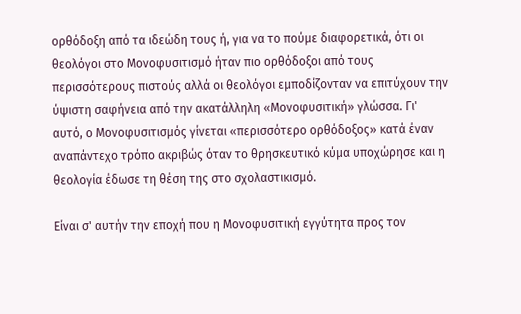ορθόδοξη από τα ιδεώδη τους ή, για να το πούμε διαφορετικά, ότι oι θεολόγοι στο Μονοφυσιτισμό ήταν πιο ορθόδοξοι από τους περισσότερους πιστούς αλλά oι θεολόγοι εμποδίζονταν να επιτύχουν την ύψιστη σαφήνεια από την ακατάλληλη «Μονοφυσιτική» γλώσσα. Γι' αυτό, ο Μονοφυσιτισμός γίνεται «περισσότερο ορθόδοξος» κατά έναν αναπάντεχο τρόπο ακριβώς όταν το θρησκευτικό κύμα υποχώρησε και η θεολογία έδωσε τη θέση της στο σχολαστικισμό.

Είναι σ' αυτήν την εποχή που η Μονοφυσιτική εγγύτητα προς τον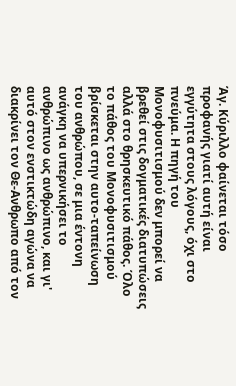Άγ. Κύριλλο φαίνεται τόσο προφανής γιατί αυτή είναι εγγύτητα στους λόγους, όχι στο πνεύμα. Η πηγή του Μονοφυσιτισμού δεν μπορεί να βρεθεί στις δογματικές διατυπώσεις αλλά στο θρησκευτικό πάθος. Όλο το πάθος του Μονοφυσιτισμού βρίσκεται στην αυτο-ταπείνωση του ανθρώπου, σε μια έντονη ανάγκη να υπερνικήσει το ανθρώπινο ως ανθρώπινο, και γι' αυτό στον ενστικτώδη αγώνα να διακρίνει τον Θε-Ανθρωπο από τον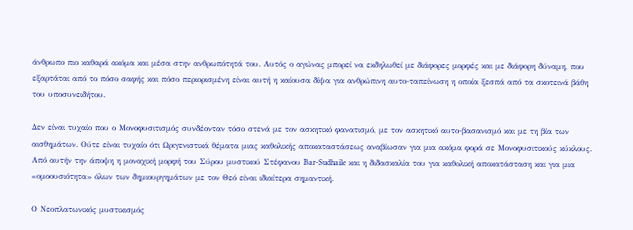άνθρωπο πιο καθαρά ακόμα και μέσα στην ανθρωπότητά του. Αυτός ο αγώνας μπορεί να εκδηλωθεί με διάφορες μορφές και με διάφορη δύναμη, που εξαρτάται από το πόσο σαφής και πόσο περιορισμένη είναι αυτή η καίουσα δίψα για ανθρώπινη αυτο-ταπείνωση η οποία ξεσπά από τα σκοτεινά βάθη του υποσυνειδήτου.

Δεν είναι τυχαίο που ο Μονοφυσιτισμός συνδέονταν τόσο στενά με τον ασκητικό φανατισμό, με τον ασκητικό αυτο-βασανισμό και με τη βία των αισθημάτων. Ούτε είναι τυχαίο ότι Ωριγενιστικά θέματα μιας καθολικής αποκαταστάσεως αναβίωσαν για μια ακόμα φορά σε Μονοφυσιτικούς κύκλους. Από αυτήν την άποψη η μοναχική μορφή του Σύρου μυστικού Στέφανου Bar-Sudhaile και η διδασκαλία του για καθολική αποκατάσταση και για μια «ομοουσιότητα» όλων των δημιουργημάτων με τον Θεό είναι ιδιαίτερα σημαντική.

Ο Νεοπλατωνικός μυστικισμός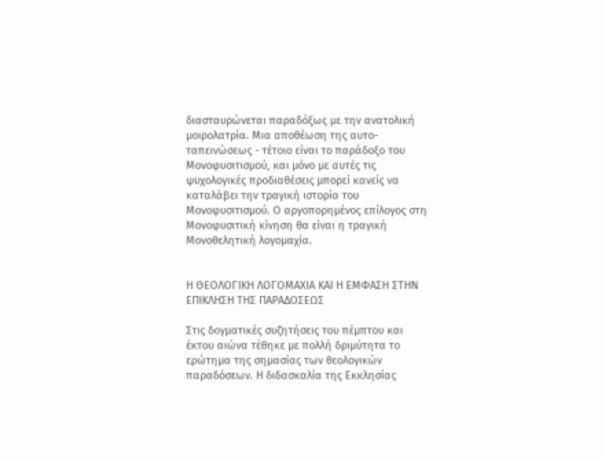διασταυρώνεται παραδόξως με την ανατολική μοιρολατρία. Μια αποθέωση της αυτο-ταπεινώσεως - τέτοιο είναι το παράδοξο του Μονοφυσιτισμού, και μόνο με αυτές τις ψυχολογικές προδιαθέσεις μπορεί κανείς να καταλάβει την τραγική ιστορία του Μονοφυσιτισμού. Ο αργοπορημένος επίλογος στη Μονοφυσιτική κίνηση θα είναι η τραγική Μονοθελητική λογομαχία.


Η ΘΕΟΛΟΓΙΚΗ ΛΟΓΟΜΑΧΙΑ ΚΑΙ Η ΕΜΦΑΣΗ ΣΤΗΝ ΕΠΙΚΛΗΣΗ ΤΗΣ ΠΑΡΑΔΟΣΕΩΣ

Στις δογματικές συζητήσεις του πέμπτου και έκτου αιώνα τέθηκε με πολλή δριμύτητα το ερώτημα της σημασίας των θεολογικών παραδόσεων. Η διδασκαλία της Εκκλησίας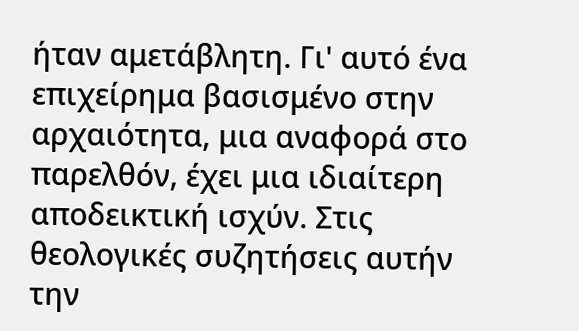ήταν αμετάβλητη. Γι' αυτό ένα επιχείρημα βασισμένο στην αρχαιότητα, μια αναφορά στο παρελθόν, έχει μια ιδιαίτερη αποδεικτική ισχύν. Στις θεολογικές συζητήσεις αυτήν την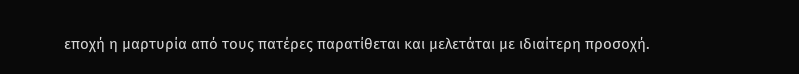εποχή η μαρτυρία από τους πατέρες παρατίθεται και μελετάται με ιδιαίτερη προσοχή.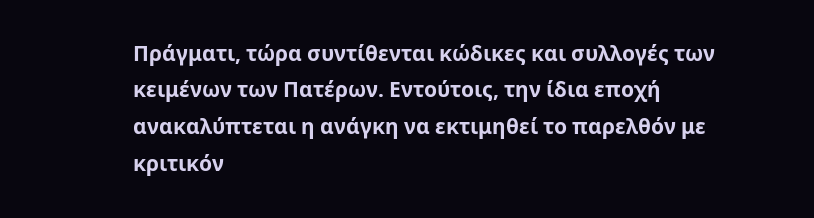Πράγματι, τώρα συντίθενται κώδικες και συλλογές των κειμένων των Πατέρων. Εντούτοις, την ίδια εποχή ανακαλύπτεται η ανάγκη να εκτιμηθεί το παρελθόν με κριτικόν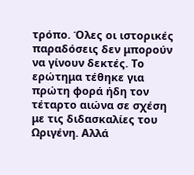τρόπο. Όλες οι ιστορικές παραδόσεις δεν μπορούν να γίνουν δεκτές. Το ερώτημα τέθηκε για πρώτη φορά ήδη τον τέταρτο αιώνα σε σχέση με τις διδασκαλίες του Ωριγένη. Αλλά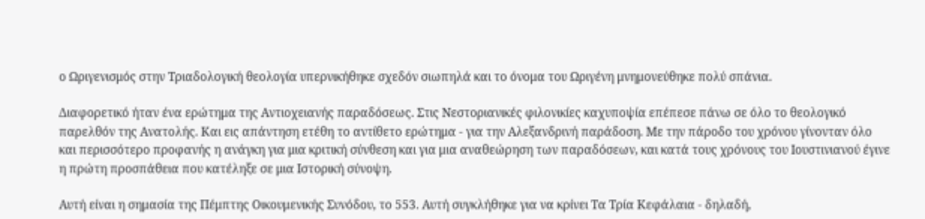ο Ωριγενισμός στην Τριαδολογική θεολογία υπερνικήθηκε σχεδόν σιωπηλά και το όνομα του Ωριγένη μνημονεύθηκε πολύ σπάνια.

Διαφορετικό ήταν ένα ερώτημα της Αντιοχειανής παραδόσεως. Στις Νεστοριανικές φιλονικίες καχυποψία επέπεσε πάνω σε όλο το θεολογικό παρελθόν της Ανατολής. Και εις απάντηση ετέθη το αντίθετο ερώτημα - για την Αλεξανδρινή παράδοση. Με την πάροδο του χρόνου γίνονταν όλο και περισσότερο προφανής η ανάγκη για μια κριτική σύνθεση και για μια αναθεώρηση των παραδόσεων, και κατά τους χρόνους του Ιουστινιανού έγινε η πρώτη προσπάθεια που κατέληξε σε μια Ιστορική σύνοψη.

Αυτή είναι η σημασία της Πέμπτης Οικουμενικής Συνόδου, το 553. Αυτή συγκλήθηκε για να κρίνει Τα Τρία Κεφάλαια - δηλαδή,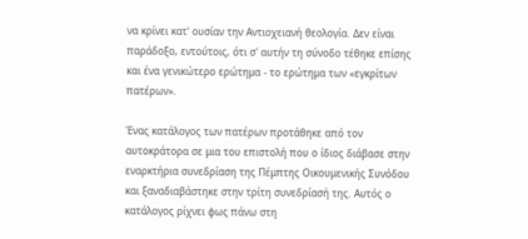να κρίνει κατ' ουσίαν την Αντιοχειανή θεολογία. Δεν είναι παράδοξο, εντούτοις, ότι σ' αυτήν τη σύνοδο τέθηκε επίσης και ένα γενικώτερο ερώτημα - το ερώτημα των «εγκρίτων πατέρων».

Ένας κατάλογος των πατέρων προτάθηκε από τον αυτοκράτορα σε μια του επιστολή που ο ίδιος διάβασε στην εναρκτήρια συνεδρίαση της Πέμπτης Οικουμενικής Συνόδου και ξαναδιαβάστηκε στην τρίτη συνεδρίασή της. Αυτός ο κατάλογος ρίχνει φως πάνω στη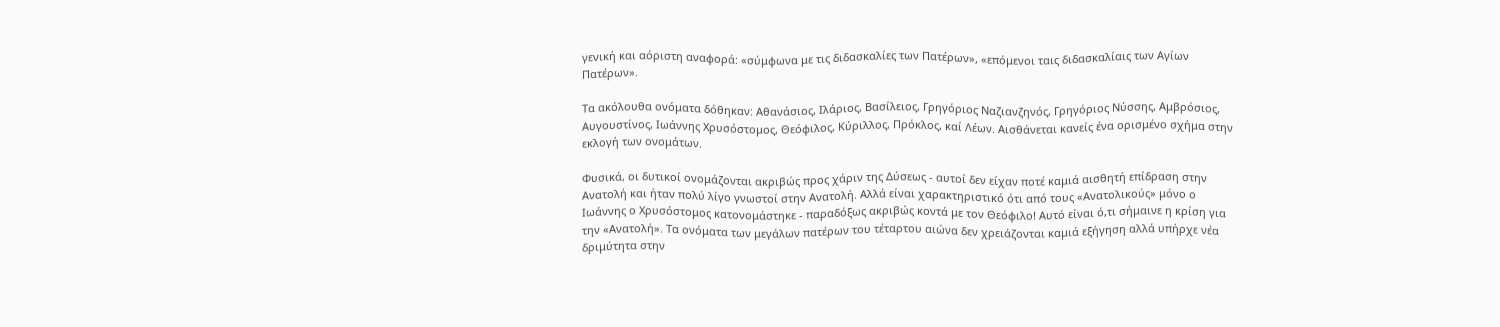γενική και αόριστη αναφορά: «σύμφωνα με τις διδασκαλίες των Πατέρων», «επόμενοι ταις διδασκαλίαις των Αγίων Πατέρων».

Τα ακόλουθα ονόματα δόθηκαν: Αθανάσιος, Ιλάριος, Βασίλειος, Γρηγόριος Ναζιανζηνός, Γρηγόριος Νύσσης, Αμβρόσιος, Αυγουστίνος, Ιωάννης Χρυσόστομος, Θεόφιλος, Κύριλλος, Πρόκλος, καί Λέων. Αισθάνεται κανείς ένα ορισμένο σχήμα στην εκλογή των ονομάτων.

Φυσικά, οι δυτικοί ονομάζονται ακριβώς προς χάριν της Δύσεως - αυτοί δεν είχαν ποτέ καμιά αισθητή επίδραση στην Ανατολή και ήταν πολύ λίγο γνωστοί στην Ανατολή. Αλλά είναι χαρακτηριστικό ότι από τους «Ανατολικούς» μόνο ο Ιωάννης ο Χρυσόστομος κατονομάστηκε - παραδόξως ακριβώς κοντά με τον Θεόφιλο! Αυτό είναι ό,τι σήμαινε η κρίση για την «Ανατολή». Τα ονόματα των μεγάλων πατέρων του τέταρτου αιώνα δεν χρειάζονται καμιά εξήγηση αλλά υπήρχε νέα δριμύτητα στην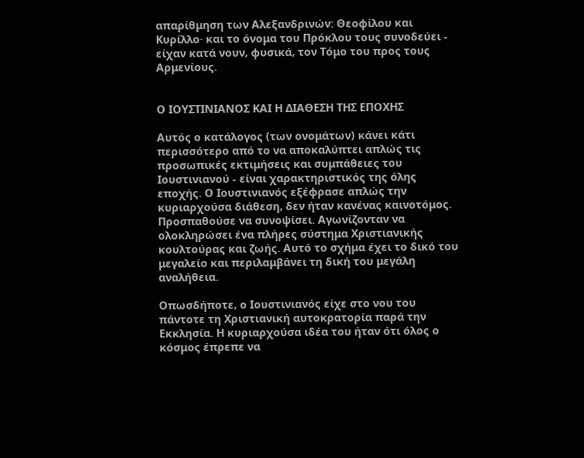απαρίθμηση των Αλεξανδρινών: Θεοφίλου και Κυρίλλο· και το όνομα του Πρόκλου τους συνοδεύει - είχαν κατά νουν, φυσικά, τον Τόμο του προς τους Αρμενίους.


Ο ΙΟΥΣΤΙΝΙΑΝΟΣ ΚΑΙ Η ΔΙΑΘΕΣΗ ΤΗΣ ΕΠΟΧΗΣ

Αυτός ο κατάλογος (των ονομάτων) κάνει κάτι περισσότερο από το να αποκαλύπτει απλώς τις προσωπικές εκτιμήσεις και συμπάθειες του Ιουστινιανού - είναι χαρακτηριστικός της όλης εποχής. Ο Ιουστινιανός εξέφρασε απλώς την κυριαρχούσα διάθεση, δεν ήταν κανένας καινοτόμος. Προσπαθούσε να συνοψίσει. Αγωνίζονταν να ολοκληρώσει ένα πλήρες σύστημα Χριστιανικής κουλτούρας και ζωής. Αυτό το σχήμα έχει το δικό του μεγαλείο και περιλαμβάνει τη δική του μεγάλη αναλήθεια.

Οπωσδήποτε, ο Ιουστινιανός είχε στο νου του πάντοτε τη Χριστιανική αυτοκρατορία παρά την Εκκλησία. Η κυριαρχούσα ιδέα του ήταν ότι όλος ο κόσμος έπρεπε να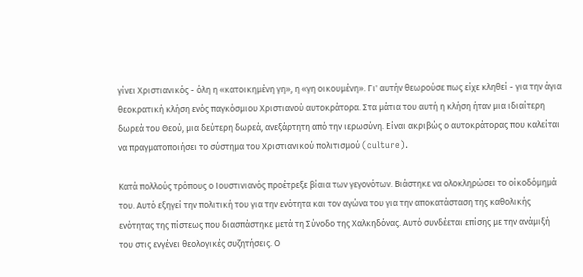γίνει Χριστιανικός - όλη η «κατοικημένη γη», η «γη οικουμένη». Γι' αυτήν θεωρούσε πως είχε κληθεί - για την άγια θεοκρατική κλήση ενός παγκόσμιου Χριστιανού αυτοκράτορα. Στα μάτια του αυτή η κλήση ήταν μια ιδιαίτερη δωρεά του Θεού, μια δεύτερη δωρεά, ανεξάρτητη από την ιερωσύνη. Είναι ακριβώς ο αυτοκράτορας που καλείται να πραγματοποιήσει το σύστημα του Χριστιανικού πολιτισμού (culture).

Κατά πολλούς τρόπους ο Ιουστινιανός προέτρεξε βίαια των γεγονότων. Βιάστηκε να ολοκληρώσει το οίκοδόμημά του. Αυτό εξηγεί την πολιτική του για την ενότητα και τον αγώνα του για την αποκατάσταση της καθολικής ενότητας της πίστεως που διασπάστηκε μετά τη Σύνοδο της Χαλκηδόνας. Αυτό συνδέεται επίσης με την ανάμιξή του στις ενγένει θεολογικές συζητήσεις. Ο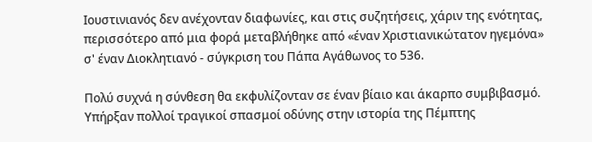Ιουστινιανός δεν ανέχονταν διαφωνίες, και στις συζητήσεις, χάριν της ενότητας, περισσότερο από μια φορά μεταβλήθηκε από «έναν Χριστιανικώτατον ηγεμόνα» σ' έναν Διοκλητιανό - σύγκριση του Πάπα Αγάθωνος το 536.

Πολύ συχνά η σύνθεση θα εκφυλίζονταν σε έναν βίαιο και άκαρπο συμβιβασμό. Υπήρξαν πολλοί τραγικοί σπασμοί οδύνης στην ιστορία της Πέμπτης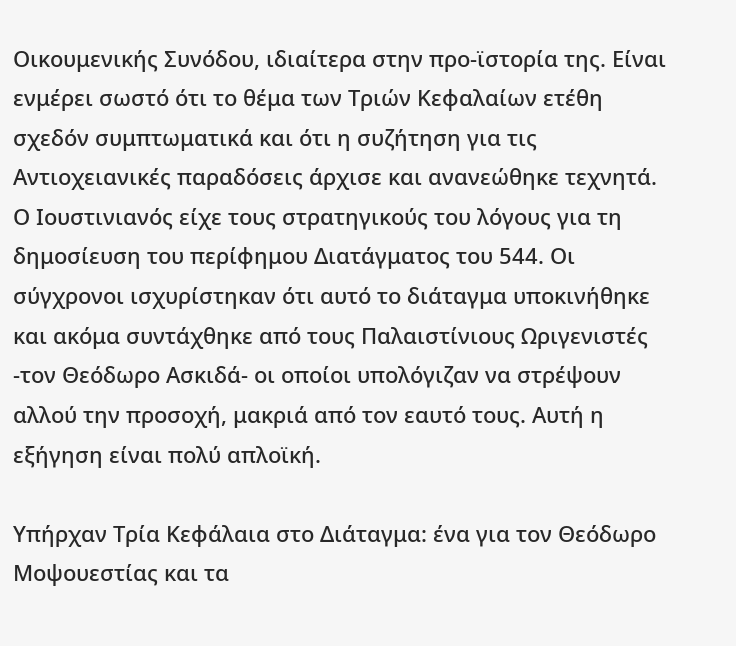Οικουμενικής Συνόδου, ιδιαίτερα στην προ-ϊστορία της. Είναι ενμέρει σωστό ότι το θέμα των Τριών Κεφαλαίων ετέθη σχεδόν συμπτωματικά και ότι η συζήτηση για τις Αντιοχειανικές παραδόσεις άρχισε και ανανεώθηκε τεχνητά. Ο Ιουστινιανός είχε τους στρατηγικούς του λόγους για τη δημοσίευση του περίφημου Διατάγματος του 544. Οι σύγχρονοι ισχυρίστηκαν ότι αυτό το διάταγμα υποκινήθηκε και ακόμα συντάχθηκε από τους Παλαιστίνιους Ωριγενιστές -τον Θεόδωρο Ασκιδά- oι οποίοι υπολόγιζαν να στρέψουν αλλού την προσοχή, μακριά από τον εαυτό τους. Αυτή η εξήγηση είναι πολύ απλοϊκή.

Υπήρχαν Τρία Κεφάλαια στο Διάταγμα: ένα για τον Θεόδωρο Μοψουεστίας και τα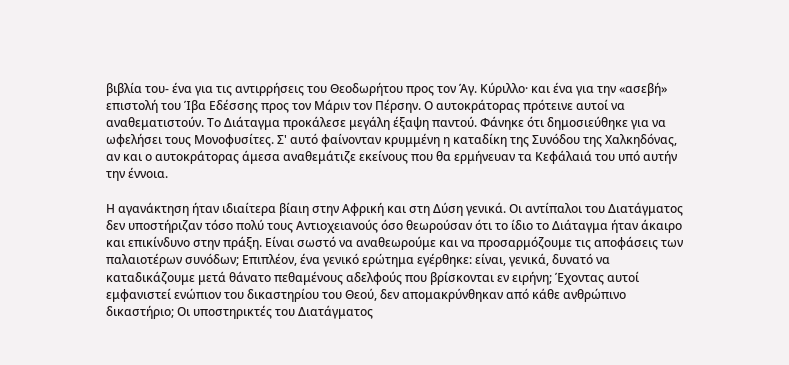βιβλία του- ένα για τις αντιρρήσεις του Θεοδωρήτου προς τον Άγ. Κύριλλο· και ένα για την «ασεβή» επιστολή του Ίβα Εδέσσης προς τον Μάριν τον Πέρσην. Ο αυτοκράτορας πρότεινε αυτοί να αναθεματιστούν. Το Διάταγμα προκάλεσε μεγάλη έξαψη παντού. Φάνηκε ότι δημοσιεύθηκε για να ωφελήσει τους Μονοφυσίτες. Σ' αυτό φαίνονταν κρυμμένη η καταδίκη της Συνόδου της Χαλκηδόνας, αν και ο αυτοκράτορας άμεσα αναθεμάτιζε εκείνους που θα ερμήνευαν τα Κεφάλαιά του υπό αυτήν την έννοια.

Η αγανάκτηση ήταν ιδιαίτερα βίαιη στην Αφρική και στη Δύση γενικά. Οι αντίπαλοι του Διατάγματος δεν υποστήριζαν τόσο πολύ τους Αντιοχειανούς όσο θεωρούσαν ότι το ίδιο το Διάταγμα ήταν άκαιρο και επικίνδυνο στην πράξη. Είναι σωστό να αναθεωρούμε και να προσαρμόζουμε τις αποφάσεις των παλαιοτέρων συνόδων; Επιπλέον, ένα γενικό ερώτημα εγέρθηκε: είναι, γενικά, δυνατό να καταδικάζουμε μετά θάνατο πεθαμένους αδελφούς που βρίσκονται εν ειρήνη; Έχοντας αυτοί εμφανιστεί ενώπιον του δικαστηρίου του Θεού, δεν απομακρύνθηκαν από κάθε ανθρώπινο δικαστήριο; Οι υποστηρικτές του Διατάγματος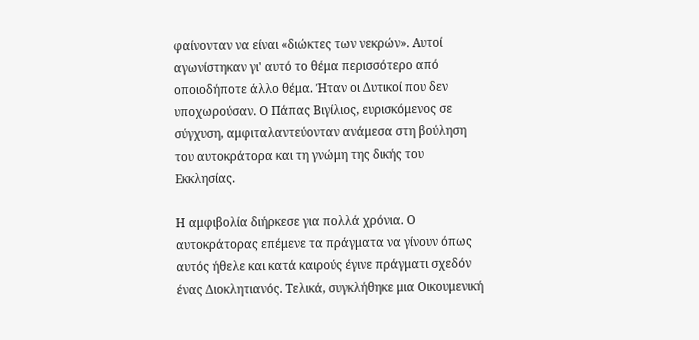φαίνονταν να είναι «διώκτες των νεκρών». Αυτοί αγωνίστηκαν γι' αυτό το θέμα περισσότερο από οποιοδήποτε άλλο θέμα. Ήταν οι Δυτικοί που δεν υποχωρούσαν. Ο Πάπας Βιγίλιος, ευρισκόμενος σε σύγχυση, αμφιταλαντεύονταν ανάμεσα στη βούληση του αυτοκράτορα και τη γνώμη της δικής του Εκκλησίας.

Η αμφιβολία διήρκεσε για πολλά χρόνια. Ο αυτοκράτορας επέμενε τα πράγματα να γίνουν όπως αυτός ήθελε και κατά καιρούς έγινε πράγματι σχεδόν ένας Διοκλητιανός. Τελικά, συγκλήθηκε μια Οικουμενική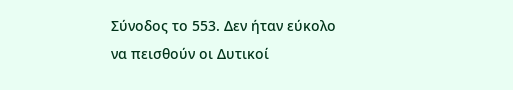Σύνοδος το 553. Δεν ήταν εύκολο να πεισθούν οι Δυτικοί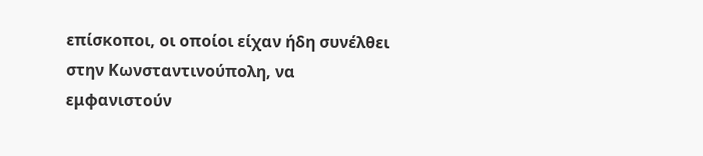επίσκοποι, οι οποίοι είχαν ήδη συνέλθει στην Κωνσταντινούπολη, να εμφανιστούν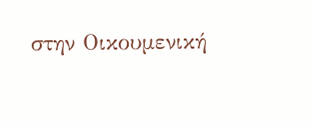στην Οικουμενική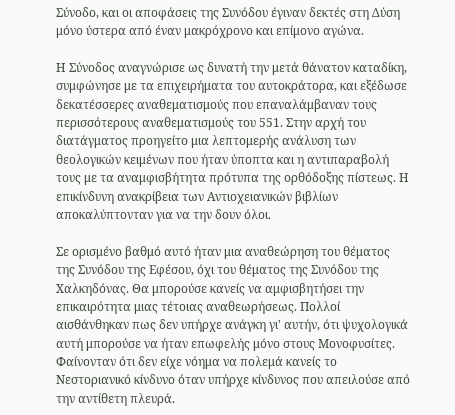Σύνοδο, και οι αποφάσεις της Συνόδου έγιναν δεκτές στη Δύση μόνο ύστερα από έναν μακρόχρονο και επίμονο αγώνα.

Η Σύνοδος αναγνώρισε ως δυνατή την μετά θάνατον καταδίκη, συμφώνησε με τα επιχειρήματα του αυτοκράτορα, και εξέδωσε δεκατέσσερες αναθεματισμούς που επαναλάμβαναν τους περισσότερους αναθεματισμούς του 551. Στην αρχή του διατάγματος προηγείτο μια λεπτομερής ανάλυση των θεολογικών κειμένων που ήταν ύποπτα και η αντιπαραβολή τους με τα αναμφισβήτητα πρότυπα της ορθόδοξης πίστεως. Η επικίνδυνη ανακρίβεια των Αντιοχειανικών βιβλίων αποκαλύπτονταν για να την δουν όλοι.

Σε ορισμένο βαθμό αυτό ήταν μια αναθεώρηση του θέματος της Συνόδου της Εφέσου, όχι του θέματος της Συνόδου της Χαλκηδόνας. Θα μπορούσε κανείς να αμφισβητήσει την επικαιρότητα μιας τέτοιας αναθεωρήσεως. Πολλοί αισθάνθηκαν πως δεν υπήρχε ανάγκη γι' αυτήν, ότι ψυχολογικά αυτή μπορούσε να ήταν επωφελής μόνο στους Μονοφυσίτες. Φαίνονταν ότι δεν είχε νόημα να πολεμά κανείς το Νεστοριανικό κίνδυνο όταν υπήρχε κίνδυνος που απειλούσε από την αντίθετη πλευρά.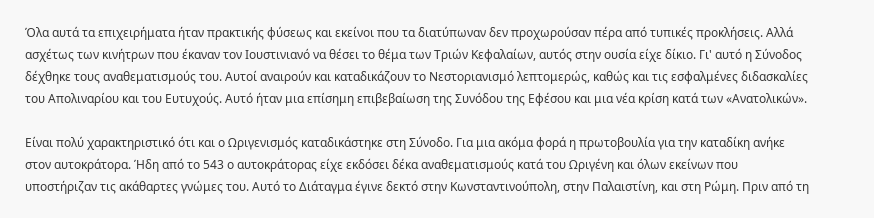Όλα αυτά τα επιχειρήματα ήταν πρακτικής φύσεως και εκείνοι που τα διατύπωναν δεν προχωρούσαν πέρα από τυπικές προκλήσεις. Αλλά ασχέτως των κινήτρων που έκαναν τον Ιουστινιανό να θέσει το θέμα των Τριών Κεφαλαίων, αυτός στην ουσία είχε δίκιο. Γι' αυτό η Σύνοδος δέχθηκε τους αναθεματισμούς του. Αυτοί αναιρούν και καταδικάζουν το Νεστοριανισμό λεπτομερώς, καθώς και τις εσφαλμένες διδασκαλίες του Απολιναρίου και του Ευτυχούς. Αυτό ήταν μια επίσημη επιβεβαίωση της Συνόδου της Εφέσου και μια νέα κρίση κατά των «Ανατολικών».

Είναι πολύ χαρακτηριστικό ότι και ο Ωριγενισμός καταδικάστηκε στη Σύνοδο. Για μια ακόμα φορά η πρωτοβουλία για την καταδίκη ανήκε στον αυτοκράτορα. Ήδη από το 543 ο αυτοκράτορας είχε εκδόσει δέκα αναθεματισμούς κατά του Ωριγένη και όλων εκείνων που υποστήριζαν τις ακάθαρτες γνώμες του. Αυτό το Διάταγμα έγινε δεκτό στην Κωνσταντινούπολη, στην Παλαιστίνη, και στη Ρώμη. Πριν από τη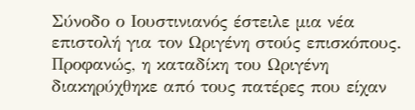Σύνοδο ο Ιουστινιανός έστειλε μια νέα επιστολή για τον Ωριγένη στούς επισκόπους. Προφανώς, η καταδίκη του Ωριγένη διακηρύχθηκε από τους πατέρες που είχαν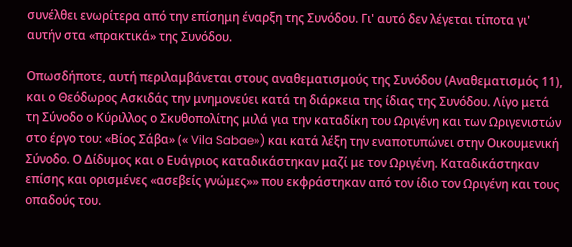συνέλθει ενωρίτερα από την επίσημη έναρξη της Συνόδου. Γι' αυτό δεν λέγεται τίποτα γι' αυτήν στα «πρακτικά» της Συνόδου.

Οπωσδήποτε, αυτή περιλαμβάνεται στους αναθεματισμούς της Συνόδου (Αναθεματισμός 11), και ο Θεόδωρος Ασκιδάς την μνημονεύει κατά τη διάρκεια της ίδιας της Συνόδου. Λίγο μετά τη Σύνοδο ο Κύριλλος ο Σκυθοπολίτης μιλά για την καταδίκη του Ωριγένη και των Ωριγενιστών στο έργο του: «Βίος Σάβα» (« Vila Sabae») και κατά λέξη την εναποτυπώνει στην Οικουμενική Σύνοδο. Ο Δίδυμος και ο Ευάγριος καταδικάστηκαν μαζί με τον Ωριγένη. Καταδικάστηκαν επίσης και ορισμένες «ασεβείς γνώμες»» που εκφράστηκαν από τον ίδιο τον Ωριγένη και τους οπαδούς του.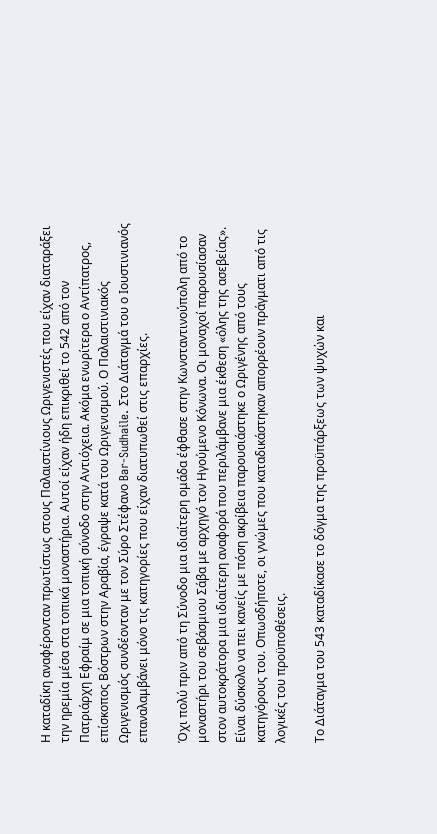Η καταδίκη αναφέρονταν πρωτίστως στους Παλαιστίνιους Ωριγενιστές που είχαν διαταράξει την ηρεμία μέσα στα τοπικά μοναστήρια. Αυτοί είχαν ήδη επικριθεί το 542 από τον Πατριάρχη Εφραίμ σε μια τοπική σύνοδο στην Αντιόχεια. Ακόμα ενωρίτερα ο Αντίπατρος, επίσκοπος Βόστρων στην Αραβία, έγραψε κατά του Ωριγενισμού. Ο Παλαιστινιακός Ωριγενισμός συνδέονταν με τον Σύρο Στέφανο Bar-Sudhaile. Στο Διάταγμά του ο Ιουστινιανός επαναλαμβάνει μόνο τις κατηγορίες που είχαν διατυπωθεί στις επαρχίες.

Όχι πολύ πριν από τη Σύνοδο μια ιδιαίτερη ομάδα έφθασε στην Κωνσταντινούπολη από το μοναστήρι του σεβάσμιου Σάβα με αρχηγό τον Ηγούμενο Κόνωνα. Οι μοναχοί παρουσίασαν στον αυτοκράτορα μια ιδιαίτερη αναφορά που περιλάμβανε μια έκθεση «όλης της ασεβείας». Είναι δύσκολο να πει κανείς με πόση ακρίβεια παρουσιάστηκε ο Ωριγένης από τους κατηγόρους του. Οπωσδήποτε, οι γνώμες που καταδικάστηκαν απορρέουν πράγματι από τις λογικές του προϋποθέσεις.

Το Διάταγμα του 543 καταδίκασε το δόγμα της προϋπάρξεως των ψυχών και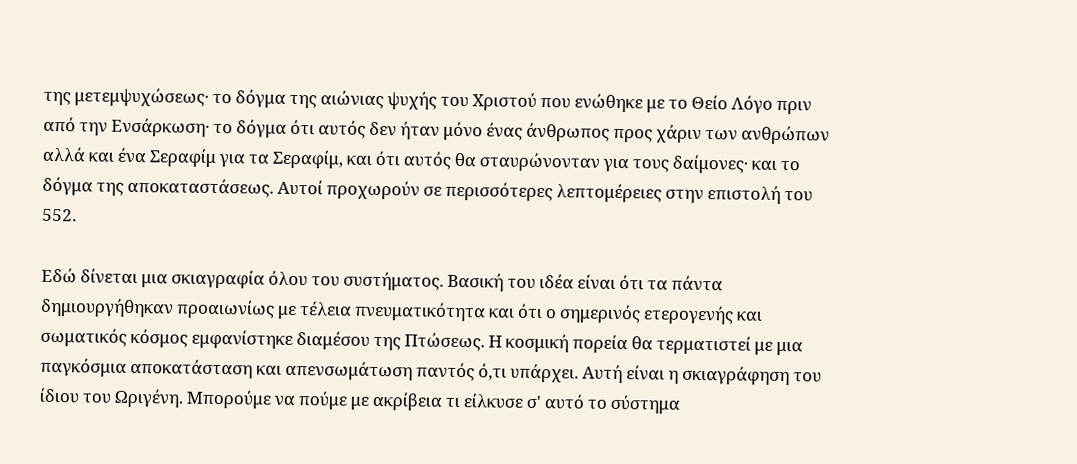της μετεμψυχώσεως· το δόγμα της αιώνιας ψυχής του Χριστού που ενώθηκε με το Θείο Λόγο πριν από την Ενσάρκωση· το δόγμα ότι αυτός δεν ήταν μόνο ένας άνθρωπος προς χάριν των ανθρώπων αλλά και ένα Σεραφίμ για τα Σεραφίμ, και ότι αυτός θα σταυρώνονταν για τους δαίμονες· και το δόγμα της αποκαταστάσεως. Αυτοί προχωρούν σε περισσότερες λεπτομέρειες στην επιστολή του 552.

Εδώ δίνεται μια σκιαγραφία όλου του συστήματος. Βασική του ιδέα είναι ότι τα πάντα δημιουργήθηκαν προαιωνίως με τέλεια πνευματικότητα και ότι ο σημερινός ετερογενής και σωματικός κόσμος εμφανίστηκε διαμέσου της Πτώσεως. Η κοσμική πορεία θα τερματιστεί με μια παγκόσμια αποκατάσταση και απενσωμάτωση παντός ό,τι υπάρχει. Αυτή είναι η σκιαγράφηση του ίδιου του Ωριγένη. Μπορούμε να πούμε με ακρίβεια τι είλκυσε σ' αυτό το σύστημα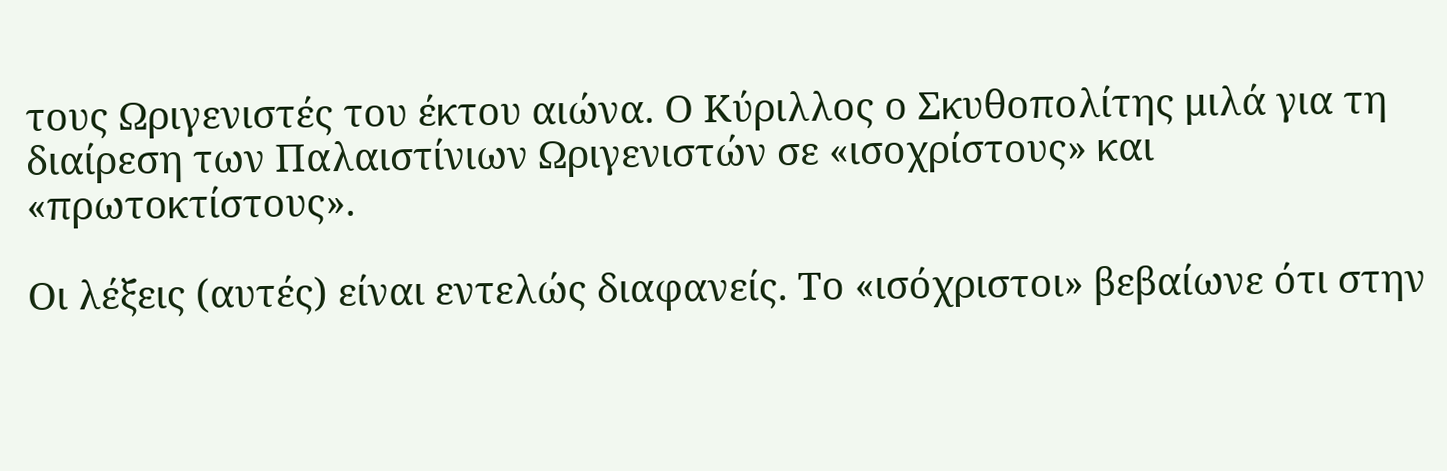τους Ωριγενιστές του έκτου αιώνα. Ο Κύριλλος ο Σκυθοπολίτης μιλά για τη διαίρεση των Παλαιστίνιων Ωριγενιστών σε «ισοχρίστους» και «πρωτοκτίστους».

Οι λέξεις (αυτές) είναι εντελώς διαφανείς. Το «ισόχριστοι» βεβαίωνε ότι στην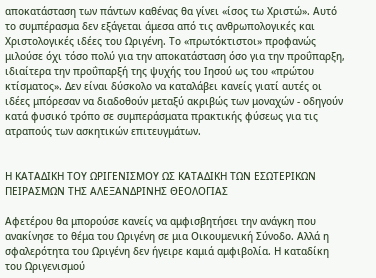αποκατάσταση των πάντων καθένας θα γίνει «ίσος τω Χριστώ». Αυτό το συμπέρασμα δεν εξάγεται άμεσα από τις ανθρωπολογικές και Χριστολογικές ιδέες του Ωριγένη. Το «πρωτόκτιστοι» προφανώς μιλούσε όχι τόσο πολύ για την αποκατάσταση όσο για την προΰπαρξη, ιδιαίτερα την προΰπαρξή της ψυχής του Ιησού ως του «πρώτου κτίσματος». Δεν είναι δύσκολο να καταλάβει κανείς γιατί αυτές οι ιδέες μπόρεσαν να διαδοθούν μεταξύ ακριβώς των μοναχών - οδηγούν κατά φυσικό τρόπο σε συμπεράσματα πρακτικής φύσεως για τις ατραπούς των ασκητικών επιτευγμάτων.


Η ΚΑΤΑΔΙΚΗ TOΥ ΩΡΙΓΕΝΙΣΜΟΥ ΩΣ ΚΑΤΑΔΙΚΗ ΤΩΝ ΕΣΩΤΕΡΙΚΩΝ ΠΕΙΡΑΣΜΩΝ ΤΗΣ ΑΛΕΞΑΝΔΡΙΝΗΣ ΘΕΟΛΟΓΙΑΣ

Αφετέρου θα μπορούσε κανείς να αμφισβητήσει την ανάγκη που ανακίνησε το θέμα του Ωριγένη σε μια Οικουμενική Σύνοδο. Αλλά η σφαλερότητα του Ωριγένη δεν ήγειρε καμιά αμφιβολία. Η καταδίκη του Ωριγενισμού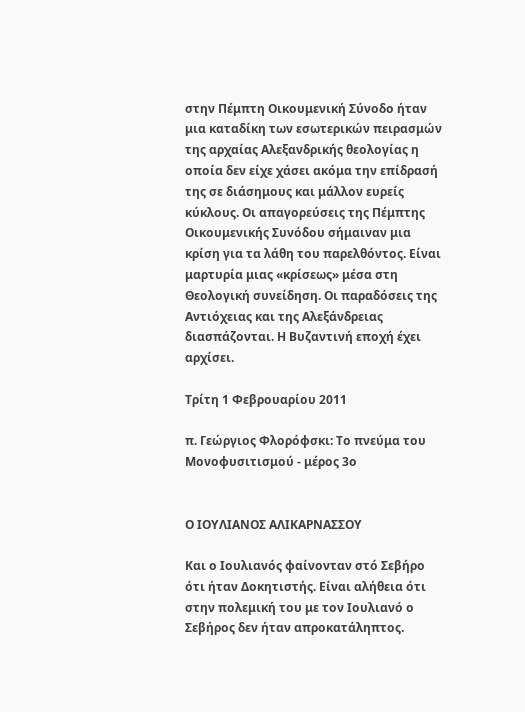στην Πέμπτη Οικουμενική Σύνοδο ήταν μια καταδίκη των εσωτερικών πειρασμών της αρχαίας Αλεξανδρικής θεολογίας η οποία δεν είχε χάσει ακόμα την επίδρασή της σε διάσημους και μάλλον ευρείς κύκλους. Οι απαγορεύσεις της Πέμπτης Οικουμενικής Συνόδου σήμαιναν μια κρίση για τα λάθη του παρελθόντος. Είναι μαρτυρία μιας «κρίσεως» μέσα στη Θεολογική συνείδηση. Οι παραδόσεις της Αντιόχειας και της Αλεξάνδρειας διασπάζονται. Η Βυζαντινή εποχή έχει αρχίσει.

Τρίτη 1 Φεβρουαρίου 2011

π. Γεώργιος Φλορόφσκι: Το πνεύμα του Μονοφυσιτισμού - μέρος 3ο


Ο ΙΟΥΛΙΑΝΟΣ ΑΛΙΚΑΡΝΑΣΣΟΥ

Και ο Ιουλιανός φαίνονταν στό Σεβήρο ότι ήταν Δοκητιστής. Είναι αλήθεια ότι στην πολεμική του με τον Ιουλιανό ο Σεβήρος δεν ήταν απροκατάληπτος.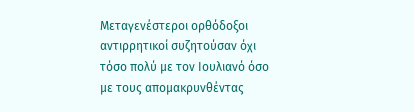Μεταγενέστεροι ορθόδοξοι αντιρρητικοί συζητούσαν όχι τόσο πολύ με τον Ιουλιανό όσο με τους απομακρυνθέντας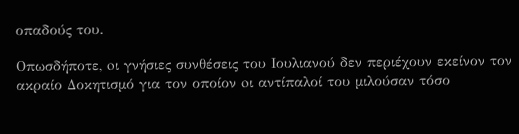οπαδούς του.

Οπωσδήποτε, oι γνήσιες συνθέσεις του Ιουλιανού δεν περιέχουν εκείνον τον ακραίο Δοκητισμό για τον οποίον oι αντίπαλοί του μιλούσαν τόσο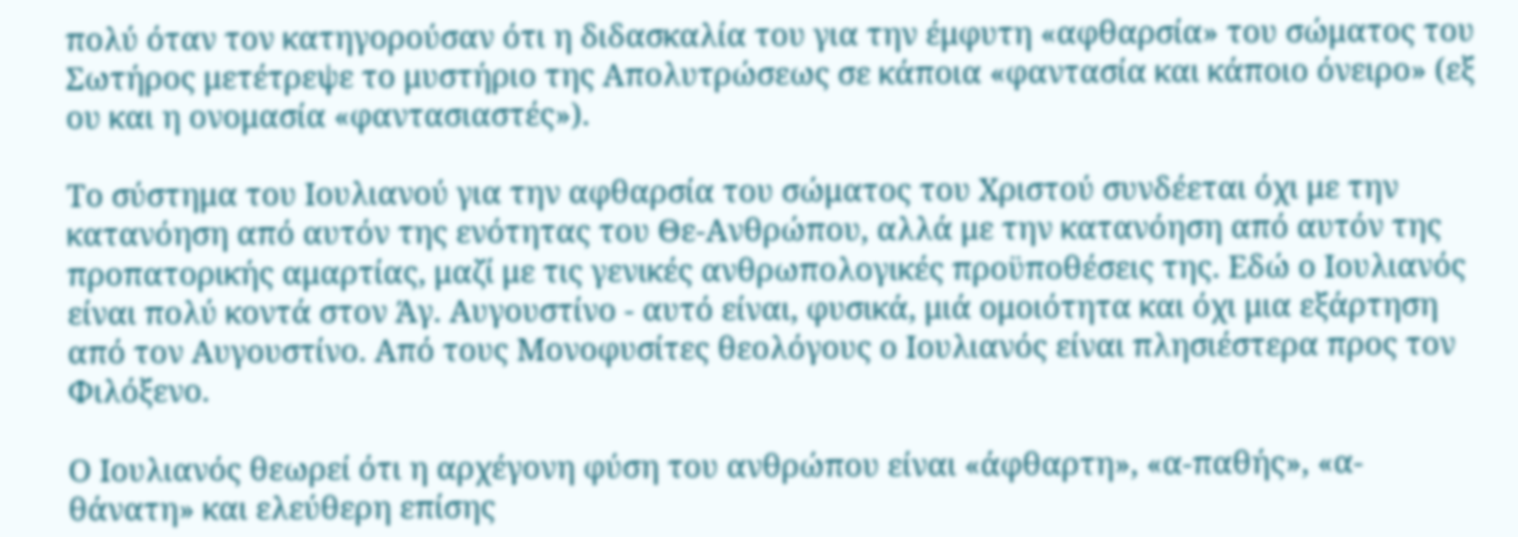πολύ όταν τον κατηγορούσαν ότι η διδασκαλία του για την έμφυτη «αφθαρσία» του σώματος του Σωτήρος μετέτρεψε το μυστήριο της Απολυτρώσεως σε κάποια «φαντασία και κάποιο όνειρο» (εξ ου και η ονομασία «φαντασιαστές»).

Το σύστημα του Ιουλιανού για την αφθαρσία του σώματος του Χριστού συνδέεται όχι με την κατανόηση από αυτόν της ενότητας του Θε-Ανθρώπου, αλλά με την κατανόηση από αυτόν της προπατορικής αμαρτίας, μαζί με τις γενικές ανθρωπολογικές προϋποθέσεις της. Εδώ ο Ιουλιανός είναι πολύ κοντά στον Άγ. Αυγουστίνο - αυτό είναι, φυσικά, μιά ομοιότητα και όχι μια εξάρτηση από τον Αυγουστίνο. Από τους Μονοφυσίτες θεολόγους ο Ιουλιανός είναι πλησιέστερα προς τον Φιλόξενο.

Ο Ιουλιανός θεωρεί ότι η αρχέγονη φύση του ανθρώπου είναι «άφθαρτη», «α-παθής», «α-θάνατη» και ελεύθερη επίσης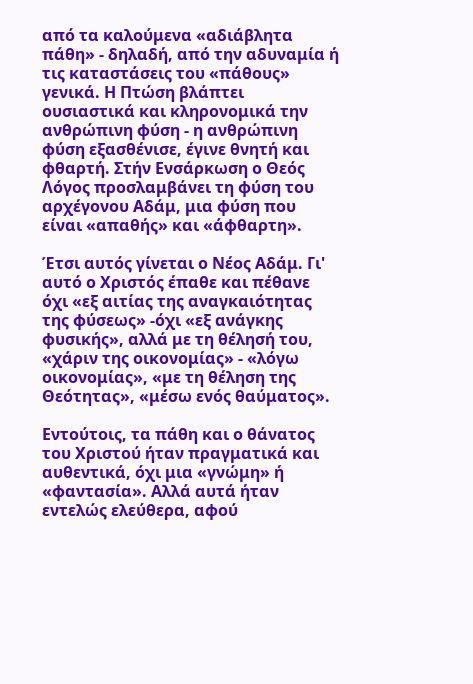από τα καλούμενα «αδιάβλητα πάθη» - δηλαδή, από την αδυναμία ή τις καταστάσεις του «πάθους» γενικά. Η Πτώση βλάπτει ουσιαστικά και κληρονομικά την ανθρώπινη φύση - η ανθρώπινη φύση εξασθένισε, έγινε θνητή και φθαρτή. Στήν Ενσάρκωση ο Θεός Λόγος προσλαμβάνει τη φύση του αρχέγονου Αδάμ, μια φύση που είναι «απαθής» και «άφθαρτη».

Έτσι αυτός γίνεται ο Νέος Αδάμ. Γι' αυτό ο Χριστός έπαθε και πέθανε όχι «εξ αιτίας της αναγκαιότητας της φύσεως» -όχι «εξ ανάγκης φυσικής», αλλά με τη θέλησή του, «χάριν της οικονομίας» - «λόγω οικονομίας», «με τη θέληση της Θεότητας», «μέσω ενός θαύματος».

Εντούτοις, τα πάθη και ο θάνατος του Χριστού ήταν πραγματικά και αυθεντικά, όχι μια «γνώμη» ή «φαντασία». Αλλά αυτά ήταν εντελώς ελεύθερα, αφού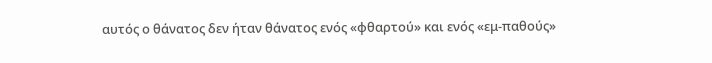αυτός ο θάνατος δεν ήταν θάνατος ενός «φθαρτού» και ενός «εμ-παθούς»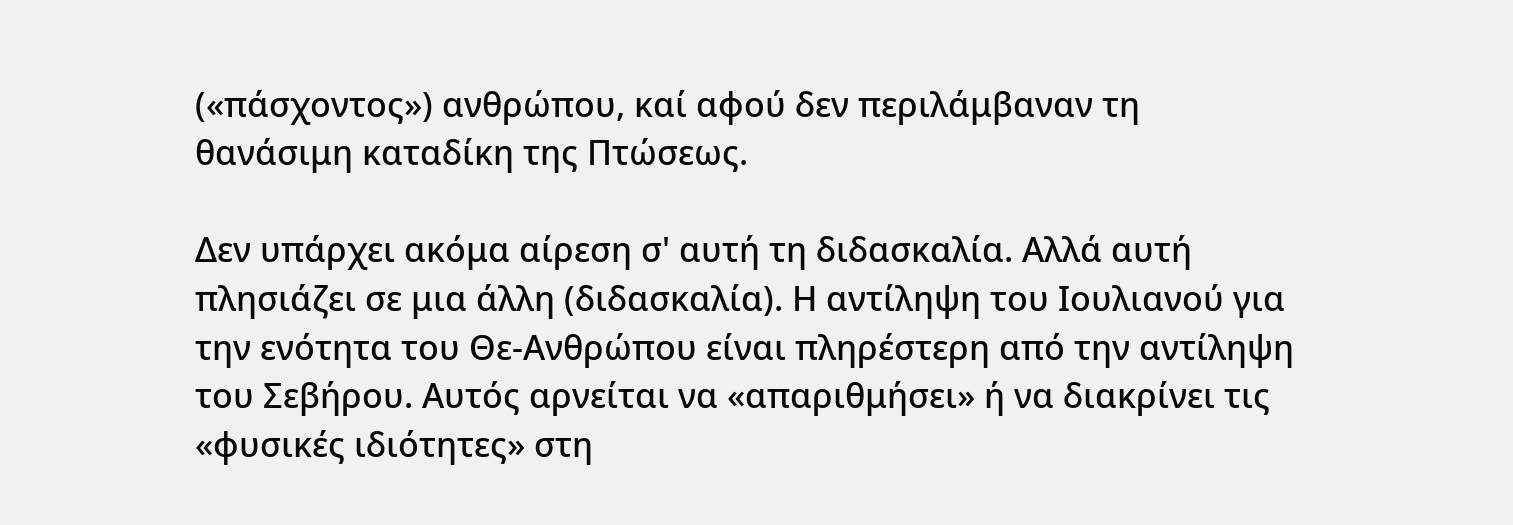(«πάσχοντος») ανθρώπου, καί αφού δεν περιλάμβαναν τη θανάσιμη καταδίκη της Πτώσεως.

Δεν υπάρχει ακόμα αίρεση σ' αυτή τη διδασκαλία. Αλλά αυτή πλησιάζει σε μια άλλη (διδασκαλία). Η αντίληψη του Ιουλιανού για την ενότητα του Θε-Ανθρώπου είναι πληρέστερη από την αντίληψη του Σεβήρου. Αυτός αρνείται να «απαριθμήσει» ή να διακρίνει τις «φυσικές ιδιότητες» στη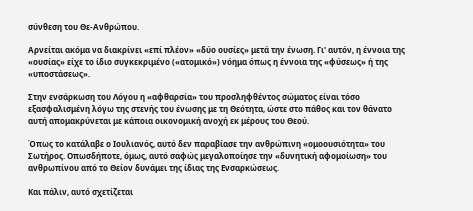σύνθεση του Θε-Ανθρώπου.

Αρνείται ακόμα να διακρίνει «επί πλέον» «δύο ουσίες» μετά την ένωση. Γι' αυτόν, η έννοια της «ουσίας» είχε το ίδιο συγκεκριμένο («ατομικό») νόημα όπως η έννοια της «φύσεως» ή της «υποστάσεως».

Στην ενσάρκωση του Λόγου η «αφθαρσία» του προσληφθέντος σώματος είναι τόσο εξασφαλισμένη λόγω της στενής του ένωσης με τη Θεότητα, ώστε στο πάθος και τον θάνατο αυτή απομακρύνεται με κάποια οικονομική ανοχή εκ μέρους του Θεού.

Όπως το κατάλαβε ο Ιουλιανός, αυτό δεν παραβίασε την ανθρώπινη «ομοουσιότητα» του Σωτήρος. Οπωσδήποτε, όμως, αυτό σαφώς μεγαλοποίησε την «δυνητική αφομοίωση» του ανθρωπίνου από το Θείον δυνάμει της ίδιας της Ενσαρκώσεως.

Και πάλιν, αυτό σχετίζεται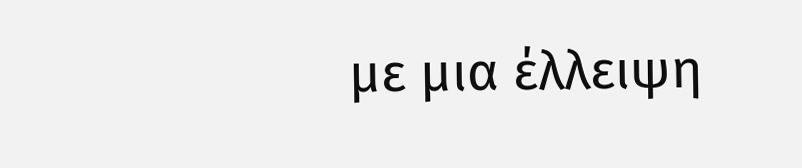με μια έλλειψη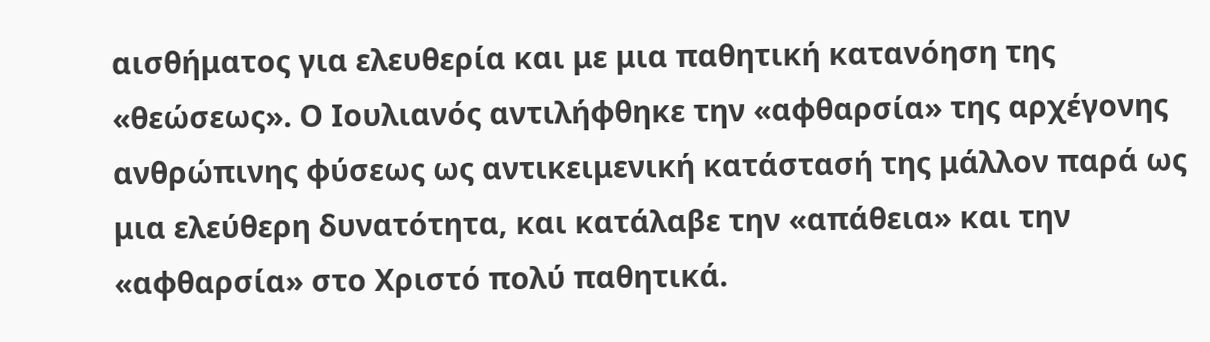αισθήματος για ελευθερία και με μια παθητική κατανόηση της «θεώσεως». Ο Ιουλιανός αντιλήφθηκε την «αφθαρσία» της αρχέγονης ανθρώπινης φύσεως ως αντικειμενική κατάστασή της μάλλον παρά ως μια ελεύθερη δυνατότητα, και κατάλαβε την «απάθεια» και την «αφθαρσία» στο Χριστό πολύ παθητικά.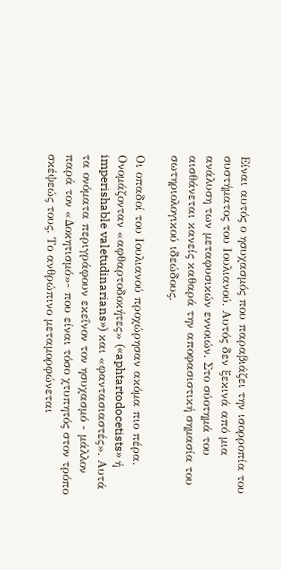Είναι αυτός ο ησυχασμός που παραβιάζει την ισορροπία του συστήματος του Ιουλιανού. Αυτός δεν ξεκινά από μια ανάλυση των μεταφυσικών εννοιών. Στο σύοτημά του αισθάνεται κανείς καθαρά την αποφασιστική σημασία του σωτηριολογικού ιδεώδους.

Οι οπαδοί του Ιουλιανού προχώρησαν ακόμα πιο πέρα. Ονομάζονταν «αφθαρτοδοκήτες» («aphtartodocetists» ή imperishable valetudinarians») και «φαντασιαστές». Αυτά τα ονόματα περιγράφουν εκεΐνον τον ησυχασμό - μάλλον παρά τον «Δοκητισμό»- που είναι τόσο χτυπητός στον τρόπο σκέψεώς τους. Το ανθρώπινο μεταμορφώνεται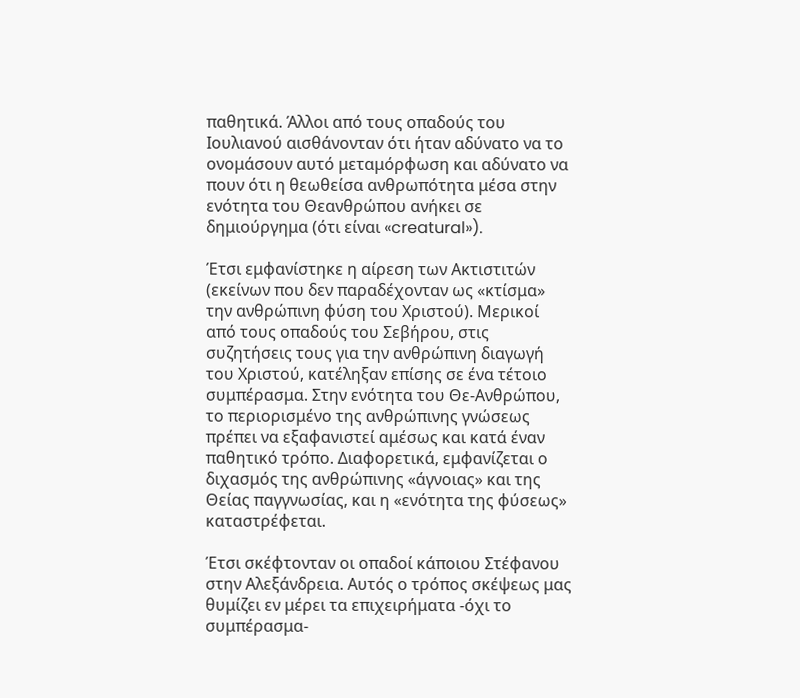παθητικά. Άλλοι από τους οπαδούς του Ιουλιανού αισθάνονταν ότι ήταν αδύνατο να το ονομάσουν αυτό μεταμόρφωση και αδύνατο να πουν ότι η θεωθείσα ανθρωπότητα μέσα στην ενότητα του Θεανθρώπου ανήκει σε δημιούργημα (ότι είναι «creatural»).

Έτσι εμφανίστηκε η αίρεση των Ακτιστιτών (εκείνων που δεν παραδέχονταν ως «κτίσμα» την ανθρώπινη φύση του Χριστού). Μερικοί από τους οπαδούς του Σεβήρου, στις συζητήσεις τους για την ανθρώπινη διαγωγή του Χριστού, κατέληξαν επίσης σε ένα τέτοιο συμπέρασμα. Στην ενότητα του Θε-Ανθρώπου, το περιορισμένο της ανθρώπινης γνώσεως πρέπει να εξαφανιστεί αμέσως και κατά έναν παθητικό τρόπο. Διαφορετικά, εμφανίζεται ο διχασμός της ανθρώπινης «άγνοιας» και της Θείας παγγνωσίας, και η «ενότητα της φύσεως» καταστρέφεται.

Έτσι σκέφτονταν oι οπαδοί κάποιου Στέφανου στην Αλεξάνδρεια. Αυτός ο τρόπος σκέψεως μας θυμίζει εν μέρει τα επιχειρήματα -όχι το συμπέρασμα-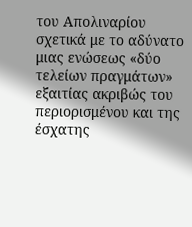του Απολιναρίου σχετικά με το αδύνατο μιας ενώσεως «δύο τελείων πραγμάτων» εξαιτίας ακριβώς του περιορισμένου και της έσχατης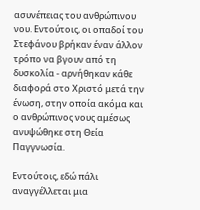ασυνέπειας του ανθρώπινου νου. Εντούτοις, oι οπαδοί του Στεφάνου βρήκαν έναν άλλον τρόπο να βγουν από τη δυσκολία - αρνήθηκαν κάθε διαφορά στο Χριστό μετά την ένωση, στην οποία ακόμα και ο ανθρώπινος νους αμέσως ανυψώθηκε στη Θεία Παγγνωσία.

Εντούτοις, εδώ πάλι αναγγέλλεται μια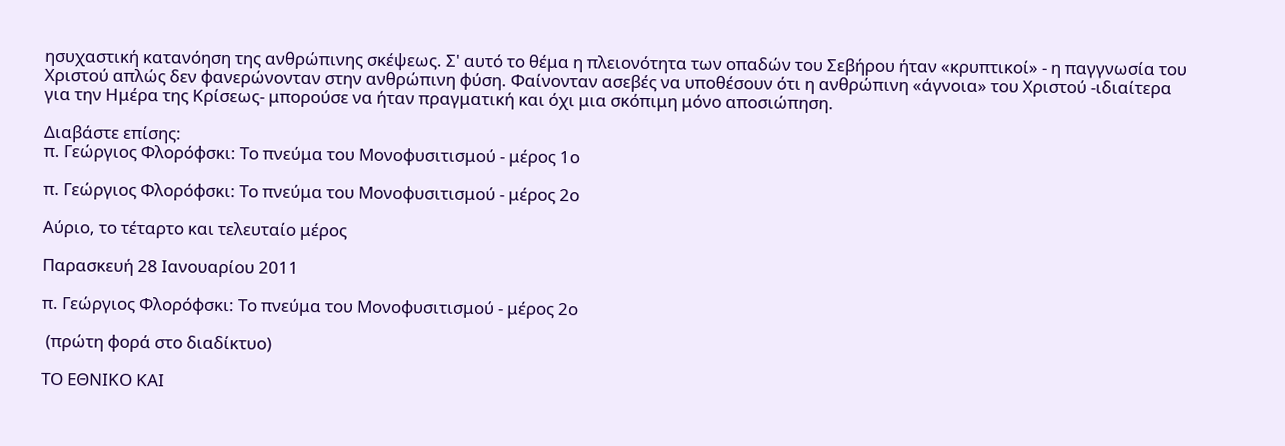ησυχαστική κατανόηση της ανθρώπινης σκέψεως. Σ' αυτό το θέμα η πλειονότητα των οπαδών του Σεβήρου ήταν «κρυπτικοί» - η παγγνωσία του Χριστού απλώς δεν φανερώνονταν στην ανθρώπινη φύση. Φαίνονταν ασεβές να υποθέσουν ότι η ανθρώπινη «άγνοια» του Χριστού -ιδιαίτερα για την Ημέρα της Κρίσεως- μπορούσε να ήταν πραγματική και όχι μια σκόπιμη μόνο αποσιώπηση.

Διαβάστε επίσης:
π. Γεώργιος Φλορόφσκι: Το πνεύμα του Μονοφυσιτισμού - μέρος 1ο

π. Γεώργιος Φλορόφσκι: Το πνεύμα του Μονοφυσιτισμού - μέρος 2ο

Αύριο, το τέταρτο και τελευταίο μέρος

Παρασκευή 28 Ιανουαρίου 2011

π. Γεώργιος Φλορόφσκι: Το πνεύμα του Μονοφυσιτισμού - μέρος 2ο

 (πρώτη φορά στο διαδίκτυο)

ΤΟ ΕΘΝΙΚΟ ΚΑΙ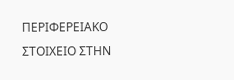ΠΕΡΙΦΕΡΕΙΑΚΟ ΣΤΟΙΧΕΙΟ ΣΤΗΝ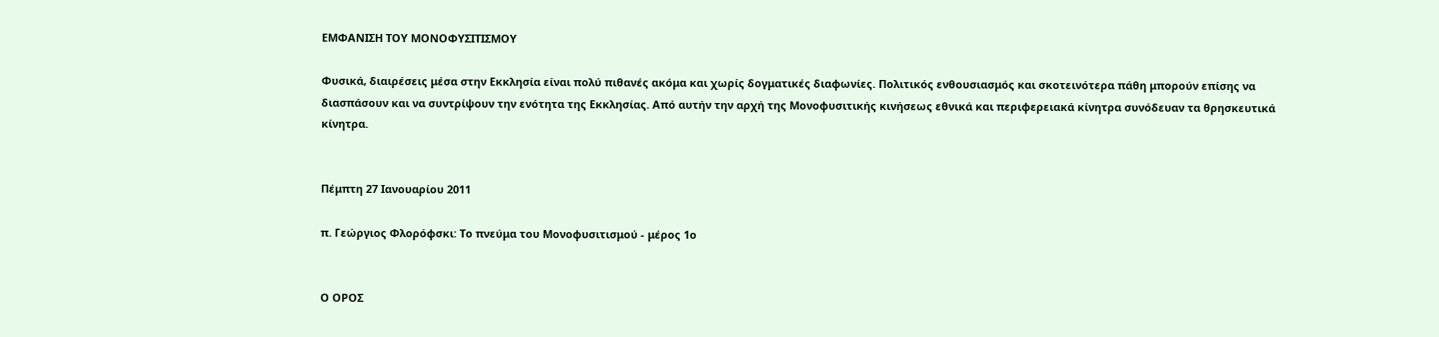ΕΜΦΑΝΙΣΗ ΤΟΥ ΜΟΝΟΦΥΣΙΤΙΣΜΟΥ

Φυσικά, διαιρέσεις μέσα στην Εκκλησία είναι πολύ πιθανές ακόμα και χωρίς δογματικές διαφωνίες. Πολιτικός ενθουσιασμός και σκοτεινότερα πάθη μπορούν επίσης να διασπάσουν και να συντρίψουν την ενότητα της Εκκλησίας. Από αυτήν την αρχή της Μονοφυσιτικής κινήσεως εθνικά και περιφερειακά κίνητρα συνόδευαν τα θρησκευτικά κίνητρα.


Πέμπτη 27 Ιανουαρίου 2011

π. Γεώργιος Φλορόφσκι: Το πνεύμα του Μονοφυσιτισμού - μέρος 1ο


Ο ΟΡΟΣ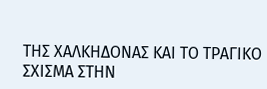ΤΗΣ ΧΑΛΚΗΔΟΝΑΣ ΚΑΙ ΤΟ ΤΡΑΓΙΚΟ ΣΧΙΣΜΑ ΣΤΗΝ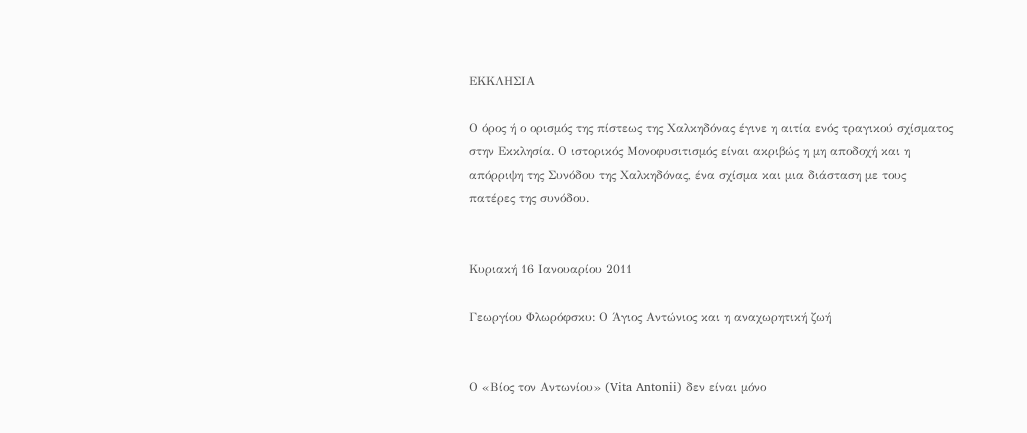ΕΚΚΛΗΣΙΑ

Ο όρος ή ο ορισμός της πίστεως της Χαλκηδόνας έγινε η αιτία ενός τραγικού σχίσματος στην Εκκλησία. Ο ιστορικός Μονοφυσιτισμός είναι ακριβώς η μη αποδοχή και η απόρριψη της Συνόδου της Χαλκηδόνας, ένα σχίσμα και μια διάσταση με τους πατέρες της συνόδου.


Κυριακή 16 Ιανουαρίου 2011

Γεωργίου Φλωρόφσκυ: Ο Άγιος Αντώνιος και η αναχωρητική ζωή


Ο «Βίος τον Αντωνίου» (Vita Antonii) δεν είναι μόνο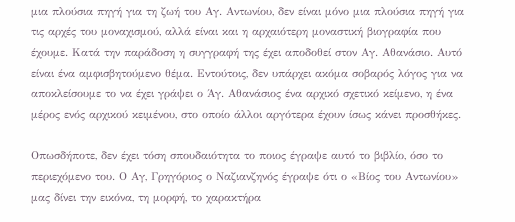μια πλούσια πηγή για τη ζωή του Αγ. Αντωνίου, δεν είναι μόνο μια πλούσια πηγή για τις αρχές του μοναχισμού, αλλά είναι και η αρχαιότερη μοναστική βιογραφία που έχουμε. Κατά την παράδοση η συγγραφή της έχει αποδοθεί στον Αγ. Αθανάσιο. Αυτό είναι ένα αμφισβητούμενο θέμα. Εντούτοις, δεν υπάρχει ακόμα σοβαρός λόγος για να αποκλείσουμε το να έχει γράψει ο Άγ. Αθανάσιος ένα αρχικό σχετικό κείμενο, η ένα μέρος ενός αρχικού κειμένου, στο οποίο άλλοι αργότερα έχουν ίσως κάνει προσθήκες.

Οπωσδήποτε, δεν έχει τόση σπουδαιότητα το ποιος έγραψε αυτό το βιβλίο, όσο το περιεχόμενο του. Ο Αγ, Γρηγόριος ο Ναζιανζηνός έγραψε ότι ο «Βίος του Αντωνίου» μας δίνει την εικόνα, τη μορφή, το χαρακτήρα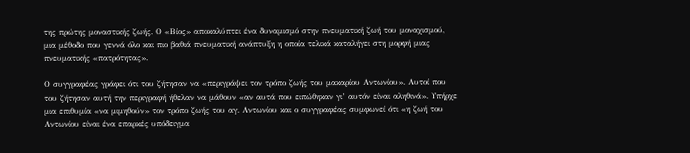της πρώτης μοναστικής ζωής. Ο «Βίος» αποκαλύπτει ένα δυναμισμό στην πνευματική ζωή του μοναχισμού, μια μέθοδο που γεννά όλο και πιο βαθιά πνευματική ανάπτυξη η οποία τελικά καταλήγει στη μορφή μιας πνευματικής «πατρότητας».

Ο συγγραφέας γράφει ότι του ζήτησαν να «περιγράψει τον τρόπο ζωής του μακαρίου Αντωνίου». Αυτοί που του ζήτησαν αυτή την περιγραφή ήθελαν να μάθουν «αν αυτά που ειπώθηκαν γι’ αυτόν είναι αληθινά». Υπήρχε μια επιθυμία «να μιμηθούν» τον τρόπο ζωής του αγ. Αντωνίου και ο συγγραφέας συμφωνεί ότι «η ζωή του Αντωνίου είναι ένα επαρκές υπόδειγμα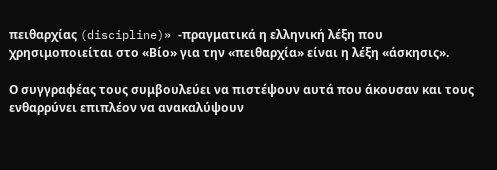πειθαρχίας (discipline)» -πραγματικά η ελληνική λέξη που χρησιμοποιείται στο «Βίο» για την «πειθαρχία» είναι η λέξη «άσκησις».

Ο συγγραφέας τους συμβουλεύει να πιστέψουν αυτά που άκουσαν και τους ενθαρρύνει επιπλέον να ανακαλύψουν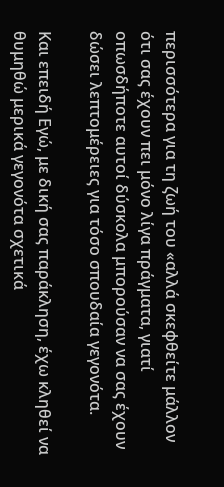περισσότερα για τη ζωή του «αλλά σκεφθείτε μάλλον ότι σας έχουν πει μόνο λίγα πράγματα, γιατί οπωσδήποτε αυτοί δύσκολα μπορούσαν να σας έχουν δώσει λεπτομέρειες για τόσο σπουδαία γεγονότα.

Και επειδή Εγώ, με δική σας παράκληση, έχω κληθεί να θυμηθώ μερικά γεγονότα σχετικά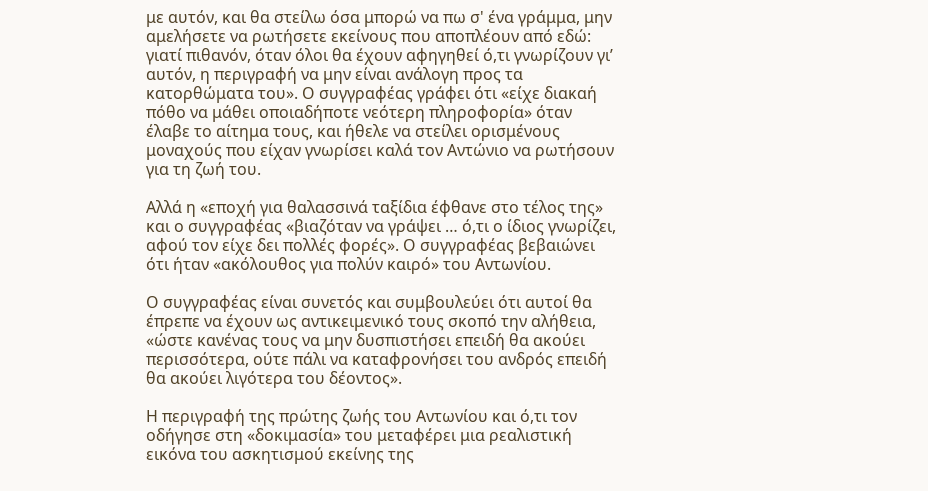με αυτόν, και θα στείλω όσα μπορώ να πω σ' ένα γράμμα, μην αμελήσετε να ρωτήσετε εκείνους που αποπλέουν από εδώ: γιατί πιθανόν, όταν όλοι θα έχουν αφηγηθεί ό,τι γνωρίζουν γι’ αυτόν, η περιγραφή να μην είναι ανάλογη προς τα κατορθώματα του». Ο συγγραφέας γράφει ότι «είχε διακαή πόθο να μάθει οποιαδήποτε νεότερη πληροφορία» όταν έλαβε το αίτημα τους, και ήθελε να στείλει ορισμένους μοναχούς που είχαν γνωρίσει καλά τον Αντώνιο να ρωτήσουν για τη ζωή του.

Αλλά η «εποχή για θαλασσινά ταξίδια έφθανε στο τέλος της» και ο συγγραφέας «βιαζόταν να γράψει … ό,τι ο ίδιος γνωρίζει, αφού τον είχε δει πολλές φορές». Ο συγγραφέας βεβαιώνει ότι ήταν «ακόλουθος για πολύν καιρό» του Αντωνίου.

Ο συγγραφέας είναι συνετός και συμβουλεύει ότι αυτοί θα έπρεπε να έχουν ως αντικειμενικό τους σκοπό την αλήθεια, «ώστε κανένας τους να μην δυσπιστήσει επειδή θα ακούει περισσότερα, ούτε πάλι να καταφρονήσει του ανδρός επειδή θα ακούει λιγότερα του δέοντος».

Η περιγραφή της πρώτης ζωής του Αντωνίου και ό,τι τον οδήγησε στη «δοκιμασία» του μεταφέρει μια ρεαλιστική εικόνα του ασκητισμού εκείνης της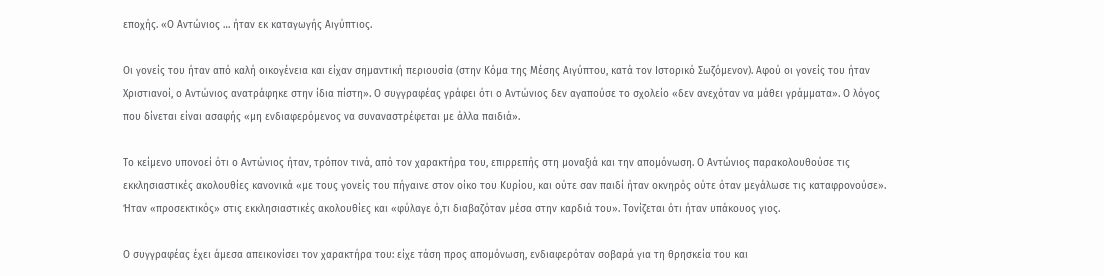εποχής. «Ο Αντώνιος … ήταν εκ καταγωγής Αιγύπτιος.

Οι γονείς του ήταν από καλή οικογένεια και είχαν σημαντική περιουσία (στην Κόμα της Μέσης Αιγύπτου, κατά τον Ιστορικό Σωζόμενον). Αφού οι γονείς του ήταν Χριστιανοί, ο Αντώνιος ανατράφηκε στην ίδια πίστη». Ο συγγραφέας γράφει ότι ο Αντώνιος δεν αγαπούσε το σχολείο «δεν ανεχόταν να μάθει γράμματα». Ο λόγος που δίνεται είναι ασαφής «μη ενδιαφερόμενος να συναναστρέφεται με άλλα παιδιά».

Το κείμενο υπονοεί ότι ο Αντώνιος ήταν, τρόπον τινά, από τον χαρακτήρα του, επιρρεπής στη μοναξιά και την απομόνωση. Ο Αντώνιος παρακολουθούσε τις εκκλησιαστικές ακολουθίες κανονικά «με τους γονείς του πήγαινε στον οίκο του Κυρίου, και ούτε σαν παιδί ήταν οκνηρός ούτε όταν μεγάλωσε τις καταφρονούσε». Ήταν «προσεκτικός» στις εκκλησιαστικές ακολουθίες και «φύλαγε ό,τι διαβαζόταν μέσα στην καρδιά του». Τονίζεται ότι ήταν υπάκουος γιος.

Ο συγγραφέας έχει άμεσα απεικονίσει τον χαρακτήρα του: είχε τάση προς απομόνωση, ενδιαφερόταν σοβαρά για τη θρησκεία του και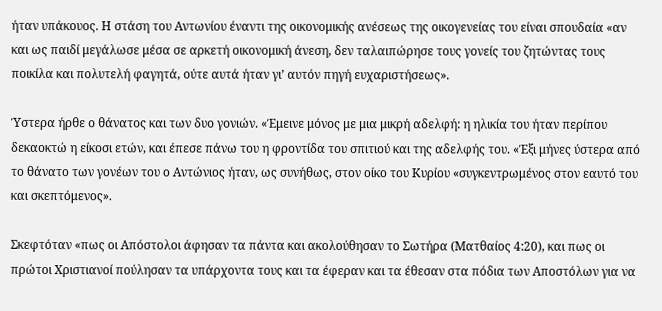ήταν υπάκουος. Η στάση του Αντωνίου έναντι της οικονομικής ανέσεως της οικογενείας του είναι σπουδαία «αν και ως παιδί μεγάλωσε μέσα σε αρκετή οικονομική άνεση, δεν ταλαιπώρησε τους γονείς του ζητώντας τους ποικίλα και πολυτελή φαγητά, ούτε αυτά ήταν γι’ αυτόν πηγή ευχαριστήσεως».

Ύστερα ήρθε ο θάνατος και των δυο γονιών. «Έμεινε μόνος με μια μικρή αδελφή: η ηλικία του ήταν περίπου δεκαοκτώ η είκοσι ετών, και έπεσε πάνω του η φροντίδα του σπιτιού και της αδελφής του. «Έξι μήνες ύστερα από το θάνατο των γονέων του ο Αντώνιος ήταν, ως συνήθως, στον οίκο του Κυρίου «συγκεντρωμένος στον εαυτό του και σκεπτόμενος».

Σκεφτόταν «πως οι Απόστολοι άφησαν τα πάντα και ακολούθησαν το Σωτήρα (Ματθαίος 4:20), και πως οι πρώτοι Χριστιανοί πούλησαν τα υπάρχοντα τους και τα έφεραν και τα έθεσαν στα πόδια των Αποστόλων για να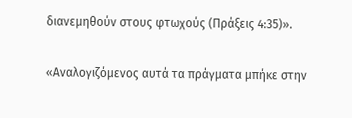διανεμηθούν στους φτωχούς (Πράξεις 4:35)».

«Αναλογιζόμενος αυτά τα πράγματα μπήκε στην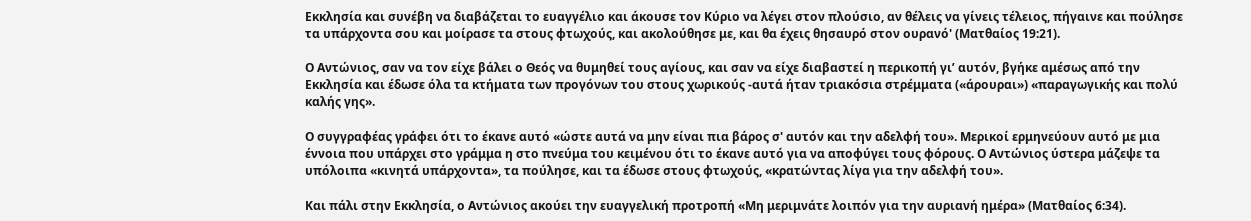Εκκλησία και συνέβη να διαβάζεται το ευαγγέλιο και άκουσε τον Κύριο να λέγει στον πλούσιο, αν θέλεις να γίνεις τέλειος, πήγαινε και πούλησε τα υπάρχοντα σου και μοίρασε τα στους φτωχούς, και ακολούθησε με, και θα έχεις θησαυρό στον ουρανό' (Ματθαίος 19:21).

Ο Αντώνιος, σαν να τον είχε βάλει ο Θεός να θυμηθεί τους αγίους, και σαν να είχε διαβαστεί η περικοπή γι’ αυτόν, βγήκε αμέσως από την Εκκλησία και έδωσε όλα τα κτήματα των προγόνων του στους χωρικούς -αυτά ήταν τριακόσια στρέμματα («άρουραι») «παραγωγικής και πολύ καλής γης».

Ο συγγραφέας γράφει ότι το έκανε αυτό «ώστε αυτά να μην είναι πια βάρος σ' αυτόν και την αδελφή του». Μερικοί ερμηνεύουν αυτό με μια έννοια που υπάρχει στο γράμμα η στο πνεύμα του κειμένου ότι το έκανε αυτό για να αποφύγει τους φόρους. Ο Αντώνιος ύστερα μάζεψε τα υπόλοιπα «κινητά υπάρχοντα», τα πούλησε, και τα έδωσε στους φτωχούς, «κρατώντας λίγα για την αδελφή του».

Και πάλι στην Εκκλησία, ο Αντώνιος ακούει την ευαγγελική προτροπή «Μη μεριμνάτε λοιπόν για την αυριανή ημέρα» (Ματθαίος 6:34).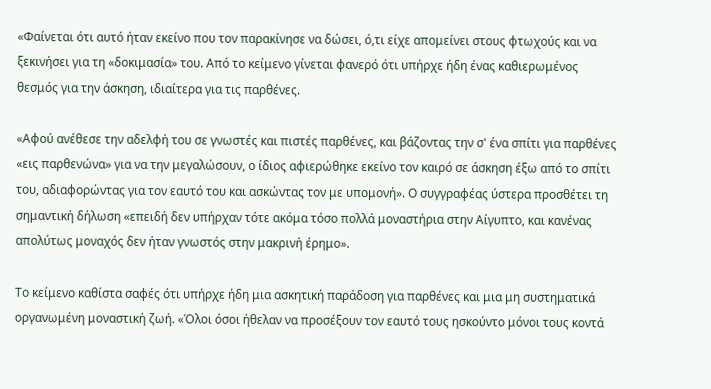«Φαίνεται ότι αυτό ήταν εκείνο που τον παρακίνησε να δώσει, ό,τι είχε απομείνει στους φτωχούς και να ξεκινήσει για τη «δοκιμασία» του. Από το κείμενο γίνεται φανερό ότι υπήρχε ήδη ένας καθιερωμένος θεσμός για την άσκηση, ιδιαίτερα για τις παρθένες.

«Αφού ανέθεσε την αδελφή του σε γνωστές και πιστές παρθένες, και βάζοντας την σ' ένα σπίτι για παρθένες «εις παρθενώνα» για να την μεγαλώσουν, ο ίδιος αφιερώθηκε εκείνο τον καιρό σε άσκηση έξω από το σπίτι του, αδιαφορώντας για τον εαυτό του και ασκώντας τον με υπομονή». Ο συγγραφέας ύστερα προσθέτει τη σημαντική δήλωση «επειδή δεν υπήρχαν τότε ακόμα τόσο πολλά μοναστήρια στην Αίγυπτο, και κανένας απολύτως μοναχός δεν ήταν γνωστός στην μακρινή έρημο».

Το κείμενο καθίστα σαφές ότι υπήρχε ήδη μια ασκητική παράδοση για παρθένες και μια μη συστηματικά οργανωμένη μοναστική ζωή. «Όλοι όσοι ήθελαν να προσέξουν τον εαυτό τους ησκούντο μόνοι τους κοντά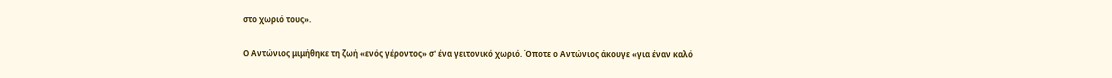στο χωριό τους».

Ο Αντώνιος μιμήθηκε τη ζωή «ενός γέροντος» σ' ένα γειτονικό χωριό. Όποτε ο Αντώνιος άκουγε «για έναν καλό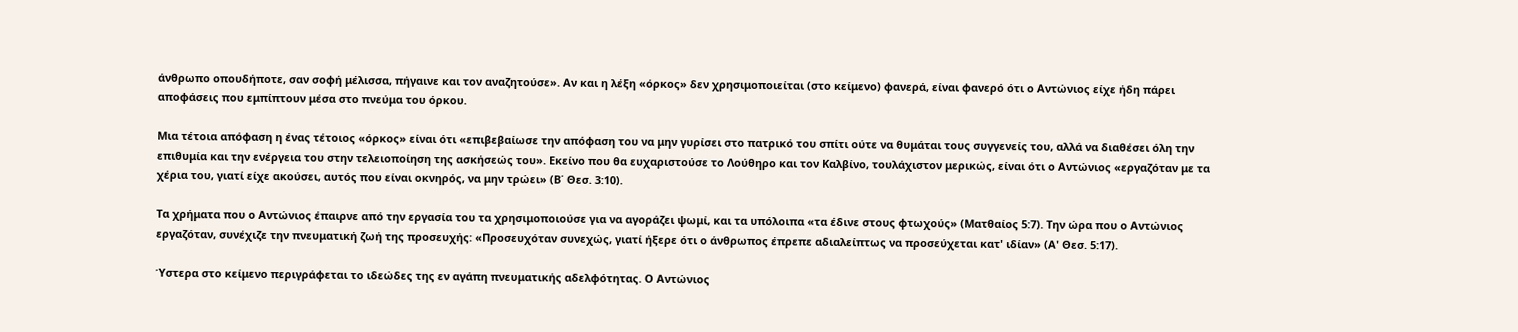άνθρωπο οπουδήποτε, σαν σοφή μέλισσα, πήγαινε και τον αναζητούσε». Αν και η λέξη «όρκος» δεν χρησιμοποιείται (στο κείμενο) φανερά, είναι φανερό ότι ο Αντώνιος είχε ήδη πάρει αποφάσεις που εμπίπτουν μέσα στο πνεύμα του όρκου.

Μια τέτοια απόφαση η ένας τέτοιος «όρκος» είναι ότι «επιβεβαίωσε την απόφαση του να μην γυρίσει στο πατρικό του σπίτι ούτε να θυμάται τους συγγενείς του, αλλά να διαθέσει όλη την επιθυμία και την ενέργεια του στην τελειοποίηση της ασκήσεώς του». Εκείνο που θα ευχαριστούσε το Λούθηρο και τον Καλβίνο, τουλάχιστον μερικώς, είναι ότι ο Αντώνιος «εργαζόταν με τα χέρια του, γιατί είχε ακούσει, αυτός που είναι οκνηρός, να μην τρώει» (Β΄ Θεσ. 3:10).

Τα χρήματα που ο Αντώνιος έπαιρνε από την εργασία του τα χρησιμοποιούσε για να αγοράζει ψωμί, και τα υπόλοιπα «τα έδινε στους φτωχούς» (Ματθαίος 5:7). Την ώρα που ο Αντώνιος εργαζόταν, συνέχιζε την πνευματική ζωή της προσευχής: «Προσευχόταν συνεχώς, γιατί ήξερε ότι ο άνθρωπος έπρεπε αδιαλείπτως να προσεύχεται κατ' ιδίαν» (Α' Θεσ. 5:17).

Ύστερα στο κείμενο περιγράφεται το ιδεώδες της εν αγάπη πνευματικής αδελφότητας. Ο Αντώνιος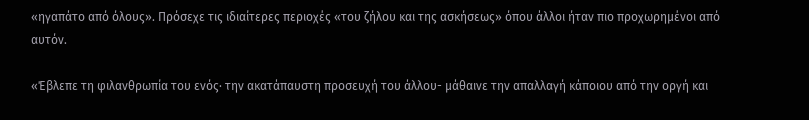«ηγαπάτο από όλους». Πρόσεχε τις ιδιαίτερες περιοχές «του ζήλου και της ασκήσεως» όπου άλλοι ήταν πιο προχωρημένοι από αυτόν.

«Έβλεπε τη φιλανθρωπία του ενός· την ακατάπαυστη προσευχή του άλλου- μάθαινε την απαλλαγή κάποιου από την οργή και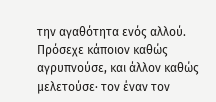την αγαθότητα ενός αλλού. Πρόσεχε κάποιον καθώς αγρυπνούσε, και άλλον καθώς μελετούσε· τον έναν τον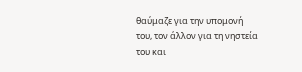θαύμαζε για την υπομονή του, τον άλλον για τη νηστεία του και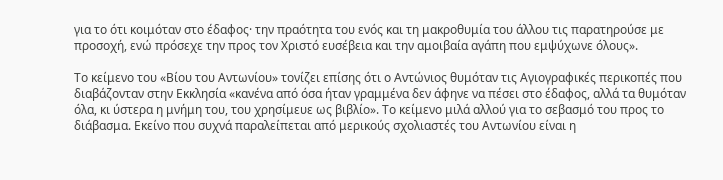για το ότι κοιμόταν στο έδαφος· την πραότητα του ενός και τη μακροθυμία του άλλου τις παρατηρούσε με προσοχή, ενώ πρόσεχε την προς τον Χριστό ευσέβεια και την αμοιβαία αγάπη που εμψύχωνε όλους».

Το κείμενο του «Βίου του Αντωνίου» τονίζει επίσης ότι ο Αντώνιος θυμόταν τις Αγιογραφικές περικοπές που διαβάζονταν στην Εκκλησία «κανένα από όσα ήταν γραμμένα δεν άφηνε να πέσει στο έδαφος, αλλά τα θυμόταν όλα, κι ύστερα η μνήμη του, του χρησίμευε ως βιβλίο». Το κείμενο μιλά αλλού για το σεβασμό του προς το διάβασμα. Εκείνο που συχνά παραλείπεται από μερικούς σχολιαστές του Αντωνίου είναι η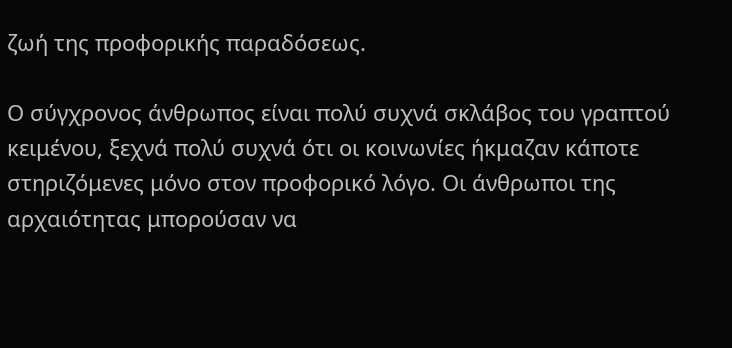ζωή της προφορικής παραδόσεως.

Ο σύγχρονος άνθρωπος είναι πολύ συχνά σκλάβος του γραπτού κειμένου, ξεχνά πολύ συχνά ότι οι κοινωνίες ήκμαζαν κάποτε στηριζόμενες μόνο στον προφορικό λόγο. Οι άνθρωποι της αρχαιότητας μπορούσαν να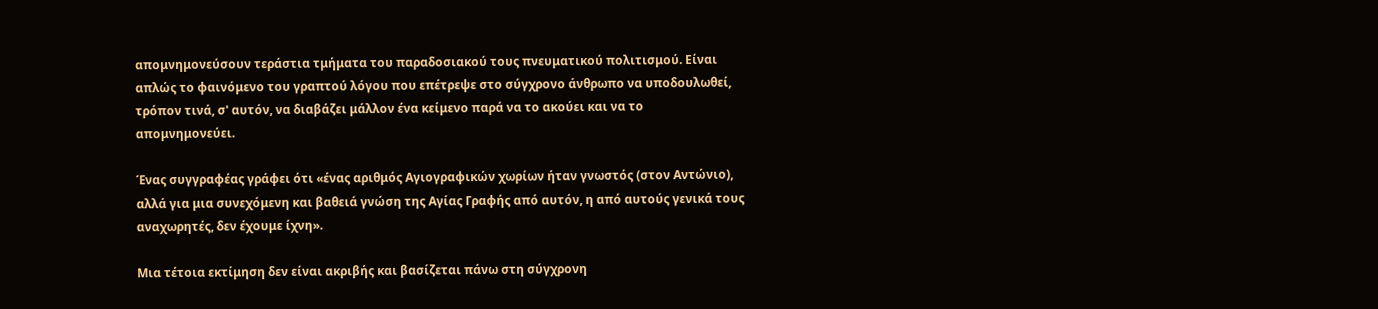απομνημονεύσουν τεράστια τμήματα του παραδοσιακού τους πνευματικού πολιτισμού. Είναι απλώς το φαινόμενο του γραπτού λόγου που επέτρεψε στο σύγχρονο άνθρωπο να υποδουλωθεί, τρόπον τινά, σ' αυτόν, να διαβάζει μάλλον ένα κείμενο παρά να το ακούει και να το απομνημονεύει.

Ένας συγγραφέας γράφει ότι «ένας αριθμός Αγιογραφικών χωρίων ήταν γνωστός (στον Αντώνιο), αλλά για μια συνεχόμενη και βαθειά γνώση της Αγίας Γραφής από αυτόν, η από αυτούς γενικά τους αναχωρητές, δεν έχουμε ίχνη».

Μια τέτοια εκτίμηση δεν είναι ακριβής και βασίζεται πάνω στη σύγχρονη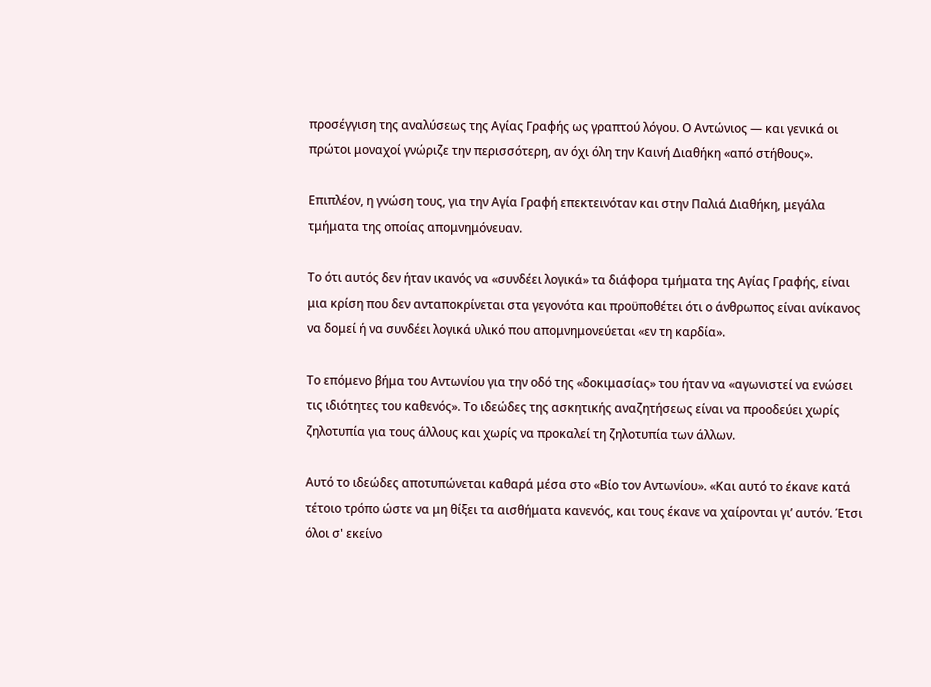προσέγγιση της αναλύσεως της Αγίας Γραφής ως γραπτού λόγου. Ο Αντώνιος — και γενικά οι πρώτοι μοναχοί γνώριζε την περισσότερη, αν όχι όλη την Καινή Διαθήκη «από στήθους».

Επιπλέον, η γνώση τους, για την Αγία Γραφή επεκτεινόταν και στην Παλιά Διαθήκη, μεγάλα τμήματα της οποίας απομνημόνευαν.

Το ότι αυτός δεν ήταν ικανός να «συνδέει λογικά» τα διάφορα τμήματα της Αγίας Γραφής, είναι μια κρίση που δεν ανταποκρίνεται στα γεγονότα και προϋποθέτει ότι ο άνθρωπος είναι ανίκανος να δομεί ή να συνδέει λογικά υλικό που απομνημονεύεται «εν τη καρδία».

Το επόμενο βήμα του Αντωνίου για την οδό της «δοκιμασίας» του ήταν να «αγωνιστεί να ενώσει τις ιδιότητες του καθενός». Το ιδεώδες της ασκητικής αναζητήσεως είναι να προοδεύει χωρίς ζηλοτυπία για τους άλλους και χωρίς να προκαλεί τη ζηλοτυπία των άλλων.

Αυτό το ιδεώδες αποτυπώνεται καθαρά μέσα στο «Βίο τον Αντωνίου». «Και αυτό το έκανε κατά τέτοιο τρόπο ώστε να μη θίξει τα αισθήματα κανενός, και τους έκανε να χαίρονται γι’ αυτόν. Έτσι όλοι σ' εκείνο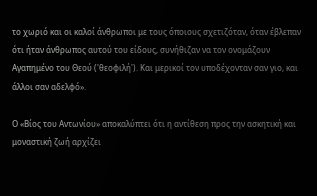το χωριό και οι καλοί άνθρωποι με τους όποιους σχετιζόταν, όταν έβλεπαν ότι ήταν άνθρωπος αυτού του είδους, συνήθιζαν να τον ονομάζουν Αγαπημένο του Θεού ('θεοφιλή'). Και μερικοί τον υποδέχονταν σαν γιο, και άλλοι σαν αδελφό».

Ο «Βίος του Αντωνίου» αποκαλύπτει ότι η αντίθεση προς την ασκητική και μοναστική ζωή αρχίζει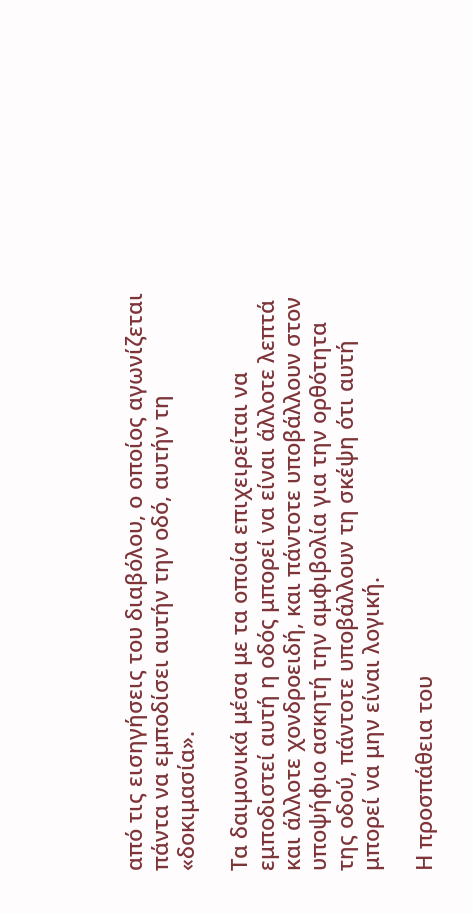από τις εισηγήσεις του διαβόλου, ο οποίος αγωνίζεται πάντα να εμποδίσει αυτήν την οδό, αυτήν τη «δοκιμασία».

Τα δαιμονικά μέσα με τα οποία επιχειρείται να εμποδιστεί αυτή η οδός μπορεί να είναι άλλοτε λεπτά και άλλοτε χονδροειδή, και πάντοτε υποβάλλουν στον υποψήφιο ασκητή την αμφιβολία για την ορθότητα της οδού, πάντοτε υποβάλλουν τη σκέψη ότι αυτή μπορεί να μην είναι λογική.

Η προσπάθεια του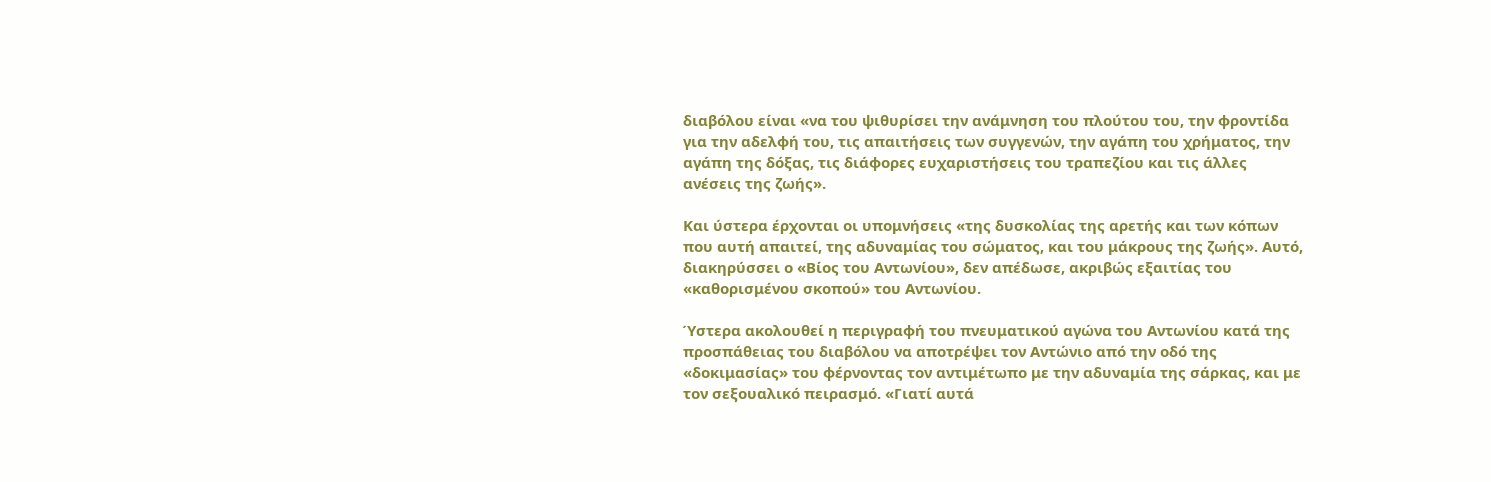διαβόλου είναι «να του ψιθυρίσει την ανάμνηση του πλούτου του, την φροντίδα για την αδελφή του, τις απαιτήσεις των συγγενών, την αγάπη του χρήματος, την αγάπη της δόξας, τις διάφορες ευχαριστήσεις του τραπεζίου και τις άλλες ανέσεις της ζωής».

Και ύστερα έρχονται οι υπομνήσεις «της δυσκολίας της αρετής και των κόπων που αυτή απαιτεί, της αδυναμίας του σώματος, και του μάκρους της ζωής». Αυτό, διακηρύσσει ο «Βίος του Αντωνίου», δεν απέδωσε, ακριβώς εξαιτίας του «καθορισμένου σκοπού» του Αντωνίου.

Ύστερα ακολουθεί η περιγραφή του πνευματικού αγώνα του Αντωνίου κατά της προσπάθειας του διαβόλου να αποτρέψει τον Αντώνιο από την οδό της «δοκιμασίας» του φέρνοντας τον αντιμέτωπο με την αδυναμία της σάρκας, και με τον σεξουαλικό πειρασμό. «Γιατί αυτά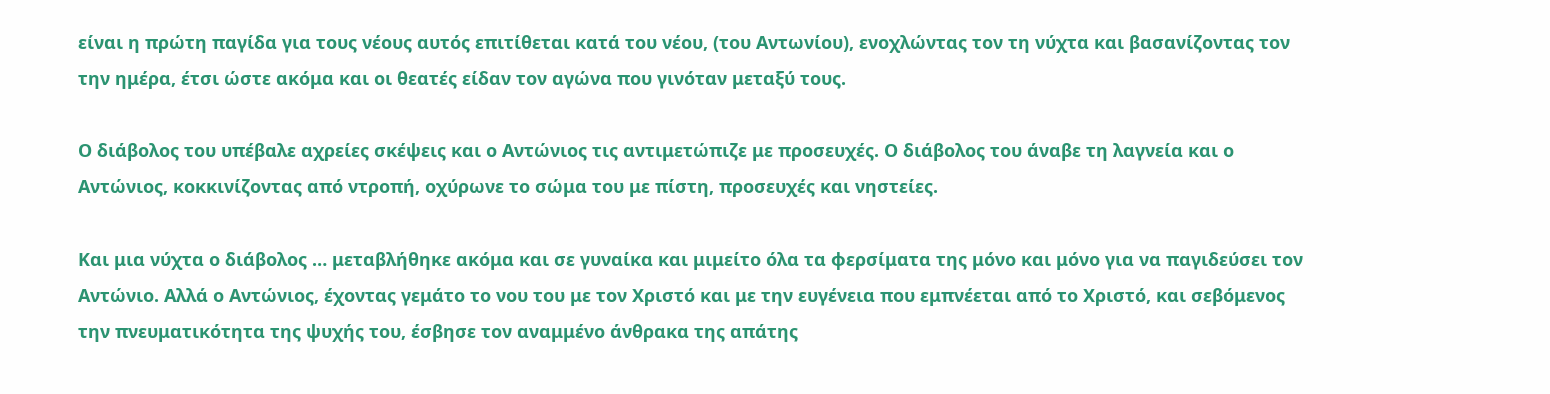είναι η πρώτη παγίδα για τους νέους αυτός επιτίθεται κατά του νέου, (του Αντωνίου), ενοχλώντας τον τη νύχτα και βασανίζοντας τον την ημέρα, έτσι ώστε ακόμα και οι θεατές είδαν τον αγώνα που γινόταν μεταξύ τους.

Ο διάβολος του υπέβαλε αχρείες σκέψεις και ο Αντώνιος τις αντιμετώπιζε με προσευχές. Ο διάβολος του άναβε τη λαγνεία και ο Αντώνιος, κοκκινίζοντας από ντροπή, οχύρωνε το σώμα του με πίστη, προσευχές και νηστείες.

Και μια νύχτα ο διάβολος … μεταβλήθηκε ακόμα και σε γυναίκα και μιμείτο όλα τα φερσίματα της μόνο και μόνο για να παγιδεύσει τον Αντώνιο. Αλλά ο Αντώνιος, έχοντας γεμάτο το νου του με τον Χριστό και με την ευγένεια που εμπνέεται από το Χριστό, και σεβόμενος την πνευματικότητα της ψυχής του, έσβησε τον αναμμένο άνθρακα της απάτης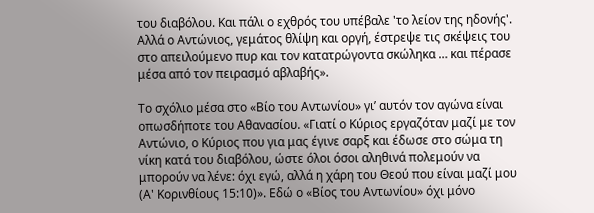του διαβόλου. Και πάλι ο εχθρός του υπέβαλε 'το λείον της ηδονής'. Αλλά ο Αντώνιος, γεμάτος θλίψη και οργή, έστρεψε τις σκέψεις του στο απειλούμενο πυρ και τον κατατρώγοντα σκώληκα … και πέρασε μέσα από τον πειρασμό αβλαβής».

Το σχόλιο μέσα στο «Βίο του Αντωνίου» γι’ αυτόν τον αγώνα είναι οπωσδήποτε του Αθανασίου. «Γιατί ο Κύριος εργαζόταν μαζί με τον Αντώνιο, ο Κύριος που για μας έγινε σαρξ και έδωσε στο σώμα τη νίκη κατά του διαβόλου, ώστε όλοι όσοι αληθινά πολεμούν να μπορούν να λένε: όχι εγώ, αλλά η χάρη του Θεού που είναι μαζί μου (Α' Κορινθίους 15:10)». Εδώ ο «Βίος του Αντωνίου» όχι μόνο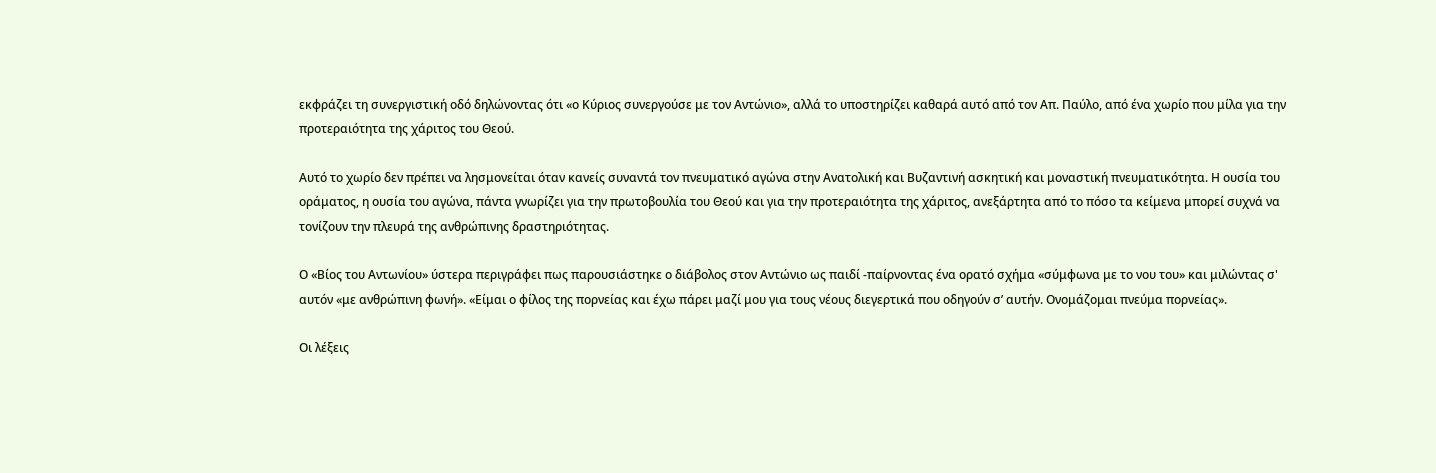εκφράζει τη συνεργιστική οδό δηλώνοντας ότι «ο Κύριος συνεργούσε με τον Αντώνιο», αλλά το υποστηρίζει καθαρά αυτό από τον Απ. Παύλο, από ένα χωρίο που μίλα για την προτεραιότητα της χάριτος του Θεού.

Αυτό το χωρίο δεν πρέπει να λησμονείται όταν κανείς συναντά τον πνευματικό αγώνα στην Ανατολική και Βυζαντινή ασκητική και μοναστική πνευματικότητα. Η ουσία του οράματος, η ουσία του αγώνα, πάντα γνωρίζει για την πρωτοβουλία του Θεού και για την προτεραιότητα της χάριτος, ανεξάρτητα από το πόσο τα κείμενα μπορεί συχνά να τονίζουν την πλευρά της ανθρώπινης δραστηριότητας.

Ο «Βίος του Αντωνίου» ύστερα περιγράφει πως παρουσιάστηκε ο διάβολος στον Αντώνιο ως παιδί -παίρνοντας ένα ορατό σχήμα «σύμφωνα με το νου του» και μιλώντας σ' αυτόν «με ανθρώπινη φωνή». «Είμαι ο φίλος της πορνείας και έχω πάρει μαζί μου για τους νέους διεγερτικά που οδηγούν σ’ αυτήν. Ονομάζομαι πνεύμα πορνείας».

Οι λέξεις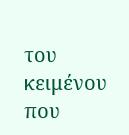του κειμένου που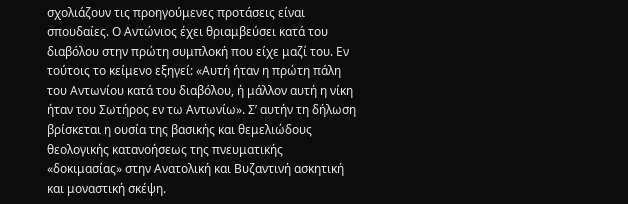σχολιάζουν τις προηγούμενες προτάσεις είναι σπουδαίες. Ο Αντώνιος έχει θριαμβεύσει κατά του διαβόλου στην πρώτη συμπλοκή που είχε μαζί του. Εν τούτοις το κείμενο εξηγεί: «Αυτή ήταν η πρώτη πάλη του Αντωνίου κατά του διαβόλου, ή μάλλον αυτή η νίκη ήταν του Σωτήρος εν τω Αντωνίω». Σ’ αυτήν τη δήλωση βρίσκεται η ουσία της βασικής και θεμελιώδους θεολογικής κατανοήσεως της πνευματικής «δοκιμασίας» στην Ανατολική και Βυζαντινή ασκητική και μοναστική σκέψη.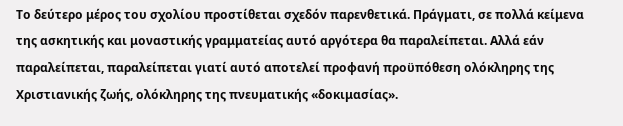Το δεύτερο μέρος του σχολίου προστίθεται σχεδόν παρενθετικά. Πράγματι, σε πολλά κείμενα της ασκητικής και μοναστικής γραμματείας αυτό αργότερα θα παραλείπεται. Αλλά εάν παραλείπεται, παραλείπεται γιατί αυτό αποτελεί προφανή προϋπόθεση ολόκληρης της Χριστιανικής ζωής, ολόκληρης της πνευματικής «δοκιμασίας».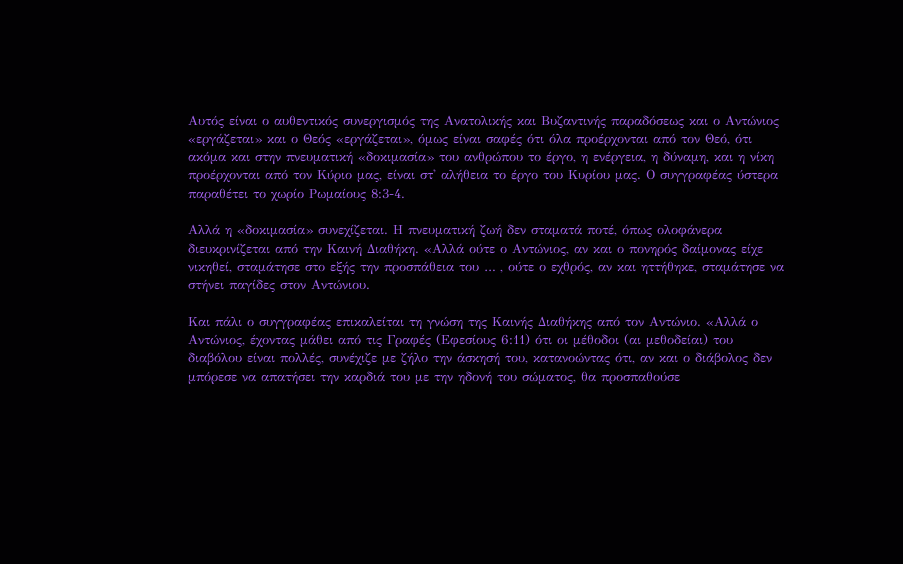Αυτός είναι ο αυθεντικός συνεργισμός της Ανατολικής και Βυζαντινής παραδόσεως και ο Αντώνιος «εργάζεται» και ο Θεός «εργάζεται», όμως είναι σαφές ότι όλα προέρχονται από τον Θεό, ότι ακόμα και στην πνευματική «δοκιμασία» του ανθρώπου το έργο, η ενέργεια, η δύναμη, και η νίκη προέρχονται από τον Κύριο μας, είναι στ' αλήθεια το έργο του Κυρίου μας. Ο συγγραφέας ύστερα παραθέτει το χωρίο Ρωμαίους 8:3-4.

Αλλά η «δοκιμασία» συνεχίζεται. Η πνευματική ζωή δεν σταματά ποτέ, όπως ολοφάνερα διευκρινίζεται από την Καινή Διαθήκη. «Αλλά ούτε ο Αντώνιος, αν και ο πονηρός δαίμονας είχε νικηθεί, σταμάτησε στο εξής την προσπάθεια του … , ούτε ο εχθρός, αν και ηττήθηκε, σταμάτησε να στήνει παγίδες στον Αντώνιου.

Και πάλι ο συγγραφέας επικαλείται τη γνώση της Καινής Διαθήκης από τον Αντώνιο. «Αλλά ο Αντώνιος, έχοντας μάθει από τις Γραφές (Εφεσίους 6:11) ότι οι μέθοδοι (αι μεθοδείαι) του διαβόλου είναι πολλές, συνέχιζε με ζήλο την άσκησή του, κατανοώντας ότι, αν και ο διάβολος δεν μπόρεσε να απατήσει την καρδιά του με την ηδονή του σώματος, θα προσπαθούσε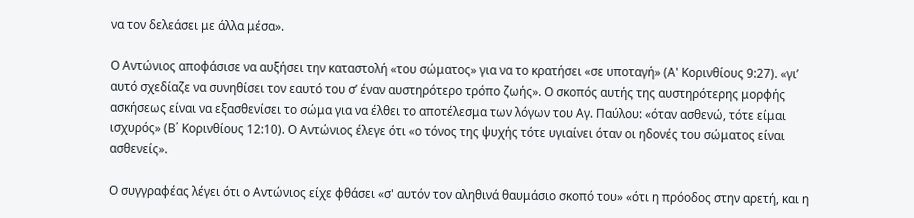να τον δελεάσει με άλλα μέσα».

Ο Αντώνιος αποφάσισε να αυξήσει την καταστολή «του σώματος» για να το κρατήσει «σε υποταγή» (Α' Κορινθίους 9:27). «γι’ αυτό σχεδίαζε να συνηθίσει τον εαυτό του σ’ έναν αυστηρότερο τρόπο ζωής». Ο σκοπός αυτής της αυστηρότερης μορφής ασκήσεως είναι να εξασθενίσει το σώμα για να έλθει το αποτέλεσμα των λόγων του Αγ. Παύλου: «όταν ασθενώ, τότε είμαι ισχυρός» (Β΄ Κορινθίους 12:10). Ο Αντώνιος έλεγε ότι «ο τόνος της ψυχής τότε υγιαίνει όταν οι ηδονές του σώματος είναι ασθενείς».

Ο συγγραφέας λέγει ότι ο Αντώνιος είχε φθάσει «σ' αυτόν τον αληθινά θαυμάσιο σκοπό του» «ότι η πρόοδος στην αρετή, και η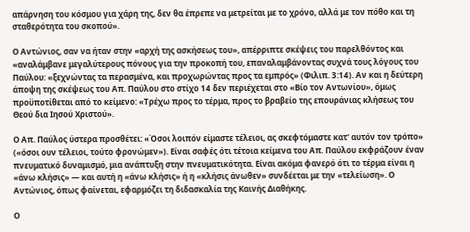απάρνηση του κόσμου για χάρη της, δεν θα έπρεπε να μετρείται με το χρόνο, αλλά με τον πόθο και τη σταθερότητα του σκοπού».

Ο Αντώνιος, σαν να ήταν στην «αρχή της ασκήσεως του», απέρριπτε σκέψεις του παρελθόντος και «αναλάμβανε μεγαλύτερους πόνους για την προκοπή του, επαναλαμβάνοντας συχνά τους λόγους του Παύλου: «ξεχνώντας τα περασμένα, και προχωρώντας προς τα εμπρός» (Φιλιπ. 3:14). Αν και η δεύτερη άποψη της σκέψεως του Απ. Παύλου στο στίχο 14 δεν περιέχεται στο «Βίο τον Αντωνίου», όμως προϋποτίθεται από το κείμενο: «Τρέχω προς το τέρμα, προς το βραβείο της επουράνιας κλήσεως του Θεού δια Ιησού Χριστού».

Ο Απ. Παύλος ύστερα προσθέτει: «Όσοι λοιπόν είμαστε τέλειοι, ας σκεφτόμαστε κατ' αυτόν τον τρόπο» («όσοι ουν τέλειοι, τούτο φρονώμεν»). Είναι σαφές ότι τέτοια κείμενα του Απ. Παύλου εκφράζουν έναν πνευματικό δυναμισμό, μια ανάπτυξη στην πνευματικότητα. Είναι ακόμα φανερό ότι το τέρμα είναι η «άνω κλήσις» — και αυτή η «άνω κλήσις» ή η «κλήσις άνωθεν» συνδέεται με την «τελείωση». Ο Αντώνιος, όπως φαίνεται, εφαρμόζει τη διδασκαλία της Καινής Διαθήκης.

Ο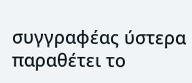συγγραφέας ύστερα παραθέτει το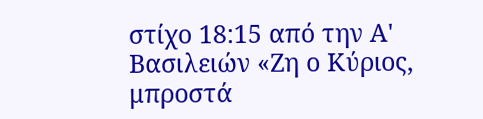στίχο 18:15 από την Α' Βασιλειών «Ζη ο Κύριος, μπροστά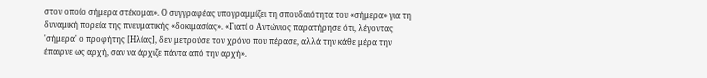στον οποίο σήμερα στέκομαι». Ο συγγραφέας υπογραμμίζει τη σπουδαιότητα του «σήμερα» για τη δυναμική πορεία της πνευματικής «δοκιμασίας». «Γιατί ο Αντώνιος παρατήρησε ότι, λέγοντας 'σήμερα' ο προφήτης [Ηλίας], δεν μετρούσε τον χρόνο που πέρασε, αλλά την κάθε μέρα την έπαιρνε ως αρχή, σαν να άρχιζε πάντα από την αρχή».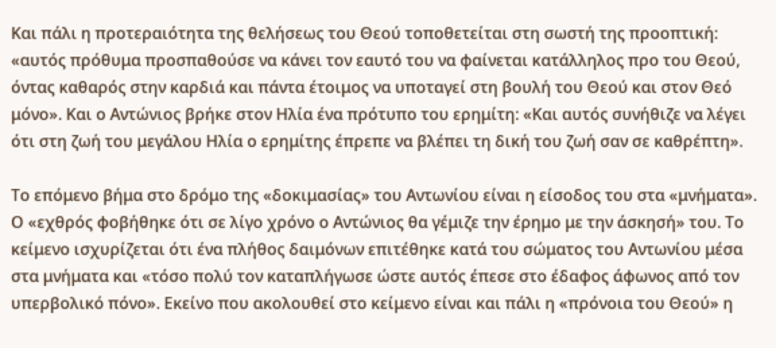Και πάλι η προτεραιότητα της θελήσεως του Θεού τοποθετείται στη σωστή της προοπτική: «αυτός πρόθυμα προσπαθούσε να κάνει τον εαυτό του να φαίνεται κατάλληλος προ του Θεού, όντας καθαρός στην καρδιά και πάντα έτοιμος να υποταγεί στη βουλή του Θεού και στον Θεό μόνο». Και ο Αντώνιος βρήκε στον Ηλία ένα πρότυπο του ερημίτη: «Και αυτός συνήθιζε να λέγει ότι στη ζωή του μεγάλου Ηλία ο ερημίτης έπρεπε να βλέπει τη δική του ζωή σαν σε καθρέπτη».

Το επόμενο βήμα στο δρόμο της «δοκιμασίας» του Αντωνίου είναι η είσοδος του στα «μνήματα». Ο «εχθρός φοβήθηκε ότι σε λίγο χρόνο ο Αντώνιος θα γέμιζε την έρημο με την άσκησή» του. Το κείμενο ισχυρίζεται ότι ένα πλήθος δαιμόνων επιτέθηκε κατά του σώματος του Αντωνίου μέσα στα μνήματα και «τόσο πολύ τον καταπλήγωσε ώστε αυτός έπεσε στο έδαφος άφωνος από τον υπερβολικό πόνο». Εκείνο που ακολουθεί στο κείμενο είναι και πάλι η «πρόνοια του Θεού» η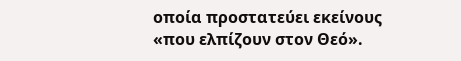οποία προστατεύει εκείνους «που ελπίζουν στον Θεό».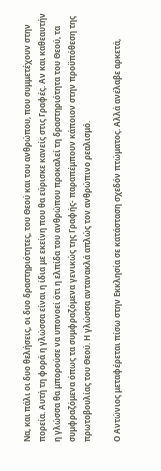Να, και πάλι οι δυο θελήσεις, οι δυο δραστηριότητες, του Θεού και του ανθρώπου, που συμμετέχουν στην πορεία. Αυτή τη φορά η γλώσσα είναι η ίδια με εκείνη που θα εύρισκε κανείς στις Γραφές. Αν και καθεαυτήν η γλώσσα θα μπορούσε να υπονοεί ότι η ελπίδα του ανθρώπου προκαλεί τη δραστηριότητα του Θεού, τα συμφραζόμενα όπως τα συμφραζόμενα γενικώς της Γραφής- παραπέμπουν κάποιον στην προϋπόθεση της πρωτοβουλίας του Θεού. Η γλώσσα αντανακλά απλώς τον ανθρώπινο ρεαλισμό.

Ο Αντώνιος μεταφέρεται πίσω στην Εκκλησία σε κατάσταση σχεδόν πτώματος. Αλλά ανέλαβε αρκετά,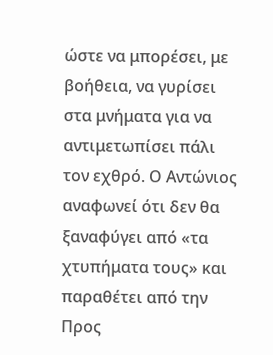ώστε να μπορέσει, με βοήθεια, να γυρίσει στα μνήματα για να αντιμετωπίσει πάλι τον εχθρό. Ο Αντώνιος αναφωνεί ότι δεν θα ξαναφύγει από «τα χτυπήματα τους» και παραθέτει από την Προς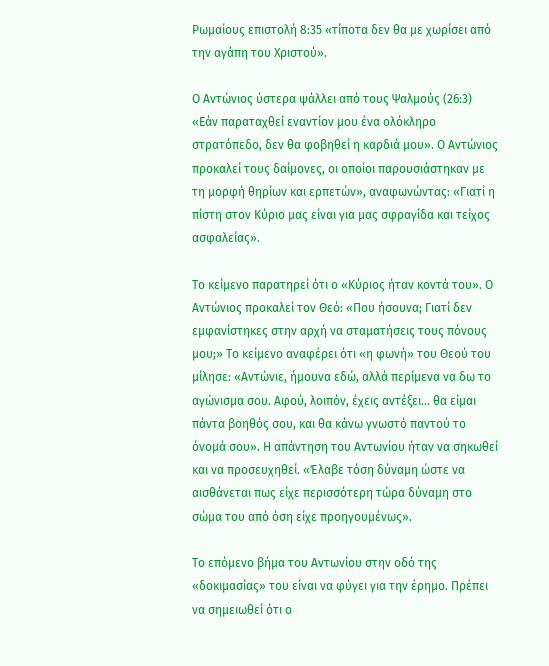Ρωμαίους επιστολή 8:35 «τίποτα δεν θα με χωρίσει από την αγάπη του Χριστού».

Ο Αντώνιος ύστερα ψάλλει από τους Ψαλμούς (26:3) «Εάν παραταχθεί εναντίον μου ένα ολόκληρο στρατόπεδο, δεν θα φοβηθεί η καρδιά μου». Ο Αντώνιος προκαλεί τους δαίμονες, οι οποίοι παρουσιάστηκαν με τη μορφή θηρίων και ερπετών», αναφωνώντας: «Γιατί η πίστη στον Κύριο μας είναι για μας σφραγίδα και τείχος ασφαλείας».

Το κείμενο παρατηρεί ότι ο «Κύριος ήταν κοντά του». Ο Αντώνιος προκαλεί τον Θεό: «Που ήσουνα; Γιατί δεν εμφανίστηκες στην αρχή να σταματήσεις τους πόνους μου;» Το κείμενο αναφέρει ότι «η φωνή» του Θεού του μίλησε: «Αντώνιε, ήμουνα εδώ, αλλά περίμενα να δω το αγώνισμα σου. Αφού, λοιπόν, έχεις αντέξει… θα είμαι πάντα βοηθός σου, και θα κάνω γνωστό παντού το όνομά σου». Η απάντηση του Αντωνίου ήταν να σηκωθεί και να προσευχηθεί. «Έλαβε τόση δύναμη ώστε να αισθάνεται πως είχε περισσότερη τώρα δύναμη στο σώμα του από όση είχε προηγουμένως».

Το επόμενο βήμα του Αντωνίου στην οδό της «δοκιμασίας» του είναι να φύγει για την έρημο. Πρέπει να σημειωθεί ότι ο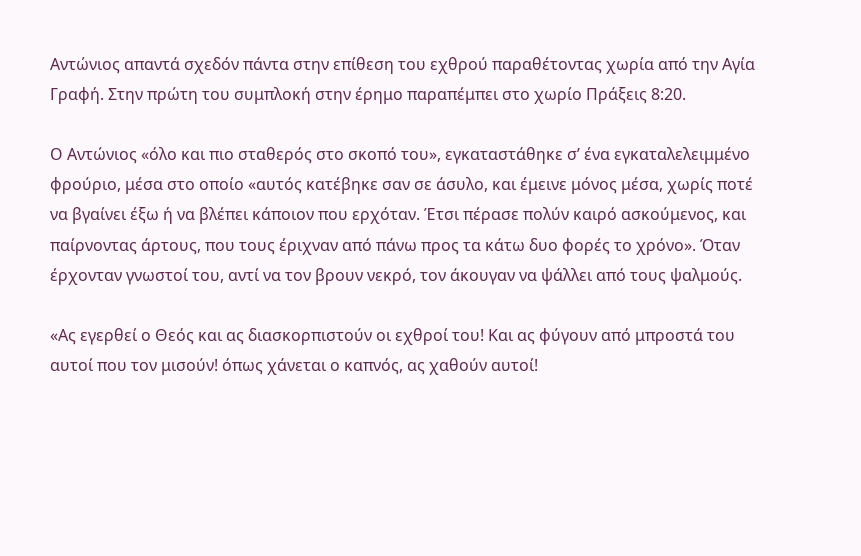Αντώνιος απαντά σχεδόν πάντα στην επίθεση του εχθρού παραθέτοντας χωρία από την Αγία Γραφή. Στην πρώτη του συμπλοκή στην έρημο παραπέμπει στο χωρίο Πράξεις 8:20.

Ο Αντώνιος «όλο και πιο σταθερός στο σκοπό του», εγκαταστάθηκε σ’ ένα εγκαταλελειμμένο φρούριο, μέσα στο οποίο «αυτός κατέβηκε σαν σε άσυλο, και έμεινε μόνος μέσα, χωρίς ποτέ να βγαίνει έξω ή να βλέπει κάποιον που ερχόταν. Έτσι πέρασε πολύν καιρό ασκούμενος, και παίρνοντας άρτους, που τους έριχναν από πάνω προς τα κάτω δυο φορές το χρόνο». Όταν έρχονταν γνωστοί του, αντί να τον βρουν νεκρό, τον άκουγαν να ψάλλει από τους ψαλμούς.

«Ας εγερθεί ο Θεός και ας διασκορπιστούν οι εχθροί του! Και ας φύγουν από μπροστά του αυτοί που τον μισούν! όπως χάνεται ο καπνός, ας χαθούν αυτοί!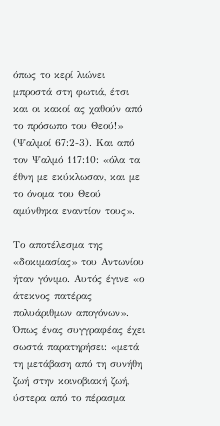όπως το κερί λιώνει μπροστά στη φωτιά, έτσι και οι κακοί ας χαθούν από το πρόσωπο του Θεού!» (Ψαλμοί 67:2-3). Και από τον Ψαλμό 117:10: «όλα τα έθνη με εκύκλωσαν, και με το όνομα του Θεού αμύνθηκα εναντίον τους».

Το αποτέλεσμα της «δοκιμασίας» του Αντωνίου ήταν γόνιμο. Αυτός έγινε «ο άτεκνος πατέρας πολυάριθμων απογόνων». Όπως ένας συγγραφέας έχει σωστά παρατηρήσει: «μετά τη μετάβαση από τη συνήθη ζωή στην κοινοβιακή ζωή, ύστερα από το πέρασμα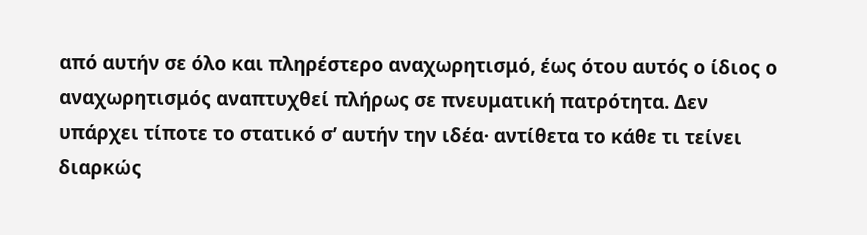από αυτήν σε όλο και πληρέστερο αναχωρητισμό, έως ότου αυτός ο ίδιος ο αναχωρητισμός αναπτυχθεί πλήρως σε πνευματική πατρότητα. Δεν υπάρχει τίποτε το στατικό σ’ αυτήν την ιδέα· αντίθετα το κάθε τι τείνει διαρκώς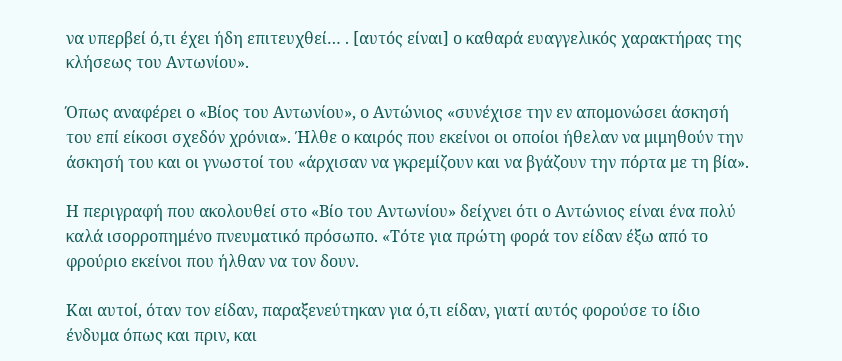να υπερβεί ό,τι έχει ήδη επιτευχθεί… . [αυτός είναι] ο καθαρά ευαγγελικός χαρακτήρας της κλήσεως του Αντωνίου».

Όπως αναφέρει ο «Βίος του Αντωνίου», ο Αντώνιος «συνέχισε την εν απομονώσει άσκησή του επί είκοσι σχεδόν χρόνια». Ήλθε ο καιρός που εκείνοι οι οποίοι ήθελαν να μιμηθούν την άσκησή του και οι γνωστοί του «άρχισαν να γκρεμίζουν και να βγάζουν την πόρτα με τη βία».

Η περιγραφή που ακολουθεί στο «Βίο του Αντωνίου» δείχνει ότι ο Αντώνιος είναι ένα πολύ καλά ισορροπημένο πνευματικό πρόσωπο. «Τότε για πρώτη φορά τον είδαν έξω από το φρούριο εκείνοι που ήλθαν να τον δουν.

Και αυτοί, όταν τον είδαν, παραξενεύτηκαν για ό,τι είδαν, γιατί αυτός φορούσε το ίδιο ένδυμα όπως και πριν, και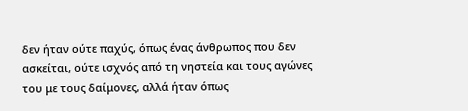δεν ήταν ούτε παχύς, όπως ένας άνθρωπος που δεν ασκείται, ούτε ισχνός από τη νηστεία και τους αγώνες του με τους δαίμονες, αλλά ήταν όπως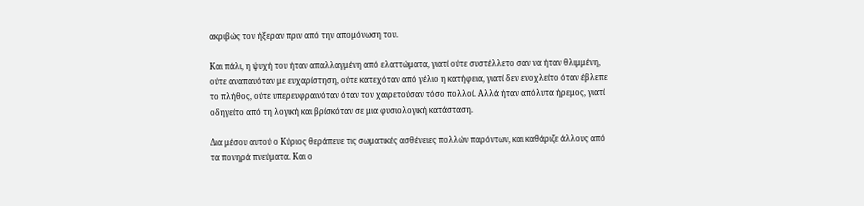ακριβώς τον ήξεραν πριν από την απομόνωση του.

Και πάλι, η ψυχή του ήταν απαλλαγμένη από ελαττώματα, γιατί ούτε συστέλλετο σαν να ήταν θλιμμένη, ούτε αναπαυόταν με ευχαρίστηση, ούτε κατεχόταν από γέλιο η κατήφεια, γιατί δεν ενοχλείτο όταν έβλεπε το πλήθος, ούτε υπερευφραινόταν όταν τον χαιρετούσαν τόσο πολλοί. Αλλά ήταν απόλυτα ήρεμος, γιατί οδηγείτο από τη λογική και βρίσκόταν σε μια φυσιολογική κατάσταση.

Δια μέσου αυτού ο Κύριος θεράπευε τις σωματικές ασθένειες πολλών παρόντων, και καθάριζε άλλους από τα πονηρά πνεύματα. Και ο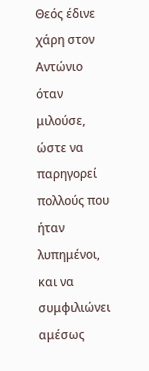Θεός έδινε χάρη στον Αντώνιο όταν μιλούσε, ώστε να παρηγορεί πολλούς που ήταν λυπημένοι, και να συμφιλιώνει αμέσως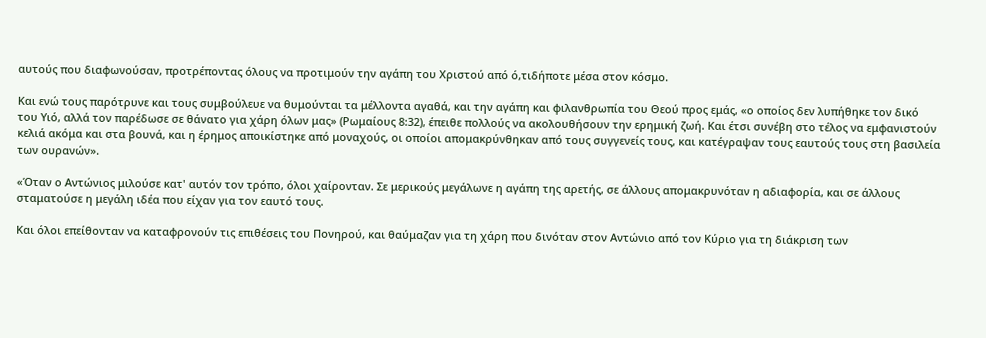αυτούς που διαφωνούσαν, προτρέποντας όλους να προτιμούν την αγάπη του Χριστού από ό,τιδήποτε μέσα στον κόσμο.

Και ενώ τους παρότρυνε και τους συμβούλευε να θυμούνται τα μέλλοντα αγαθά, και την αγάπη και φιλανθρωπία του Θεού προς εμάς, «ο οποίος δεν λυπήθηκε τον δικό του Υιό, αλλά τον παρέδωσε σε θάνατο για χάρη όλων μας» (Ρωμαίους 8:32), έπειθε πολλούς να ακολουθήσουν την ερημική ζωή. Και έτσι συνέβη στο τέλος να εμφανιστούν κελιά ακόμα και στα βουνά, και η έρημος αποικίστηκε από μοναχούς, οι οποίοι απομακρύνθηκαν από τους συγγενείς τους, και κατέγραψαν τους εαυτούς τους στη βασιλεία των ουρανών».

«Όταν ο Αντώνιος μιλούσε κατ' αυτόν τον τρόπο, όλοι χαίρονταν. Σε μερικούς μεγάλωνε η αγάπη της αρετής, σε άλλους απομακρυνόταν η αδιαφορία, και σε άλλους σταματούσε η μεγάλη ιδέα που είχαν για τον εαυτό τους.

Και όλοι επείθονταν να καταφρονούν τις επιθέσεις του Πονηρού, και θαύμαζαν για τη χάρη που δινόταν στον Αντώνιο από τον Κύριο για τη διάκριση των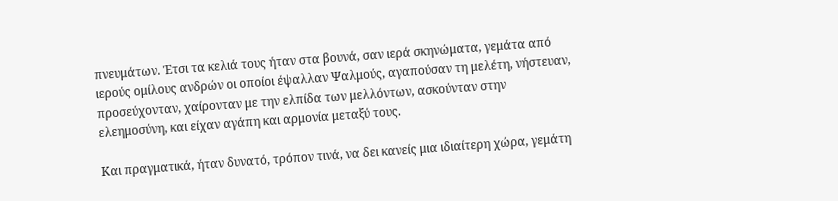πνευμάτων. Έτσι τα κελιά τους ήταν στα βουνά, σαν ιερά σκηνώματα, γεμάτα από ιερούς ομίλους ανδρών οι οποίοι έψαλλαν Ψαλμούς, αγαπούσαν τη μελέτη, νήστευαν, προσεύχονταν, χαίρονταν με την ελπίδα των μελλόντων, ασκούνταν στην ελεημοσύνη, και είχαν αγάπη και αρμονία μεταξύ τους.

Και πραγματικά, ήταν δυνατό, τρόπον τινά, να δει κανείς μια ιδιαίτερη χώρα, γεμάτη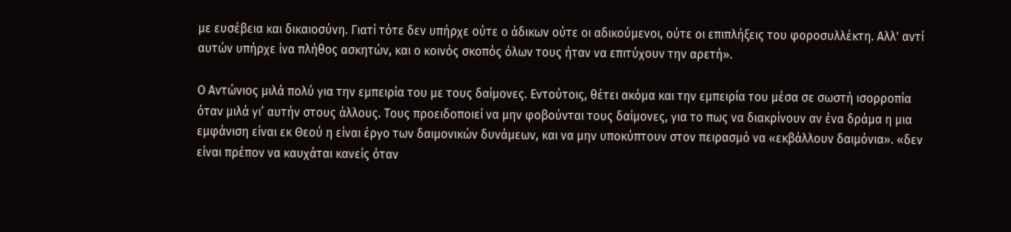με ευσέβεια και δικαιοσύνη. Γιατί τότε δεν υπήρχε ούτε ο άδικων ούτε οι αδικούμενοι, ούτε οι επιπλήξεις του φοροσυλλέκτη. Αλλ' αντί αυτών υπήρχε ίνα πλήθος ασκητών, και ο κοινός σκοπός όλων τους ήταν να επιτύχουν την αρετή».

Ο Αντώνιος μιλά πολύ για την εμπειρία του με τους δαίμονες. Εντούτοις, θέτει ακόμα και την εμπειρία του μέσα σε σωστή ισορροπία όταν μιλά γι’ αυτήν στους άλλους. Τους προειδοποιεί να μην φοβούνται τους δαίμονες, για το πως να διακρίνουν αν ένα δράμα η μια εμφάνιση είναι εκ Θεού η είναι έργο των δαιμονικών δυνάμεων, και να μην υποκύπτουν στον πειρασμό να «εκβάλλουν δαιμόνια». «δεν είναι πρέπον να καυχάται κανείς όταν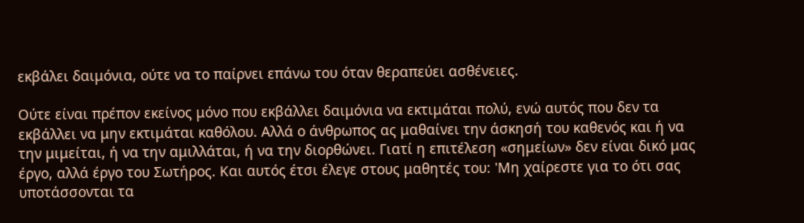εκβάλει δαιμόνια, ούτε να το παίρνει επάνω του όταν θεραπεύει ασθένειες.

Ούτε είναι πρέπον εκείνος μόνο που εκβάλλει δαιμόνια να εκτιμάται πολύ, ενώ αυτός που δεν τα εκβάλλει να μην εκτιμάται καθόλου. Αλλά ο άνθρωπος ας μαθαίνει την άσκησή του καθενός και ή να την μιμείται, ή να την αμιλλάται, ή να την διορθώνει. Γιατί η επιτέλεση «σημείων» δεν είναι δικό μας έργο, αλλά έργο του Σωτήρος. Και αυτός έτσι έλεγε στους μαθητές του: 'Μη χαίρεστε για το ότι σας υποτάσσονται τα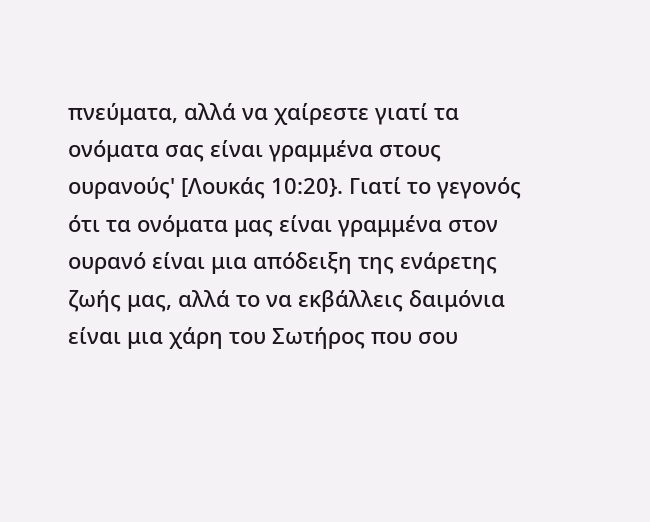πνεύματα, αλλά να χαίρεστε γιατί τα ονόματα σας είναι γραμμένα στους ουρανούς' [Λουκάς 10:20}. Γιατί το γεγονός ότι τα ονόματα μας είναι γραμμένα στον ουρανό είναι μια απόδειξη της ενάρετης ζωής μας, αλλά το να εκβάλλεις δαιμόνια είναι μια χάρη του Σωτήρος που σου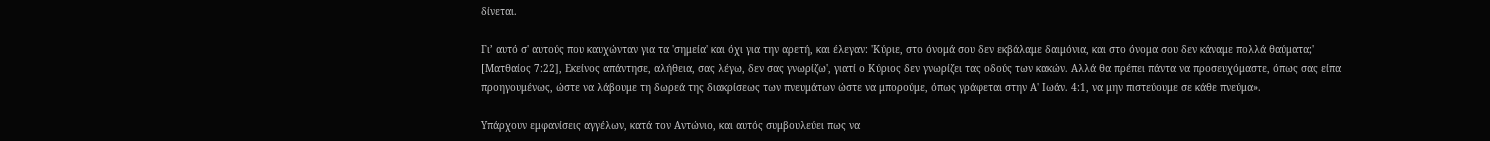δίνεται.

Γι’ αυτό σ' αυτούς που καυχώνταν για τα 'σημεία' και όχι για την αρετή, και έλεγαν: 'Κύριε, στο όνομά σου δεν εκβάλαμε δαιμόνια, και στο όνομα σου δεν κάναμε πολλά θαύματα;' [Ματθαίος 7:22], Εκείνος απάντησε, αλήθεια, σας λέγω, δεν σας γνωρίζω', γιατί ο Κύριος δεν γνωρίζει τας οδούς των κακών. Αλλά θα πρέπει πάντα να προσευχόμαστε, όπως σας είπα προηγουμένως, ώστε να λάβουμε τη δωρεά της διακρίσεως των πνευμάτων ώστε να μπορούμε, όπως γράφεται στην Α' Ιωάν. 4:1, να μην πιστεύουμε σε κάθε πνεύμα».

Υπάρχουν εμφανίσεις αγγέλων, κατά τον Αντώνιο, και αυτός συμβουλεύει πως να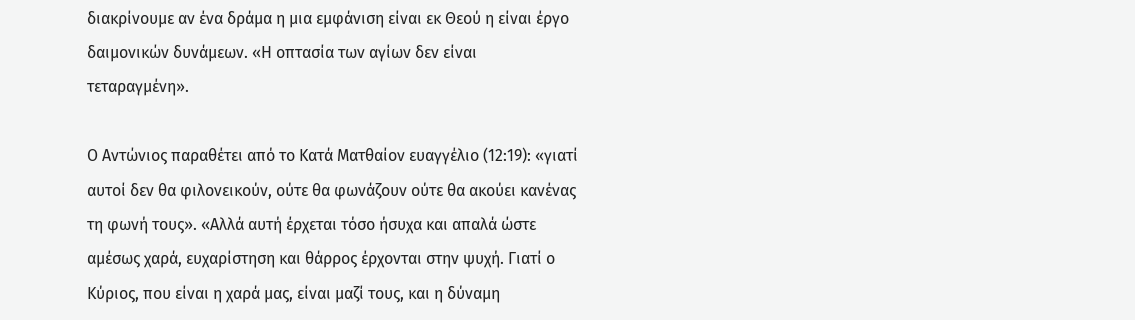διακρίνουμε αν ένα δράμα η μια εμφάνιση είναι εκ Θεού η είναι έργο δαιμονικών δυνάμεων. «Η οπτασία των αγίων δεν είναι τεταραγμένη».

Ο Αντώνιος παραθέτει από το Κατά Ματθαίον ευαγγέλιο (12:19): «γιατί αυτοί δεν θα φιλονεικούν, ούτε θα φωνάζουν ούτε θα ακούει κανένας τη φωνή τους». «Αλλά αυτή έρχεται τόσο ήσυχα και απαλά ώστε αμέσως χαρά, ευχαρίστηση και θάρρος έρχονται στην ψυχή. Γιατί ο Κύριος, που είναι η χαρά μας, είναι μαζί τους, και η δύναμη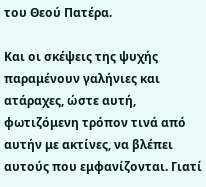του Θεού Πατέρα.

Και οι σκέψεις της ψυχής παραμένουν γαλήνιες και ατάραχες, ώστε αυτή, φωτιζόμενη τρόπον τινά από αυτήν με ακτίνες, να βλέπει αυτούς που εμφανίζονται. Γιατί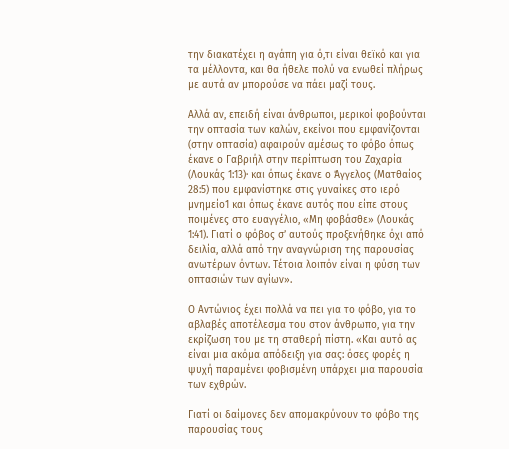την διακατέχει η αγάπη για ό,τι είναι θεϊκό και για τα μέλλοντα, και θα ήθελε πολύ να ενωθεί πλήρως με αυτά αν μπορούσε να πάει μαζί τους.

Αλλά αν, επειδή είναι άνθρωποι, μερικοί φοβούνται την οπτασία των καλών, εκείνοι που εμφανίζονται (στην οπτασία) αφαιρούν αμέσως το φόβο όπως έκανε ο Γαβριήλ στην περίπτωση του Ζαχαρία (Λουκάς 1:13)· και όπως έκανε ο Άγγελος (Ματθαίος 28:5) που εμφανίστηκε στις γυναίκες στο ιερό μνημείο1 και όπως έκανε αυτός που είπε στους ποιμένες στο ευαγγέλιο, «Μη φοβάσθε» (Λουκάς 1:41). Γιατί ο φόβος σ’ αυτούς προξενήθηκε όχι από δειλία, αλλά από την αναγνώριση της παρουσίας ανωτέρων όντων. Τέτοια λοιπόν είναι η φύση των οπτασιών των αγίων».

Ο Αντώνιος έχει πολλά να πει για το φόβο, για το αβλαβές αποτέλεσμα του στον άνθρωπο, για την εκρίζωση του με τη σταθερή πίστη. «Και αυτό ας είναι μια ακόμα απόδειξη για σας: όσες φορές η ψυχή παραμένει φοβισμένη υπάρχει μια παρουσία των εχθρών.

Γιατί οι δαίμονες δεν απομακρύνουν το φόβο της παρουσίας τους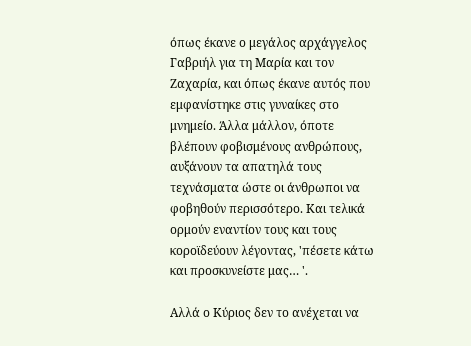όπως έκανε ο μεγάλος αρχάγγελος Γαβριήλ για τη Μαρία και τον Ζαχαρία, και όπως έκανε αυτός που εμφανίστηκε στις γυναίκες στο μνημείο. Άλλα μάλλον, όποτε βλέπουν φοβισμένους ανθρώπους, αυξάνουν τα απατηλά τους τεχνάσματα ώστε οι άνθρωποι να φοβηθούν περισσότερο. Και τελικά ορμούν εναντίον τους και τους κοροϊδεύουν λέγοντας, 'πέσετε κάτω και προσκυνείστε μας… '.

Αλλά ο Κύριος δεν το ανέχεται να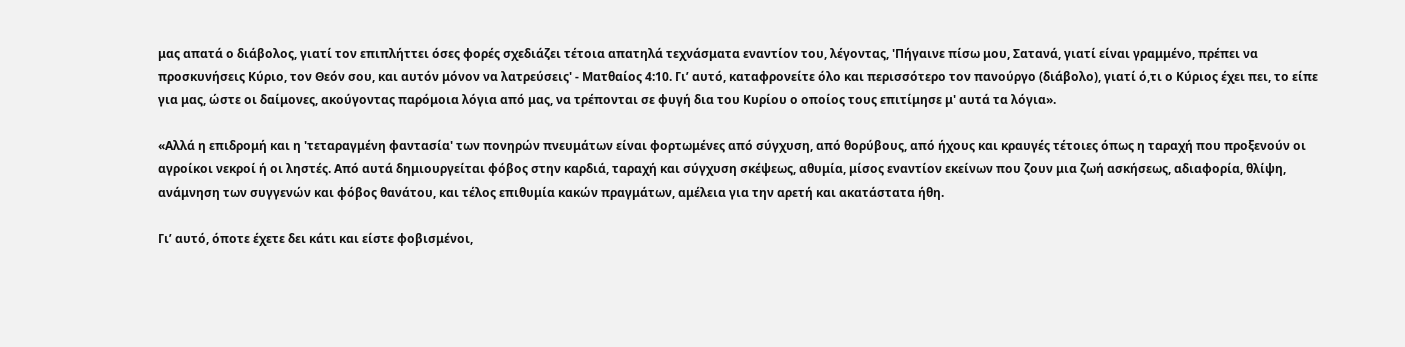μας απατά ο διάβολος, γιατί τον επιπλήττει όσες φορές σχεδιάζει τέτοια απατηλά τεχνάσματα εναντίον του, λέγοντας, 'Πήγαινε πίσω μου, Σατανά, γιατί είναι γραμμένο, πρέπει να προσκυνήσεις Κύριο, τον Θεόν σου, και αυτόν μόνον να λατρεύσεις' - Ματθαίος 4:10. Γι’ αυτό, καταφρονείτε όλο και περισσότερο τον πανούργο (διάβολο), γιατί ό,τι ο Κύριος έχει πει, το είπε για μας, ώστε οι δαίμονες, ακούγοντας παρόμοια λόγια από μας, να τρέπονται σε φυγή δια του Κυρίου ο οποίος τους επιτίμησε μ' αυτά τα λόγια».

«Αλλά η επιδρομή και η 'τεταραγμένη φαντασία' των πονηρών πνευμάτων είναι φορτωμένες από σύγχυση, από θορύβους, από ήχους και κραυγές τέτοιες όπως η ταραχή που προξενούν οι αγροίκοι νεκροί ή οι ληστές. Από αυτά δημιουργείται φόβος στην καρδιά, ταραχή και σύγχυση σκέψεως, αθυμία, μίσος εναντίον εκείνων που ζουν μια ζωή ασκήσεως, αδιαφορία, θλίψη, ανάμνηση των συγγενών και φόβος θανάτου, και τέλος επιθυμία κακών πραγμάτων, αμέλεια για την αρετή και ακατάστατα ήθη.

Γι’ αυτό, όποτε έχετε δει κάτι και είστε φοβισμένοι,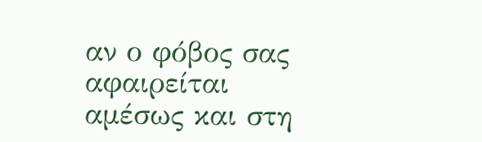αν ο φόβος σας αφαιρείται αμέσως και στη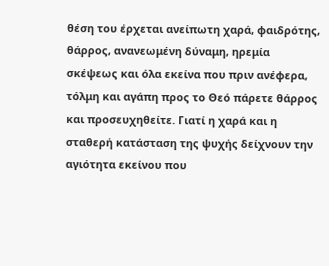θέση του έρχεται ανείπωτη χαρά, φαιδρότης, θάρρος, ανανεωμένη δύναμη, ηρεμία σκέψεως και όλα εκείνα που πριν ανέφερα, τόλμη και αγάπη προς το Θεό πάρετε θάρρος και προσευχηθείτε. Γιατί η χαρά και η σταθερή κατάσταση της ψυχής δείχνουν την αγιότητα εκείνου που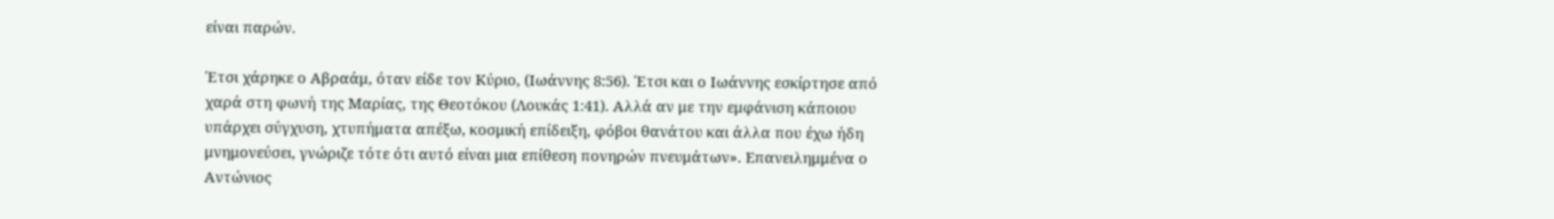είναι παρών.

Έτσι χάρηκε ο Αβραάμ, όταν είδε τον Κύριο, (Ιωάννης 8:56). Έτσι και ο Ιωάννης εσκίρτησε από χαρά στη φωνή της Μαρίας, της Θεοτόκου (Λουκάς 1:41). Αλλά αν με την εμφάνιση κάποιου υπάρχει σύγχυση, χτυπήματα απέξω, κοσμική επίδειξη, φόβοι θανάτου και άλλα που έχω ήδη μνημονεύσει, γνώριζε τότε ότι αυτό είναι μια επίθεση πονηρών πνευμάτων». Επανειλημμένα ο Αντώνιος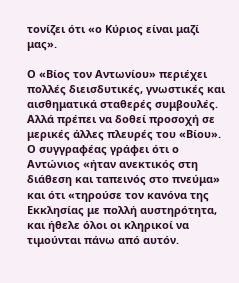τονίζει ότι «ο Κύριος είναι μαζί μας».

Ο «Βίος τον Αντωνίου» περιέχει πολλές διεισδυτικές, γνωστικές και αισθηματικά σταθερές συμβουλές. Αλλά πρέπει να δοθεί προσοχή σε μερικές άλλες πλευρές του «Βίου». Ο συγγραφέας γράφει ότι ο Αντώνιος «ήταν ανεκτικός στη διάθεση και ταπεινός στο πνεύμα» και ότι «τηρούσε τον κανόνα της Εκκλησίας με πολλή αυστηρότητα, και ήθελε όλοι οι κληρικοί να τιμούνται πάνω από αυτόν.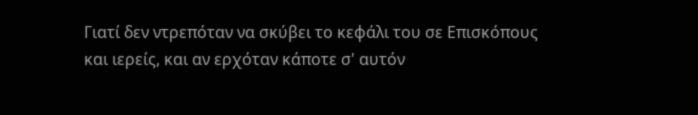Γιατί δεν ντρεπόταν να σκύβει το κεφάλι του σε Επισκόπους και ιερείς, και αν ερχόταν κάποτε σ' αυτόν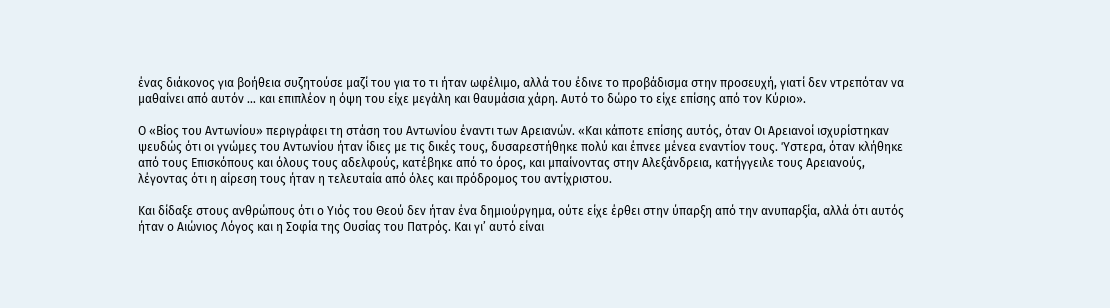ένας διάκονος για βοήθεια συζητούσε μαζί του για το τι ήταν ωφέλιμο, αλλά του έδινε το προβάδισμα στην προσευχή, γιατί δεν ντρεπόταν να μαθαίνει από αυτόν … και επιπλέον η όψη του είχε μεγάλη και θαυμάσια χάρη. Αυτό το δώρο το είχε επίσης από τον Κύριο».

Ο «Βίος του Αντωνίου» περιγράφει τη στάση του Αντωνίου έναντι των Αρειανών. «Και κάποτε επίσης αυτός, όταν Οι Αρειανοί ισχυρίστηκαν ψευδώς ότι οι γνώμες του Αντωνίου ήταν ίδιες με τις δικές τους, δυσαρεστήθηκε πολύ και έπνεε μένεα εναντίον τους. Ύστερα, όταν κλήθηκε από τους Επισκόπους και όλους τους αδελφούς, κατέβηκε από το όρος, και μπαίνοντας στην Αλεξάνδρεια, κατήγγειλε τους Αρειανούς, λέγοντας ότι η αίρεση τους ήταν η τελευταία από όλες και πρόδρομος του αντίχριστου.

Και δίδαξε στους ανθρώπους ότι ο Υιός του Θεού δεν ήταν ένα δημιούργημα, ούτε είχε έρθει στην ύπαρξη από την ανυπαρξία, αλλά ότι αυτός ήταν ο Αιώνιος Λόγος και η Σοφία της Ουσίας του Πατρός. Και γι’ αυτό είναι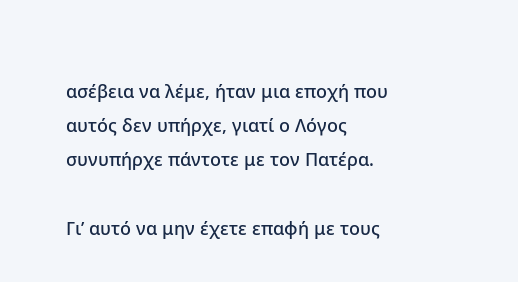ασέβεια να λέμε, ήταν μια εποχή που αυτός δεν υπήρχε, γιατί ο Λόγος συνυπήρχε πάντοτε με τον Πατέρα.

Γι’ αυτό να μην έχετε επαφή με τους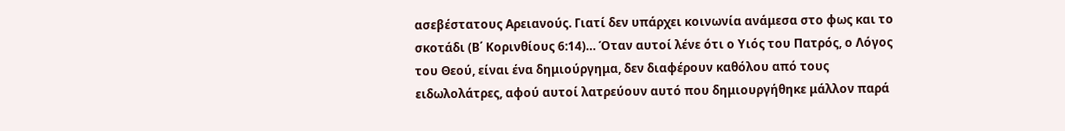ασεβέστατους Αρειανούς. Γιατί δεν υπάρχει κοινωνία ανάμεσα στο φως και το σκοτάδι (Β΄ Κορινθίους 6:14)… Όταν αυτοί λένε ότι ο Υιός του Πατρός, ο Λόγος του Θεού, είναι ένα δημιούργημα, δεν διαφέρουν καθόλου από τους ειδωλολάτρες, αφού αυτοί λατρεύουν αυτό που δημιουργήθηκε μάλλον παρά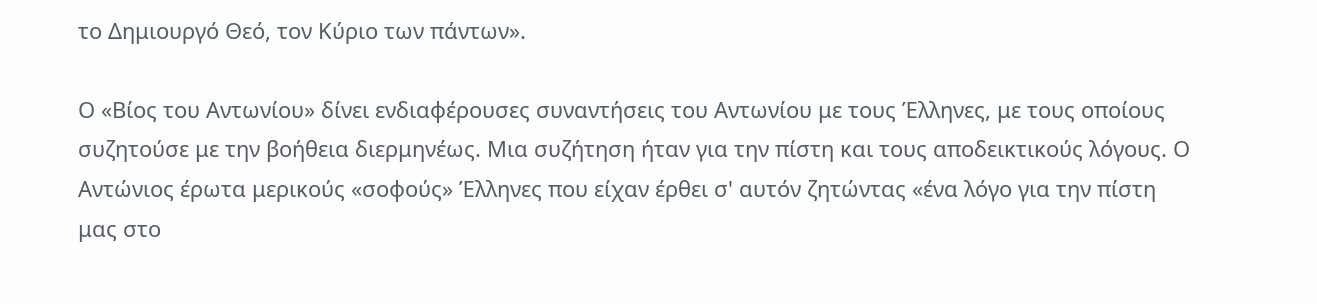το Δημιουργό Θεό, τον Κύριο των πάντων».

Ο «Βίος του Αντωνίου» δίνει ενδιαφέρουσες συναντήσεις του Αντωνίου με τους Έλληνες, με τους οποίους συζητούσε με την βοήθεια διερμηνέως. Μια συζήτηση ήταν για την πίστη και τους αποδεικτικούς λόγους. Ο Αντώνιος έρωτα μερικούς «σοφούς» Έλληνες που είχαν έρθει σ' αυτόν ζητώντας «ένα λόγο για την πίστη μας στο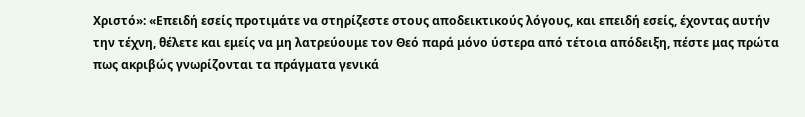Χριστό»: «Επειδή εσείς προτιμάτε να στηρίζεστε στους αποδεικτικούς λόγους, και επειδή εσείς, έχοντας αυτήν την τέχνη, θέλετε και εμείς να μη λατρεύουμε τον Θεό παρά μόνο ύστερα από τέτοια απόδειξη, πέστε μας πρώτα πως ακριβώς γνωρίζονται τα πράγματα γενικά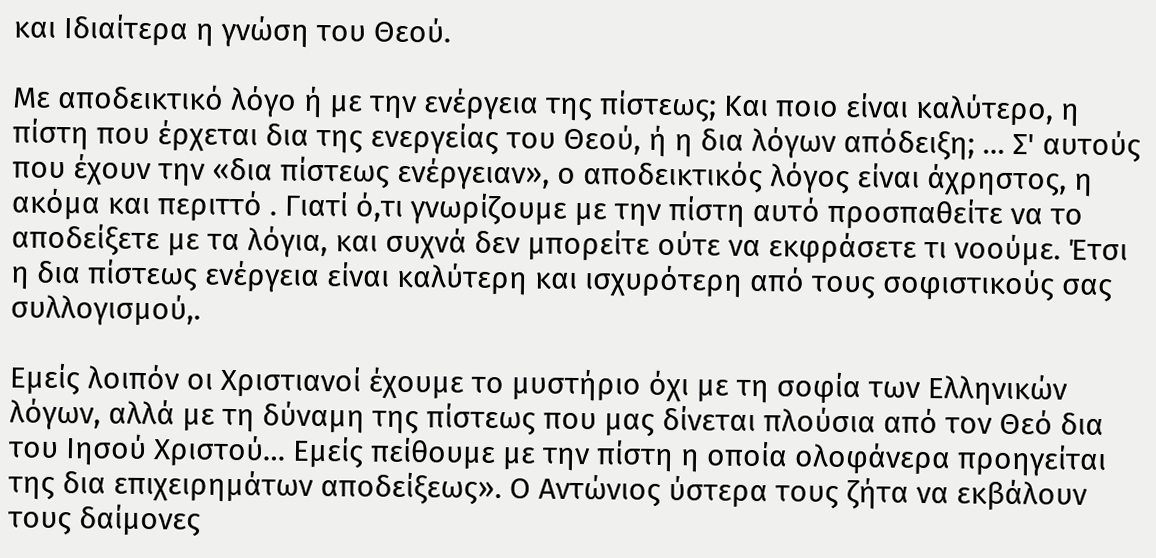και Ιδιαίτερα η γνώση του Θεού.

Με αποδεικτικό λόγο ή με την ενέργεια της πίστεως; Και ποιο είναι καλύτερο, η πίστη που έρχεται δια της ενεργείας του Θεού, ή η δια λόγων απόδειξη; … Σ' αυτούς που έχουν την «δια πίστεως ενέργειαν», ο αποδεικτικός λόγος είναι άχρηστος, η ακόμα και περιττό . Γιατί ό,τι γνωρίζουμε με την πίστη αυτό προσπαθείτε να το αποδείξετε με τα λόγια, και συχνά δεν μπορείτε ούτε να εκφράσετε τι νοούμε. Έτσι η δια πίστεως ενέργεια είναι καλύτερη και ισχυρότερη από τους σοφιστικούς σας συλλογισμού,.

Εμείς λοιπόν οι Χριστιανοί έχουμε το μυστήριο όχι με τη σοφία των Ελληνικών λόγων, αλλά με τη δύναμη της πίστεως που μας δίνεται πλούσια από τον Θεό δια του Ιησού Χριστού… Εμείς πείθουμε με την πίστη η οποία ολοφάνερα προηγείται της δια επιχειρημάτων αποδείξεως». Ο Αντώνιος ύστερα τους ζήτα να εκβάλουν τους δαίμονες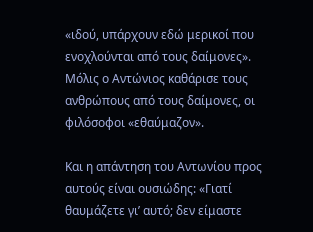«ιδού, υπάρχουν εδώ μερικοί που ενοχλούνται από τους δαίμονες». Μόλις ο Αντώνιος καθάρισε τους ανθρώπους από τους δαίμονες, οι φιλόσοφοι «εθαύμαζον».

Και η απάντηση του Αντωνίου προς αυτούς είναι ουσιώδης: «Γιατί θαυμάζετε γι’ αυτό; δεν είμαστε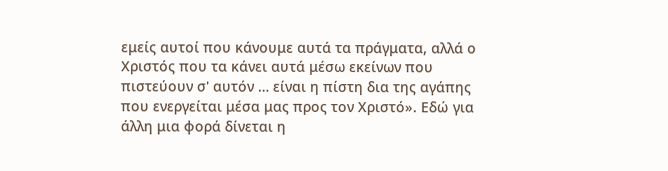εμείς αυτοί που κάνουμε αυτά τα πράγματα, αλλά ο Χριστός που τα κάνει αυτά μέσω εκείνων που πιστεύουν σ' αυτόν … είναι η πίστη δια της αγάπης που ενεργείται μέσα μας προς τον Χριστό». Εδώ για άλλη μια φορά δίνεται η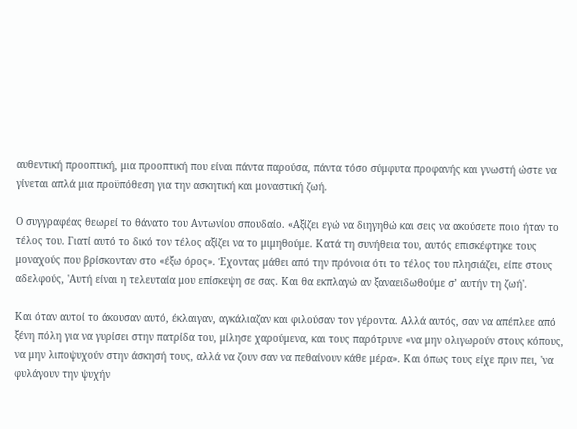αυθεντική προοπτική, μια προοπτική που είναι πάντα παρούσα, πάντα τόσο σύμφυτα προφανής και γνωστή ώστε να γίνεται απλά μια προϋπόθεση για την ασκητική και μοναστική ζωή.

Ο συγγραφέας θεωρεί το θάνατο του Αντωνίου σπουδαίο. «Αξίζει εγώ να διηγηθώ και σεις να ακούσετε ποιο ήταν το τέλος του. Γιατί αυτό το δικό τον τέλος αξίζει να το μιμηθούμε. Κατά τη συνήθεια του, αυτός επισκέφτηκε τους μοναχούς που βρίσκονταν στο «έξω όρος». Έχοντας μάθει από την πρόνοια ότι το τέλος του πλησιάζει, είπε στους αδελφούς, 'Αυτή είναι η τελευταία μου επίσκεψη σε σας. Και θα εκπλαγώ αν ξαναειδωθούμε σ’ αυτήν τη ζωή'.

Και όταν αυτοί το άκουσαν αυτό, έκλαιγαν, αγκάλιαζαν και φιλούσαν τον γέροντα. Αλλά αυτός, σαν να απέπλεε από ξένη πόλη για να γυρίσει στην πατρίδα του, μίλησε χαρούμενα, και τους παρότρυνε «να μην ολιγωρούν στους κόπους, να μην λιποψυχούν στην άσκησή τους, αλλά να ζουν σαν να πεθαίνουν κάθε μέρα». Και όπως τους είχε πριν πει, 'να φυλάγουν την ψυχήν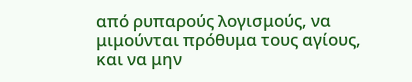από ρυπαρούς λογισμούς, να μιμούνται πρόθυμα τους αγίους, και να μην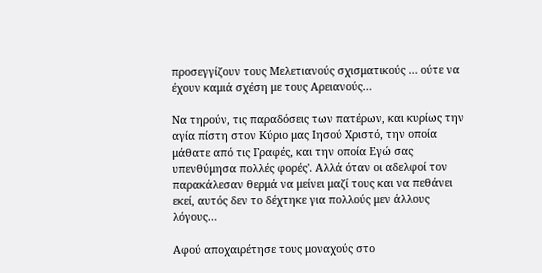προσεγγίζουν τους Μελετιανούς σχισματικούς … ούτε να έχουν καμιά σχέση με τους Αρειανούς…

Να τηρούν, τις παραδόσεις των πατέρων, και κυρίως την αγία πίστη στον Κύριο μας Ιησού Χριστό, την οποία μάθατε από τις Γραφές, και την οποία Εγώ σας υπενθύμησα πολλές φορές'. Αλλά όταν οι αδελφοί τον παρακάλεσαν θερμά να μείνει μαζί τους και να πεθάνει εκεί, αυτός δεν το δέχτηκε για πολλούς μεν άλλους λόγους…

Αφού αποχαιρέτησε τους μοναχούς στο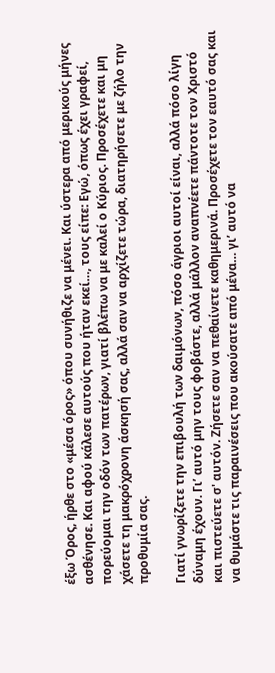έξω Όρος, ήρθε στο «μέσα όρος» όπου συνήθιζε να μένει. Και ύστερα από μερικούς μήνες ασθένησε. Και αφού κάλεσε αυτούς που ήταν εκεί…, τους είπε: Εγώ, όπως έχει γραφεί, πορεύομαι την οδόν των πατέρων, γιατί βλέπω να με καλεί ο Κύριος. Προσέχετε και μη χάσετε τη μακρόχρονη άσκησή σας, αλλά σαν να αρχίζετε τώρα, διατηρήσετε με ζήλο την προθυμία σας.

Γιατί γνωρίζετε την επιβουλή των δαιμόνων, πόσο άγριοι αυτοί είναι, αλλά πόσο λίγη δύναμη έχουν. Γι’ αυτό μην τους φοβάστε, αλλά μάλλον αναπνέετε πάντοτε τον Χριστό και πιστεύετε σ' αυτόν. Ζήσετε σαν να πεθαίνετε καθημερινά. Προσέχετε τον εαυτό σας και να θυμάστε τις παραινέσεις που ακούσατε από μένα… γι’ αυτό να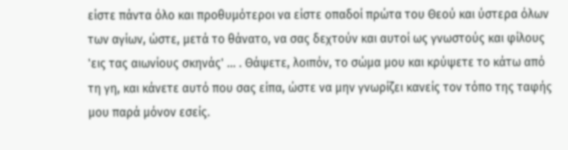είστε πάντα όλο και προθυμότεροι να είστε οπαδοί πρώτα του Θεού και ύστερα όλων των αγίων, ώστε, μετά το θάνατο, να σας δεχτούν και αυτοί ως γνωστούς και φίλους 'εις τας αιωνίους σκηνάς' … . Θάψετε, λοιπόν, το σώμα μου και κρύψετε το κάτω από τη γη, και κάνετε αυτό που σας είπα, ώστε να μην γνωρίζει κανείς τον τόπο της ταφής μου παρά μόνον εσείς.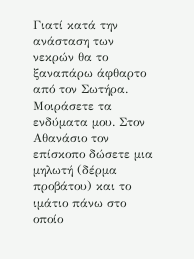Γιατί κατά την ανάσταση των νεκρών θα το ξαναπάρω άφθαρτο από τον Σωτήρα. Μοιράσετε τα ενδύματα μου. Στον Αθανάσιο τον επίσκοπο δώσετε μια μηλωτή (δέρμα προβάτου) και το ιμάτιο πάνω στο οποίο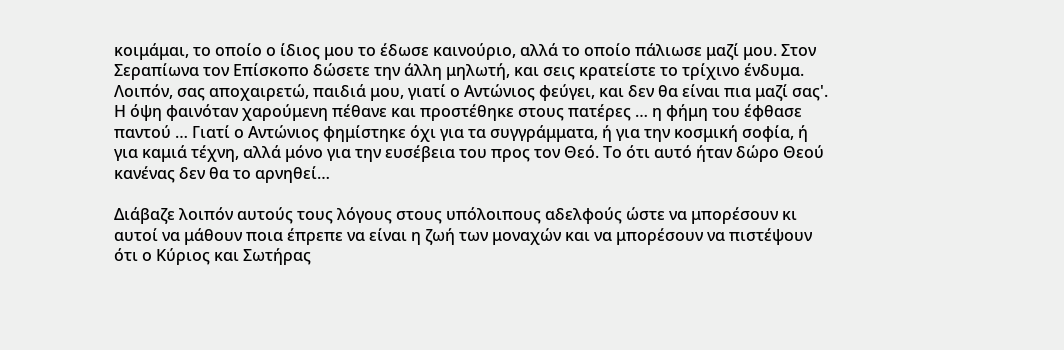κοιμάμαι, το οποίο ο ίδιος μου το έδωσε καινούριο, αλλά το οποίο πάλιωσε μαζί μου. Στον Σεραπίωνα τον Επίσκοπο δώσετε την άλλη μηλωτή, και σεις κρατείστε το τρίχινο ένδυμα. Λοιπόν, σας αποχαιρετώ, παιδιά μου, γιατί ο Αντώνιος φεύγει, και δεν θα είναι πια μαζί σας'. Η όψη φαινόταν χαρούμενη πέθανε και προστέθηκε στους πατέρες … η φήμη του έφθασε παντού … Γιατί ο Αντώνιος φημίστηκε όχι για τα συγγράμματα, ή για την κοσμική σοφία, ή για καμιά τέχνη, αλλά μόνο για την ευσέβεια του προς τον Θεό. Το ότι αυτό ήταν δώρο Θεού κανένας δεν θα το αρνηθεί…

Διάβαζε λοιπόν αυτούς τους λόγους στους υπόλοιπους αδελφούς ώστε να μπορέσουν κι αυτοί να μάθουν ποια έπρεπε να είναι η ζωή των μοναχών και να μπορέσουν να πιστέψουν ότι ο Κύριος και Σωτήρας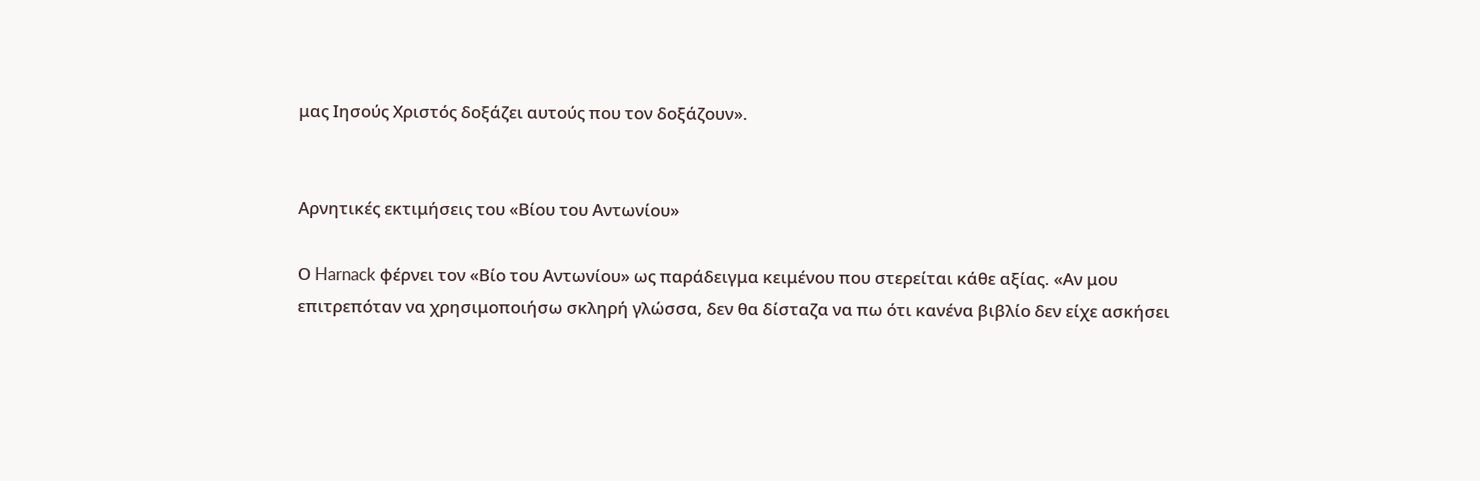μας Ιησούς Χριστός δοξάζει αυτούς που τον δοξάζουν».


Αρνητικές εκτιμήσεις του «Βίου του Αντωνίου»

Ο Harnack φέρνει τον «Βίο του Αντωνίου» ως παράδειγμα κειμένου που στερείται κάθε αξίας. «Αν μου επιτρεπόταν να χρησιμοποιήσω σκληρή γλώσσα, δεν θα δίσταζα να πω ότι κανένα βιβλίο δεν είχε ασκήσει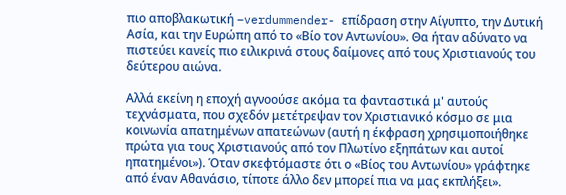πιο αποβλακωτική –verdummender- επίδραση στην Αίγυπτο, την Δυτική Ασία, και την Ευρώπη από το «Βίο τον Αντωνίου». Θα ήταν αδύνατο να πιστεύει κανείς πιο ειλικρινά στους δαίμονες από τους Χριστιανούς του δεύτερου αιώνα.

Αλλά εκείνη η εποχή αγνοούσε ακόμα τα φανταστικά μ' αυτούς τεχνάσματα, που σχεδόν μετέτρεψαν τον Χριστιανικό κόσμο σε μια κοινωνία απατημένων απατεώνων (αυτή η έκφραση χρησιμοποιήθηκε πρώτα για τους Χριστιανούς από τον Πλωτίνο εξηπάτων και αυτοί ηπατημένοι»). Όταν σκεφτόμαστε ότι ο «Βίος του Αντωνίου» γράφτηκε από έναν Αθανάσιο, τίποτε άλλο δεν μπορεί πια να μας εκπλήξει».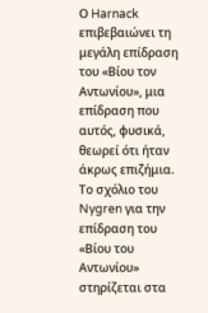Ο Harnack επιβεβαιώνει τη μεγάλη επίδραση του «Βίου τον Αντωνίου», μια επίδραση που αυτός, φυσικά, θεωρεί ότι ήταν άκρως επιζήμια. Το σχόλιο του Nygren για την επίδραση του «Βίου του Αντωνίου» στηρίζεται στα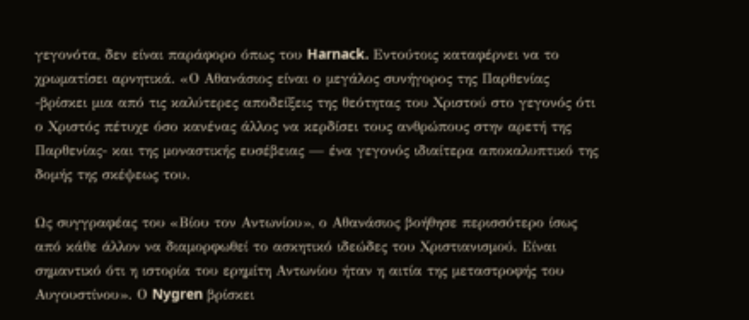γεγονότα, δεν είναι παράφορο όπως του Harnack. Εντούτοις καταφέρνει να το χρωματίσει αρνητικά. «Ο Αθανάσιος είναι ο μεγάλος συνήγορος της Παρθενίας -βρίσκει μια από τις καλύτερες αποδείξεις της θεότητας του Χριστού στο γεγονός ότι ο Χριστός πέτυχε όσο κανένας άλλος να κερδίσει τους ανθρώπους στην αρετή της Παρθενίας- και της μοναστικής ευσέβειας — ένα γεγονός ιδιαίτερα αποκαλυπτικό της δομής της σκέψεως του.

Ως συγγραφέας του «Βίου τον Αντωνίου», ο Αθανάσιος βοήθησε περισσότερο ίσως από κάθε άλλον να διαμορφωθεί το ασκητικό ιδεώδες του Χριστιανισμού. Είναι σημαντικό ότι η ιστορία του ερημίτη Αντωνίου ήταν η αιτία της μεταστροφής του Αυγουστίνου». Ο Nygren βρίσκει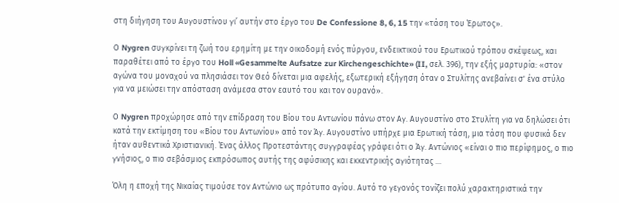στη διήγηση του Αυγουστίνου γι’ αυτήν στο έργο του De Confessione 8, 6, 15 την «τάση του Έρωτος».

Ο Nygren συγκρίνει τη ζωή του ερημίτη με την οικοδομή ενός πύργου, ενδεικτικού του Ερωτικού τρόπου σκέψεως, και παραθέτει από το έργο του Holl «Gesammelte Aufsatze zur Kirchengeschichte» (II, σελ. 396), την εξής μαρτυρία: «στον αγώνα του μοναχού να πλησιάσει τον Θεό δίνεται μια αφελής, εξωτερική εξήγηση όταν ο Στυλίτης ανεβαίνει σ' ένα στύλο για να μειώσει την απόσταση ανάμεσα στον εαυτό του και τον ουρανό».

Ο Nygren προχώρησε από την επίδραση του Βίου του Αντωνίου πάνω στον Αγ. Αυγουστίνο στο Στυλίτη για να δηλώσει ότι κατά την εκτίμηση του «Βίου του Αντωνίου» από τον Άγ. Αυγουστίνο υπήρχε μια Ερωτική τάση, μια τάση που φυσικά δεν ήταν αυθεντικά Χριστιανική. Ένας άλλος Προτεστάντης συγγραφέας γράφει ότι ο Άγ. Αντώνιος «είναι ο πιο περίφημος, ο πιο γνήσιος, ο πιο σεβάσμιος εκπρόσωπος αυτής της αφύσικης και εκκεντρικής αγιότητας …

Όλη η εποχή της Νικαίας τιμούσε τον Αντώνιο ως πρότυπο αγίου. Αυτό το γεγονός τονίζει πολύ χαρακτηριστικά την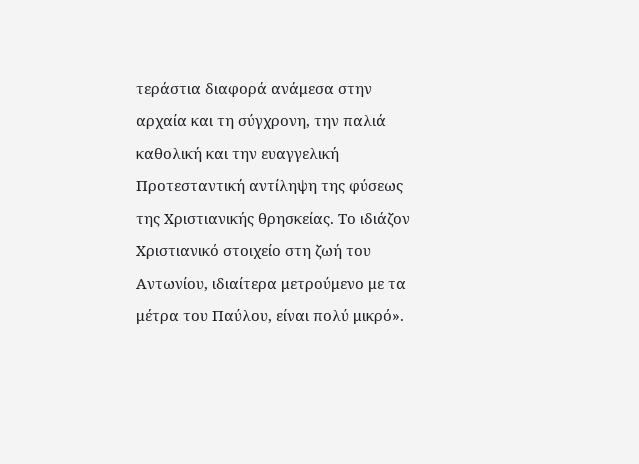τεράστια διαφορά ανάμεσα στην αρχαία και τη σύγχρονη, την παλιά καθολική και την ευαγγελική Προτεσταντική αντίληψη της φύσεως της Χριστιανικής θρησκείας. Το ιδιάζον Χριστιανικό στοιχείο στη ζωή του Αντωνίου, ιδιαίτερα μετρούμενο με τα μέτρα του Παύλου, είναι πολύ μικρό».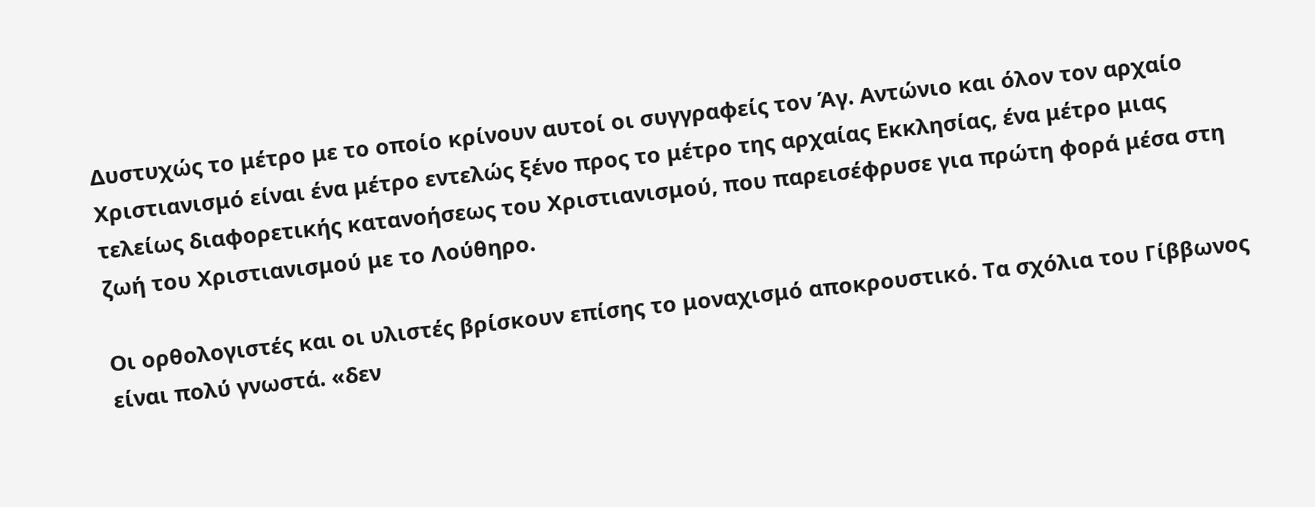Δυστυχώς το μέτρο με το οποίο κρίνουν αυτοί οι συγγραφείς τον Άγ. Αντώνιο και όλον τον αρχαίο Χριστιανισμό είναι ένα μέτρο εντελώς ξένο προς το μέτρο της αρχαίας Εκκλησίας, ένα μέτρο μιας τελείως διαφορετικής κατανοήσεως του Χριστιανισμού, που παρεισέφρυσε για πρώτη φορά μέσα στη ζωή του Χριστιανισμού με το Λούθηρο.

Οι ορθολογιστές και οι υλιστές βρίσκουν επίσης το μοναχισμό αποκρουστικό. Τα σχόλια του Γίββωνος είναι πολύ γνωστά. «δεν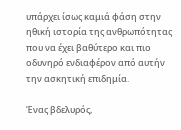υπάρχει ίσως καμιά φάση στην ηθική ιστορία της ανθρωπότητας που να έχει βαθύτερο και πιο οδυνηρό ενδιαφέρον από αυτήν την ασκητική επιδημία.

Ένας βδελυρός,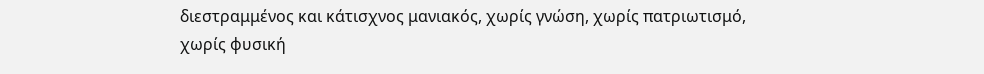διεστραμμένος και κάτισχνος μανιακός, χωρίς γνώση, χωρίς πατριωτισμό, χωρίς φυσική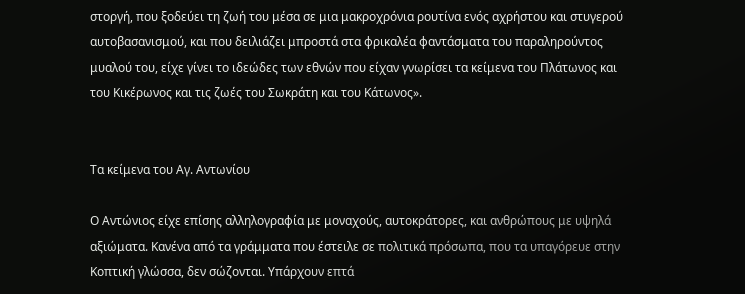στοργή, που ξοδεύει τη ζωή του μέσα σε μια μακροχρόνια ρουτίνα ενός αχρήστου και στυγερού αυτοβασανισμού, και που δειλιάζει μπροστά στα φρικαλέα φαντάσματα του παραληρούντος μυαλού του, είχε γίνει το ιδεώδες των εθνών που είχαν γνωρίσει τα κείμενα του Πλάτωνος και του Κικέρωνος και τις ζωές του Σωκράτη και του Κάτωνος».


Τα κείμενα του Αγ. Αντωνίου

Ο Αντώνιος είχε επίσης αλληλογραφία με μοναχούς, αυτοκράτορες, και ανθρώπους με υψηλά αξιώματα. Κανένα από τα γράμματα που έστειλε σε πολιτικά πρόσωπα, που τα υπαγόρευε στην Κοπτική γλώσσα, δεν σώζονται. Υπάρχουν επτά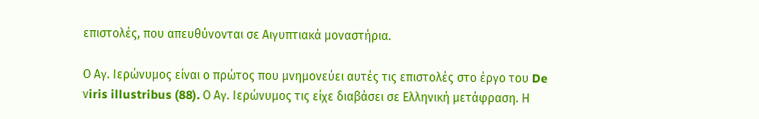επιστολές, που απευθύνονται σε Αιγυπτιακά μοναστήρια.

Ο Αγ. Ιερώνυμος είναι ο πρώτος που μνημονεύει αυτές τις επιστολές στο έργο του De νiris illustribus (88). Ο Αγ. Ιερώνυμος τις είχε διαβάσει σε Ελληνική μετάφραση. Η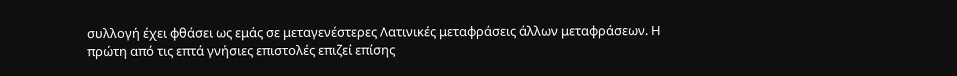συλλογή έχει φθάσει ως εμάς σε μεταγενέστερες Λατινικές μεταφράσεις άλλων μεταφράσεων. Η πρώτη από τις επτά γνήσιες επιστολές επιζεί επίσης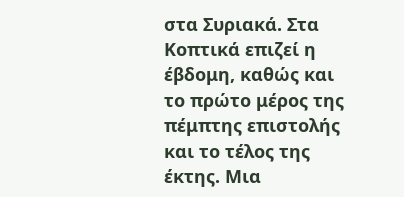στα Συριακά. Στα Κοπτικά επιζεί η έβδομη, καθώς και το πρώτο μέρος της πέμπτης επιστολής και το τέλος της έκτης. Μια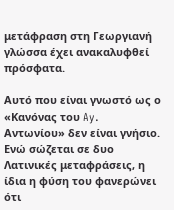μετάφραση στη Γεωργιανή γλώσσα έχει ανακαλυφθεί πρόσφατα.

Αυτό που είναι γνωστό ως ο «Κανόνας του Ay. Αντωνίου» δεν είναι γνήσιο. Ενώ σώζεται σε δυο Λατινικές μεταφράσεις, η ίδια η φύση του φανερώνει ότι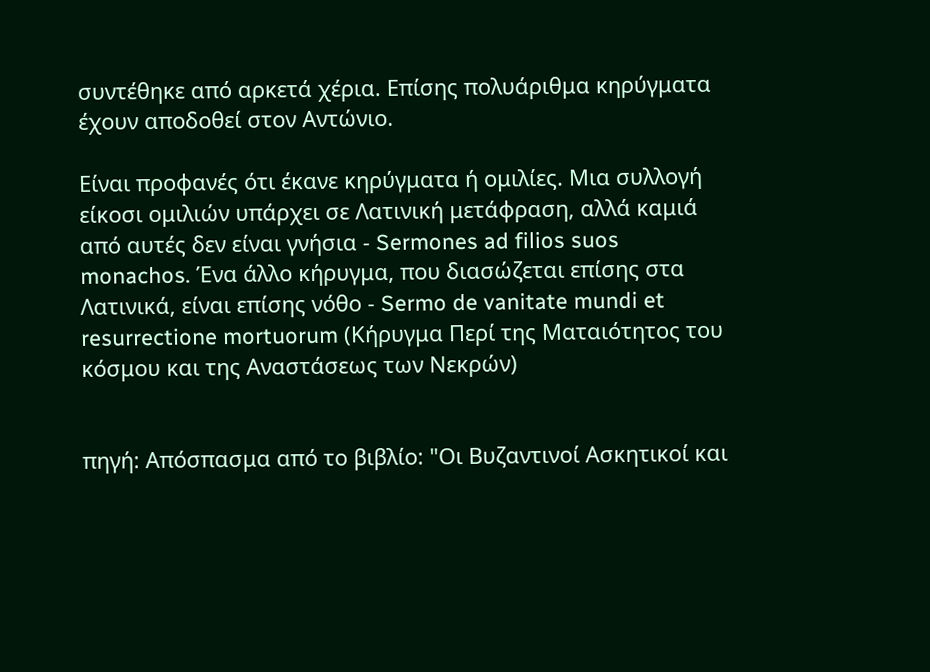συντέθηκε από αρκετά χέρια. Επίσης πολυάριθμα κηρύγματα έχουν αποδοθεί στον Αντώνιο.

Είναι προφανές ότι έκανε κηρύγματα ή ομιλίες. Μια συλλογή είκοσι ομιλιών υπάρχει σε Λατινική μετάφραση, αλλά καμιά από αυτές δεν είναι γνήσια - Sermones ad filios suos monachos. Ένα άλλο κήρυγμα, που διασώζεται επίσης στα Λατινικά, είναι επίσης νόθο - Sermo de vanitate mundi et resurrectione mortuorum (Κήρυγμα Περί της Ματαιότητος του κόσμου και της Αναστάσεως των Νεκρών)


πηγή: Απόσπασμα από το βιβλίο: "Οι Βυζαντινοί Ασκητικοί και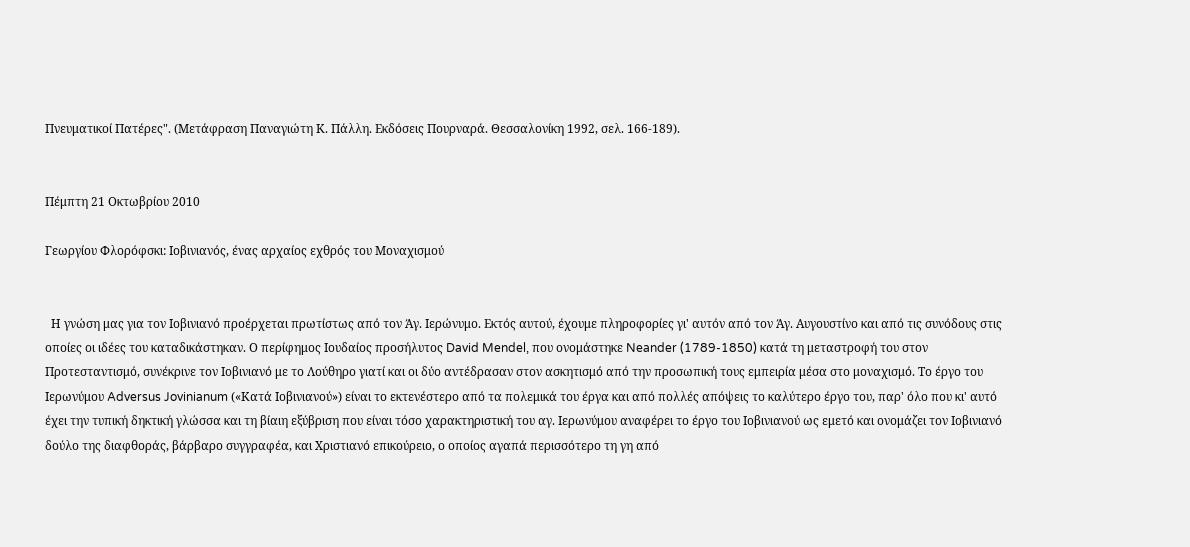Πνευματικοί Πατέρες". (Μετάφραση Παναγιώτη Κ. Πάλλη. Εκδόσεις Πουρναρά. Θεσσαλονίκη 1992, σελ. 166-189).


Πέμπτη 21 Οκτωβρίου 2010

Γεωργίου Φλορόφσκι: Ιοβινιανός, ένας αρχαίος εχθρός του Μοναχισμού


  Η γνώση μας για τον Ιοβινιανό προέρχεται πρωτίστως από τον Άγ. Ιερώνυμο. Εκτός αυτού, έχουμε πληροφορίες γι' αυτόν από τον Άγ. Αυγουστίνο και από τις συνόδους στις οποίες οι ιδέες του καταδικάστηκαν. Ο περίφημος Ιουδαίος προσήλυτος David Mendel, που ονομάστηκε Neander (1789-1850) κατά τη μεταστροφή του στον Προτεσταντισμό, συνέκρινε τον Ιοβινιανό με το Λούθηρο γιατί και οι δύο αντέδρασαν στον ασκητισμό από την προσωπική τους εμπειρία μέσα στο μοναχισμό. Το έργο του Ιερωνύμου Adversus Jovinianum («Κατά Ιοβινιανού») είναι το εκτενέστερο από τα πολεμικά του έργα και από πολλές απόψεις το καλύτερο έργο του, παρ' όλο που κι' αυτό έχει την τυπική δηκτική γλώσσα και τη βίαιη εξύβριση που είναι τόσο χαρακτηριστική του αγ. Ιερωνύμου αναφέρει το έργο του Ιοβινιανού ως εμετό και ονομάζει τον Ιοβινιανό δούλο της διαφθοράς, βάρβαρο συγγραφέα, και Χριστιανό επικούρειο, ο οποίος αγαπά περισσότερο τη γη από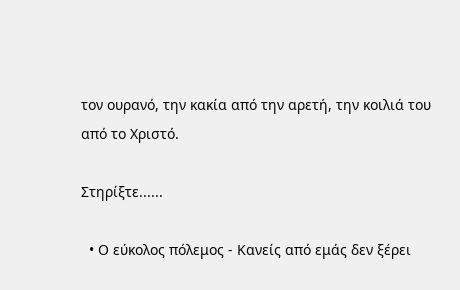τον ουρανό, την κακία από την αρετή, την κοιλιά του από το Χριστό.

Στηρίξτε......

  • Ο εύκολος πόλεμος - Κανείς από εμάς δεν ξέρει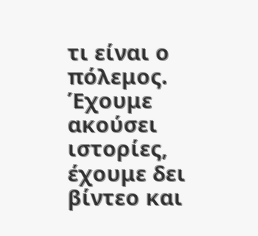τι είναι ο πόλεμος. Έχουμε ακούσει ιστορίες, έχουμε δει βίντεο και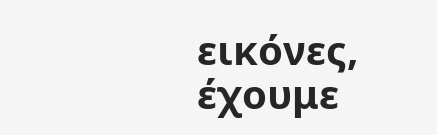εικόνες, έχουμε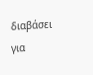διαβάσει για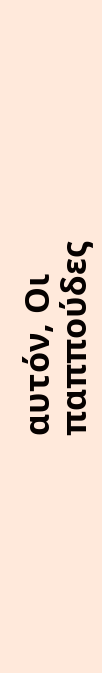αυτόν, Οι παππούδες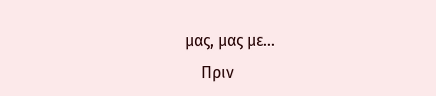μας, μας με...
    Πριν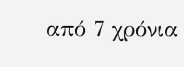από 7 χρόνια